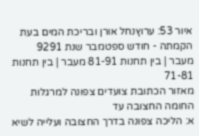איור 53: ערוץנחל אורן ובריכת המים בעת הקמתה - חודש ספטמבר שנת 9291
מעבר | בין תחנות 81-91 מעבר | בין תחנות 71-81
מאזור הכתובת צועדים צפונה למרגלות החומה החצובה עד
א: הליכה צפונה בדרך החצובה ועלייה לשיא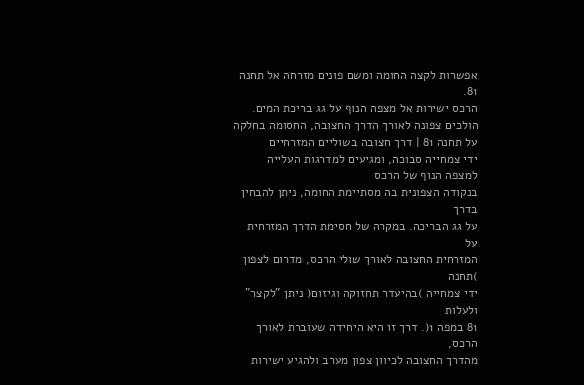אפשרות לקצה החומה ומשם פונים מזרחה אל תחנה 81.
הרכס ישירות אל מצפה הנוף על גג בריכת המים.
הולכים צפונה לאורך הדרך החצובה, החסומה בחלקה על תחנה 81 | דרך חצובה בשוליים המזרחיים
ידי צמחייה סבוכה, ומגיעים למדרגות העלייה למצפה הנוף של הרכס
בנקודה הצפונית בה מסתיימת החומה, ניתן להבחין בדרך
על גג הבריכה. במקרה של חסימת הדרך המזרחית על
המזרחית החצובה לאורך שולי הרכס, מדרום לצפון )תחנה
ידי צמחייה )בהיעדר תחזוקה וגיזום( ניתן "לקצר" ולעלות
81 במפה 1(. דרך זו היא היחידה שעוברת לאורך הרכס,
מהדרך החצובה לכיוון צפון מערב ולהגיע ישירות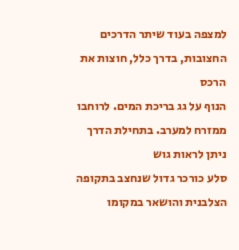למצפה בעוד שיתר הדרכים החצובות, בדרך כלל, חוצות את הרכס
הנוף על גג בריכת המים. לרוחבו ממזרח למערב. בתחילת הדרך ניתן לראות גוש
סלע כורכר גדול שנחצב בתקופה הצלבנית והושאר במקומו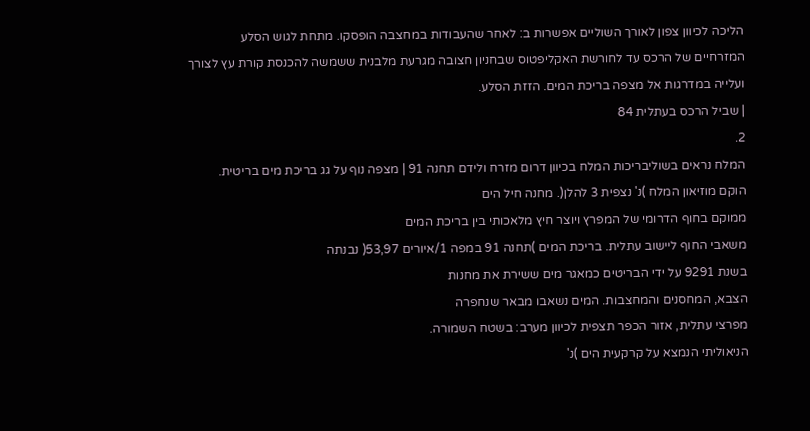הליכה לכיוון צפון לאורך השוליים אפשרות ב: לאחר שהעבודות במחצבה הופסקו. מתחת לגוש הסלע
המזרחיים של הרכס עד לחורשת האקליפטוס שבחניון חצובה מגרעת מלבנית ששמשה להכנסת קורת עץ לצורך
ועלייה במדרגות אל מצפה בריכת המים. הזזת הסלע.
| שביל הרכס בעתלית 84
2.
המלח נראים בשוליבריכות המלח בכיוון דרום מזרח ולידם תחנה 91 | מצפה נוף על גג בריכת מים בריטית.
הוקם מוזיאון המלח )נ' נצפית 3 להלן(. מחנה חיל הים
ממוקם בחוף הדרומי של המפרץ ויוצר חיץ מלאכותי בין בריכת המים
משאבי החוף ליישוב עתלית. בריכת המים )תחנה 91 במפה 1/איורים 53,97( נבנתה
בשנת 9291 על ידי הבריטים כמאגר מים ששירת את מחנות
הצבא, המחסנים והמחצבות. המים נשאבו מבאר שנחפרה
מפרצי עתלית, אזור הכפר תצפית לכיוון מערב: בשטח השמורה.
הניאוליתי הנמצא על קרקעית הים )נ'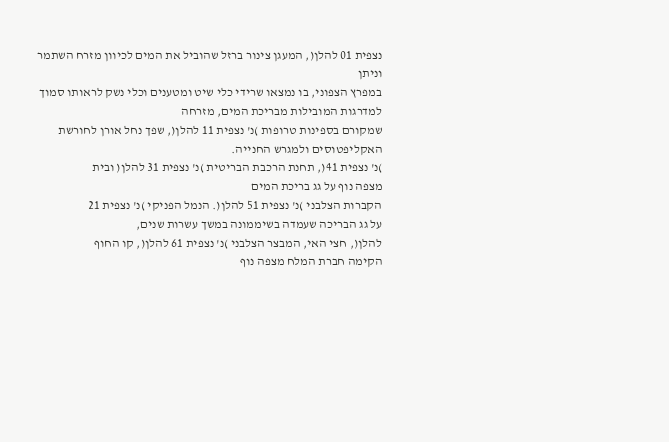נצפית 01 להלן(, המעגן צינור ברזל שהוביל את המים לכיוון מזרח השתמר וניתן
במפרץ הצפוני, בו נמצאו שרידי כלי שיט ומטענים וכלי נשק לראותו סמוך למדרגות המובילות מבריכת המים, מזרחה
שמקורם בספינות טרופות )נ' נצפית 11 להלן(, שפך נחל אורן לחורשת האקליפטוסים ולמגרש החנייה.
)נ' נצפית 41(, תחנת הרכבת הבריטית )נ' נצפית 31 להלן( ובית
מצפה נוף על גג בריכת המים
הקברות הצלבני )נ' נצפית 51 להלן(. הנמל הפניקי )נ' נצפית 21
על גג הבריכה שעמדה בשיממונה במשך עשרות שנים,
להלן(, חצי האי, המבצר הצלבני )נ' נצפית 61 להלן(, קו החוף
הקימה חברת המלח מצפה נוף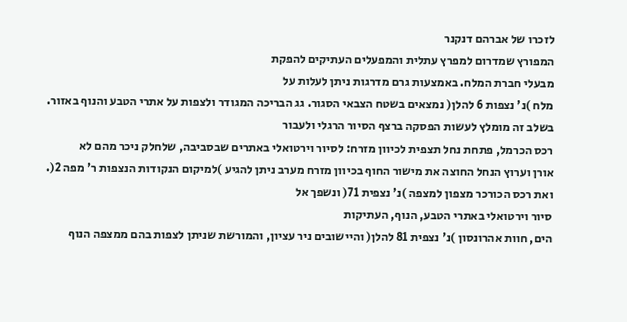לזכרו של אברהם דנקנר
המפורץ שמדרום למפרץ עתלית והמפעלים העתיקים להפקת
מבעלי חברת המלח. באמצעות גרם מדרגות ניתן לעלות על
מלח )נ' נצפות 6 להלן( נמצאים בשטח הצבאי הסגור. גג הבריכה המגודר ולצפות על אתרי הטבע והנוף באזור.
בשלב זה מומלץ לעשות הפסקה ברצף הסיור הרגלי ולעבור
רכס הכרמל, פתחת נחל תצפית לכיוון מזרח: לסיור וירטואלי באתרים שבסביבה, שלחלק ניכר מהם לא
אורן וערוץ הנחל החוצה את מישור החוף בכיוון מזרח מערב ניתן להגיע )למיקום הנקודות הנצפות ר' מפה 2(.
ואת רכס הכורכר מצפון למצפה )נ' נצפית 71( ונשפך אל
סיור וירטואלי באתרי הטבע, הנוף, העתיקות
הים, חוות אהרונסון )נ' נצפית 81 להלן( והיישובים ניר עציון, והמורשת שניתן לצפות בהם ממצפה הנוף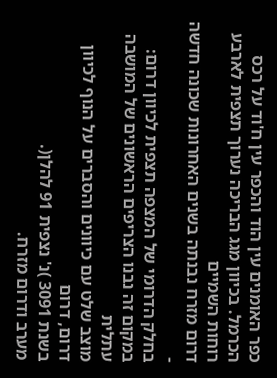כפר האומנים עין הוד והכפר עין ח'וד על רכס הכרמל. בכיוון מגג הבריכה נערוך תצפית לארבע רוחות השמיים
דרום מזרח נבנתה בשנים האחרונות שכונה חדשה -
בחלק הדרומי של המצפה תצפית לכיוון דרום:
במקום זה נבנו הצריפים הראשונים של המושבה עתלית
מוצב שלט עם כיוונים והסברים על הנוף לכיוון דרום, דרום
בשנת 3091 )נ' נצפית 91 להלן(.
מערב ודרום מזרח.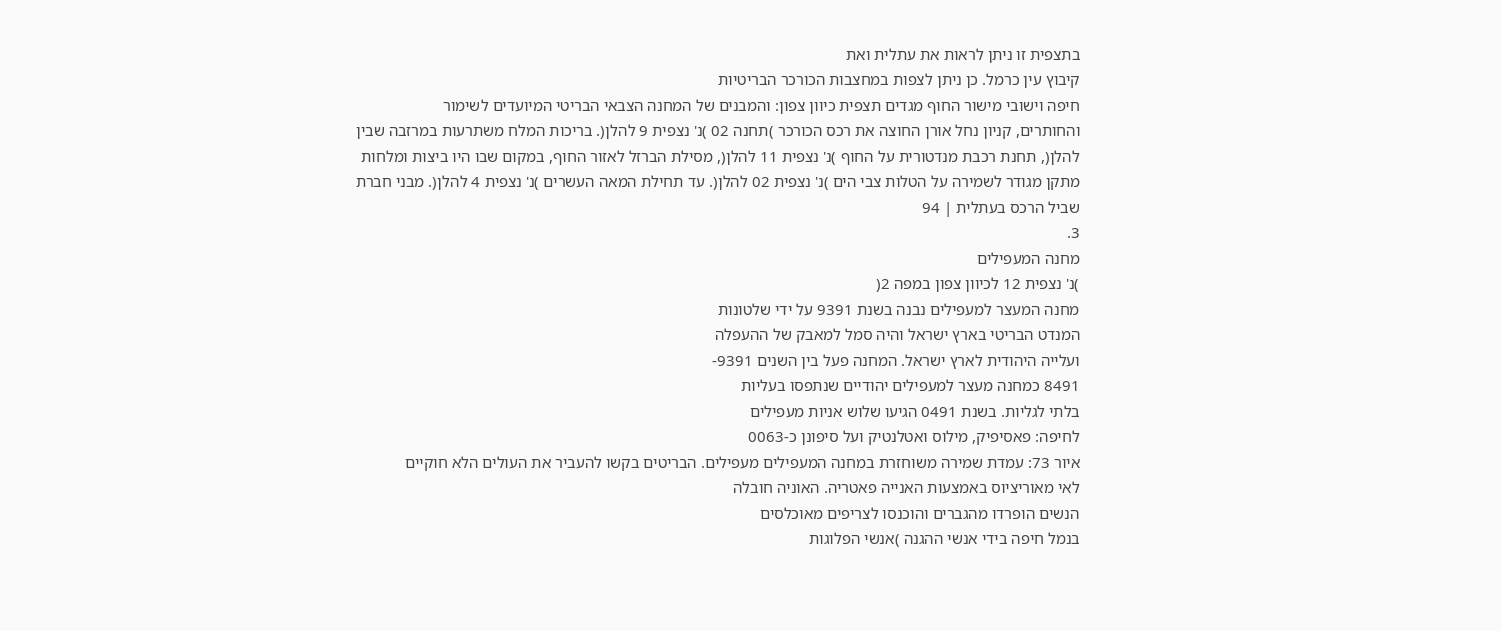בתצפית זו ניתן לראות את עתלית ואת
קיבוץ עין כרמל. כן ניתן לצפות במחצבות הכורכר הבריטיות
חיפה וישובי מישור החוף מגדים תצפית כיוון צפון: והמבנים של המחנה הצבאי הבריטי המיועדים לשימור
והחותרים, קניון נחל אורן החוצה את רכס הכורכר )תחנה 02 )נ' נצפית 9 להלן(. בריכות המלח משתרעות במרזבה שבין
להלן(, תחנת רכבת מנדטורית על החוף )נ' נצפית 11 להלן(, מסילת הברזל לאזור החוף, במקום שבו היו ביצות ומלחות
מתקן מגודר לשמירה על הטלות צבי הים )נ' נצפית 02 להלן(. עד תחילת המאה העשרים )נ' נצפית 4 להלן(. מבני חברת
שביל הרכס בעתלית | 94
3.
מחנה המעפילים
)נ' נצפית 12 לכיוון צפון במפה 2(
מחנה המעצר למעפילים נבנה בשנת 9391 על ידי שלטונות
המנדט הבריטי בארץ ישראל והיה סמל למאבק של ההעפלה
ועלייה היהודית לארץ ישראל. המחנה פעל בין השנים 9391-
8491 כמחנה מעצר למעפילים יהודיים שנתפסו בעליות
בלתי לגליות. בשנת 0491 הגיעו שלוש אניות מעפילים
לחיפה: פאסיפיק, מילוס ואטלנטיק ועל סיפונן כ-0063
איור 73: עמדת שמירה משוחזרת במחנה המעפילים מעפילים. הבריטים בקשו להעביר את העולים הלא חוקיים
לאי מאוריציוס באמצעות האנייה פאטריה. האוניה חובלה
הנשים הופרדו מהגברים והוכנסו לצריפים מאוכלסים
בנמל חיפה בידי אנשי ההגנה )אנשי הפלוגות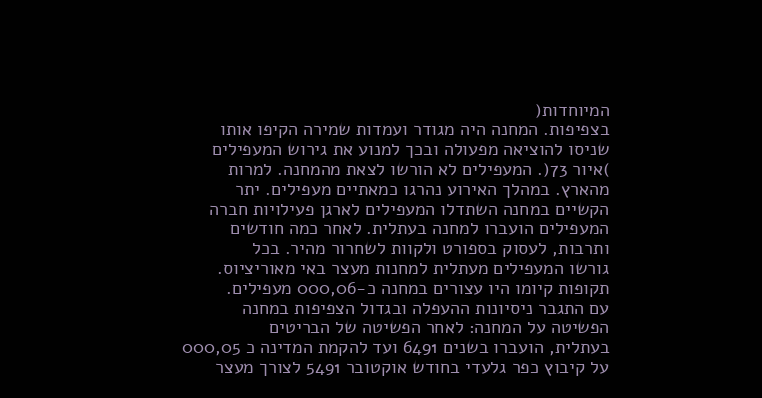המיוחדות(
בצפיפות. המחנה היה מגודר ועמדות שמירה הקיפו אותו
שניסו להוציאה מפעולה ובכך למנוע את גירוש המעפילים
)איור 73(. המעפילים לא הורשו לצאת מהמחנה. למרות
מהארץ. במהלך האירוע נהרגו כמאתיים מעפילים. יתר
הקשיים במחנה השתדלו המעפילים לארגן פעילויות חברה
המעפילים הועברו למחנה בעתלית. לאחר כמה חודשים
ותרבות, לעסוק בספורט ולקוות לשחרור מהיר. בכל
גורשו המעפילים מעתלית למחנות מעצר באי מאוריציוס.
תקופות קיומו היו עצורים במחנה כ-000,06 מעפילים.
עם התגבר ניסיונות ההעפלה ובגדול הצפיפות במחנה
הפשיטה על המחנה: לאחר הפשיטה של הבריטים
בעתלית, הועברו בשנים 6491 ועד להקמת המדינה כ 000,05
על קיבוץ כפר גלעדי בחודש אוקטובר 5491 לצורך מעצר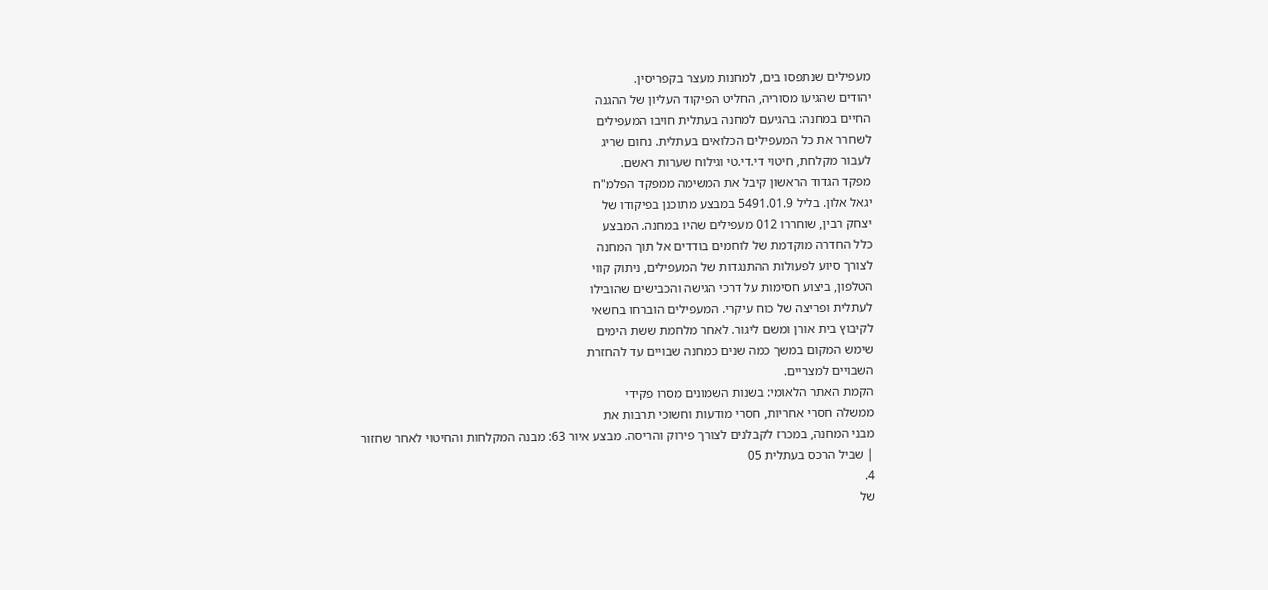מעפילים שנתפסו בים, למחנות מעצר בקפריסין.
יהודים שהגיעו מסוריה, החליט הפיקוד העליון של ההגנה
החיים במחנה: בהגיעם למחנה בעתלית חויבו המעפילים
לשחרר את כל המעפילים הכלואים בעתלית. נחום שריג
לעבור מקלחת, חיטוי די.די.טי וגילוח שערות ראשם.
מפקד הגדוד הראשון קיבל את המשימה ממפקד הפלמ"ח
יגאל אלון. בליל 5491.01.9 במבצע מתוכנן בפיקודו של
יצחק רבין, שוחררו 012 מעפילים שהיו במחנה. המבצע
כלל החדרה מוקדמת של לוחמים בודדים אל תוך המחנה
לצורך סיוע לפעולות ההתנגדות של המעפילים, ניתוק קווי
הטלפון, ביצוע חסימות על דרכי הגישה והכבישים שהובילו
לעתלית ופריצה של כוח עיקרי. המעפילים הוברחו בחשאי
לקיבוץ בית אורן ומשם ליגור. לאחר מלחמת ששת הימים
שימש המקום במשך כמה שנים כמחנה שבויים עד להחזרת
השבויים למצריים.
הקמת האתר הלאומי: בשנות השמונים מסרו פקידי
ממשלה חסרי אחריות, חסרי מודעות וחשוכי תרבות את
מבני המחנה, במכרז לקבלנים לצורך פירוק והריסה. מבצע איור 63: מבנה המקלחות והחיטוי לאחר שחזור
| שביל הרכס בעתלית 05
4.
של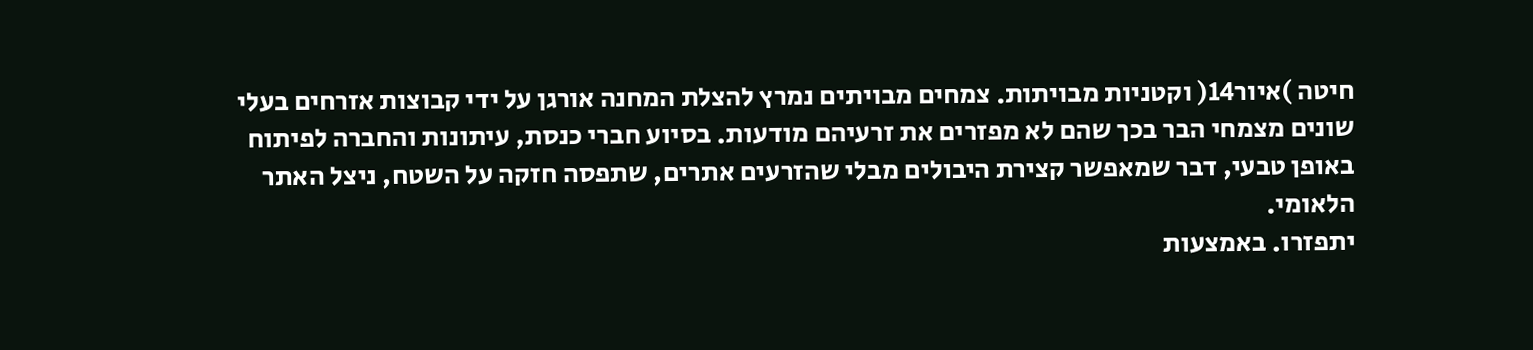חיטה )איור14( וקטניות מבויתות. צמחים מבויתים נמרץ להצלת המחנה אורגן על ידי קבוצות אזרחים בעלי
שונים מצמחי הבר בכך שהם לא מפזרים את זרעיהם מודעות. בסיוע חברי כנסת, עיתונות והחברה לפיתוח
באופן טבעי, דבר שמאפשר קצירת היבולים מבלי שהזרעים אתרים, שתפסה חזקה על השטח, ניצל האתר הלאומי.
יתפזרו. באמצעות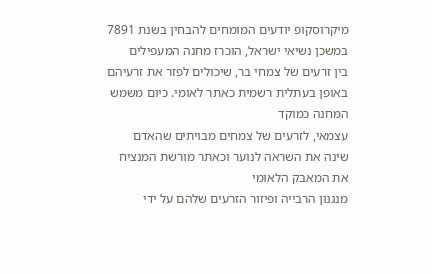מיקרוסקופ יודעים המומחים להבחין בשנת 7891 במשכן נשיאי ישראל, הוכרז מחנה המעפילים
בין זרעים של צמחי בר, שיכולים לפזר את זרעיהם באופן בעתלית רשמית כאתר לאומי. כיום משמש המחנה כמוקד
עצמאי, לזרעים של צמחים מבויתים שהאדם שינה את השראה לנוער וכאתר מורשת המנציח את המאבק הלאומי
מנגנון הרבייה ופיזור הזרעים שלהם על ידי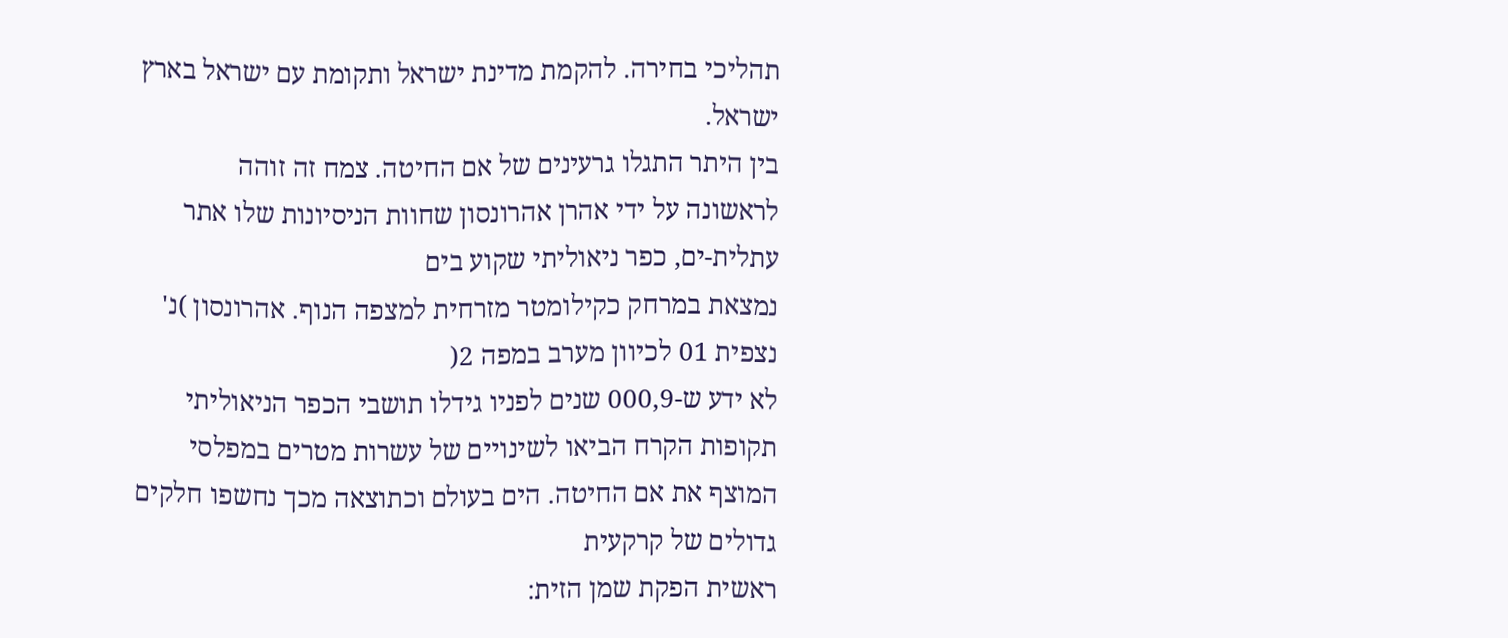תהליכי בחירה. להקמת מדינת ישראל ותקומת עם ישראל בארץ ישראל.
בין היתר התגלו גרעינים של אם החיטה. צמח זה זוהה
לראשונה על ידי אהרן אהרונסון שחוות הניסיונות שלו אתר עתלית-ים, כפר ניאוליתי שקוע בים
נמצאת במרחק כקילומטר מזרחית למצפה הנוף. אהרונסון )נ' נצפית 01 לכיוון מערב במפה 2(
לא ידע ש-000,9 שנים לפניו גידלו תושבי הכפר הניאוליתי תקופות הקרח הביאו לשינויים של עשרות מטרים במפלסי
המוצף את אם החיטה. הים בעולם וכתוצאה מכך נחשפו חלקים גדולים של קרקעית
ראשית הפקת שמן הזית: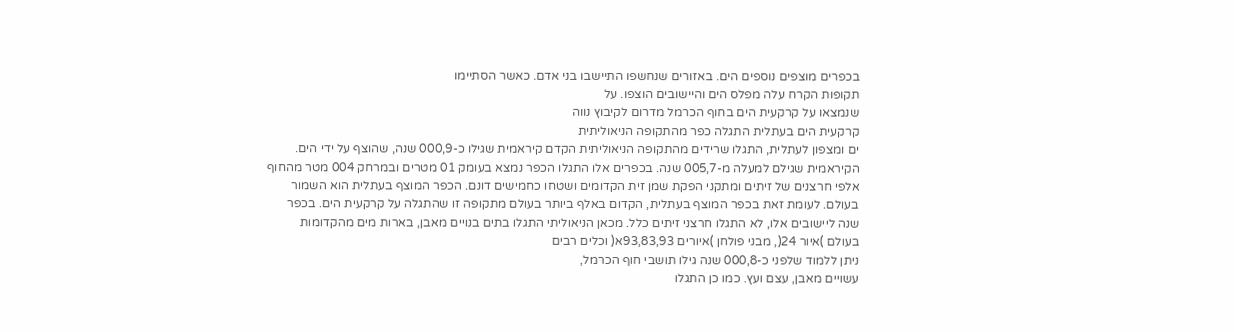בכפרים מוצפים נוספים הים. באזורים שנחשפו התיישבו בני אדם. כאשר הסתיימו
תקופות הקרח עלה מפלס הים והיישובים הוצפו. על
שנמצאו על קרקעית הים בחוף הכרמל מדרום לקיבוץ נווה
קרקעית הים בעתלית התגלה כפר מהתקופה הניאוליתית
ים ומצפון לעתלית, התגלו שרידים מהתקופה הניאוליתית הקדם קיראמית שגילו כ-000,9 שנה, שהוצף על ידי הים.
הקיראמית שגילם למעלה מ-005,7 שנה. בכפרים אלו התגלו הכפר נמצא בעומק 01 מטרים ובמרחק 004 מטר מהחוף
אלפי חרצנים של זיתים ומתקני הפקת שמן זית הקדומים ושטחו כחמישים דונם. הכפר המוצף בעתלית הוא השמור
בעולם. לעומת זאת בכפר המוצף בעתלית, הקדום באלף ביותר בעולם מתקופה זו שהתגלה על קרקעית הים. בכפר
שנה ליישובים אלו, לא התגלו חרצני זיתים כלל. מכאן הניאוליתי התגלו בתים בנויים מאבן, בארות מים מהקדומות
בעולם )איור 24(, מבני פולחן )איורים 93,83,93א( וכלים רבים
ניתן ללמוד שלפני כ-000,8 שנה גילו תושבי חוף הכרמל,
עשויים מאבן, עצם ועץ. כמו כן התגלו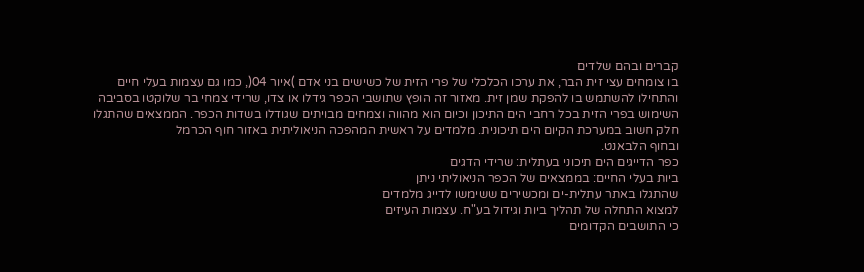קברים ובהם שלדים
בו צומחים עצי זית הבר, את ערכו הכלכלי של פרי הזית של כשישים בני אדם )איור 04(, כמו גם עצמות בעלי חיים
והתחילו להשתמש בו להפקת שמן זית. מאזור זה הופץ שתושבי הכפר גידלו או צדו, שרידי צמחי בר שלוקטו בסביבה
השימוש בפרי הזית בכל רחבי הים התיכון וכיום הוא מהווה וצמחים מבויתים שגודלו בשדות הכפר. הממצאים שהתגלו
חלק חשוב במערכת הקיום הים תיכונית. מלמדים על ראשית המהפכה הניאוליתית באזור חוף הכרמל
ובחוף הלבאנט.
כפר הדייגים הים תיכוני בעתלית: שרידי הדגים
ביות בעלי החיים: בממצאים של הכפר הניאוליתי ניתן
שהתגלו באתר עתלית-ים ומכשירים ששימשו לדייג מלמדים
למצוא התחלה של תהליך ביות וגידול בע"ח. עצמות העיזים
כי התושבים הקדומים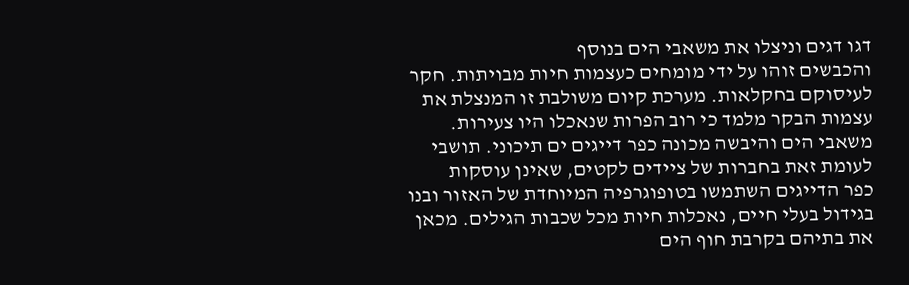דגו דגים וניצלו את משאבי הים בנוסף
והכבשים זוהו על ידי מומחים כעצמות חיות מבויתות. חקר
לעיסוקם בחקלאות. מערכת קיום משולבת זו המנצלת את
עצמות הבקר מלמד כי רוב הפרות שנאכלו היו צעירות.
משאבי הים והיבשה מכונה כפר דייגים ים תיכוני. תושבי
לעומת זאת בחברות של ציידים לקטים, שאינן עוסקות
כפר הדייגים השתמשו בטופוגרפיה המיוחדת של האזור ובנו
בגידול בעלי חיים, נאכלות חיות מכל שכבות הגילים. מכאן
את בתיהם בקרבת חוף הים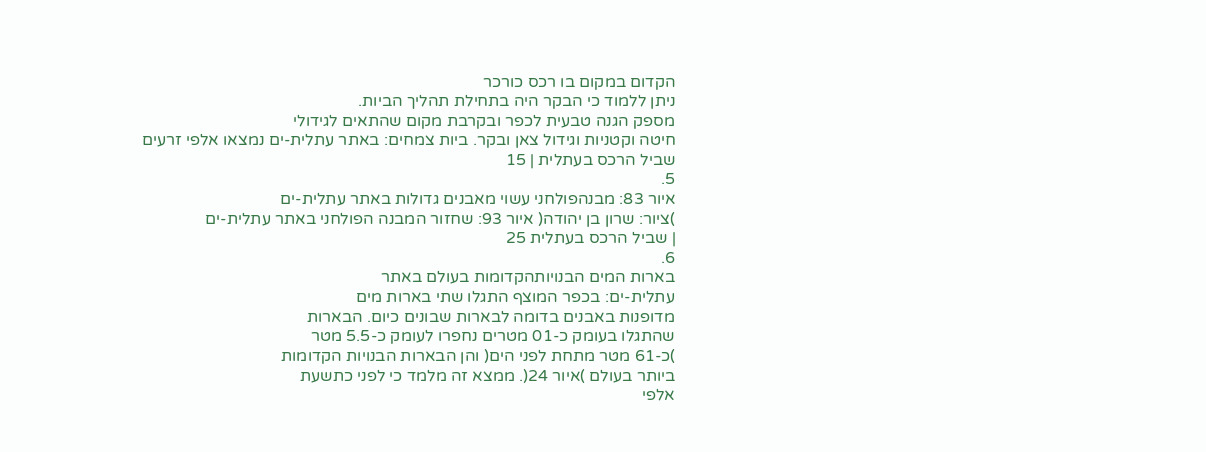הקדום במקום בו רכס כורכר
ניתן ללמוד כי הבקר היה בתחילת תהליך הביות.
מספק הגנה טבעית לכפר ובקרבת מקום שהתאים לגידולי
חיטה וקטניות וגידול צאן ובקר. ביות צמחים: באתר עתלית-ים נמצאו אלפי זרעים
שביל הרכס בעתלית | 15
5.
איור 83: מבנהפולחני עשוי מאבנים גדולות באתר עתלית-ים
)ציור: שרון בן יהודה( איור 93: שחזור המבנה הפולחני באתר עתלית-ים
| שביל הרכס בעתלית 25
6.
בארות המים הבנויותהקדומות בעולם באתר
עתלית-ים: בכפר המוצף התגלו שתי בארות מים
מדופנות באבנים בדומה לבארות שבונים כיום. הבארות
שהתגלו בעומק כ-01 מטרים נחפרו לעומק כ-5.5 מטר
)כ-61 מטר מתחת לפני הים( והן הבארות הבנויות הקדומות
ביותר בעולם )איור 24(. ממצא זה מלמד כי לפני כתשעת
אלפי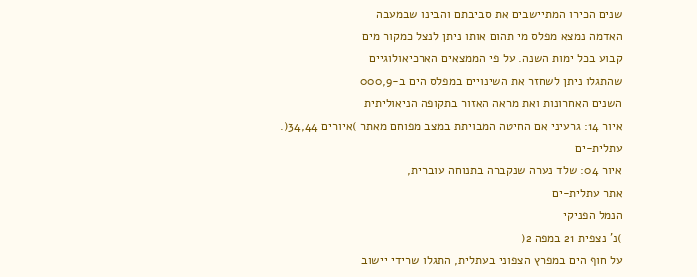שנים הכירו המתיישבים את סביבתם והבינו שבמעבה
האדמה נמצא מפלס מי תהום אותו ניתן לנצל כמקור מים
קבוע בכל ימות השנה. על פי הממצאים הארכיאולוגיים
שהתגלו ניתן לשחזר את השינויים במפלס הים ב-000,9
השנים האחרונות ואת מראה האזור בתקופה הניאוליתית
איור 14: גרעיני אם החיטה המבויתת במצב מפוחם מאתר )איורים 34,44(.
עתלית-ים
איור 04: שלד נערה שנקברה בתנוחה עוברית,
אתר עתלית-ים
הנמל הפניקי
)נ' נצפית 21 במפה 2(
על חוף הים במפרץ הצפוני בעתלית, התגלו שרידי יישוב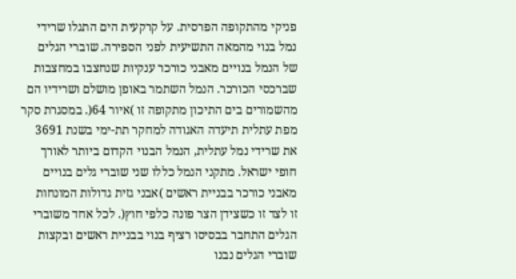פניקי מהתקופה הפרסית. על קרקעית הים התגלו שרידי
נמל בנוי מהמאה התשיעית לפני הספירה. שוברי הגלים
של הנמל בנויים מאבני כורכר ענקיות שנחצבו במחצבות
שברכסי הכורכר. הנמל השתמר באופן מושלם ושרידיו הם
מהשמורים בים התיכון מתקופה זו )איור 64(. במסגרת סקר
מפת עתלית תיעדה האגודה למחקר תת-ימי בשנת 3691
את שרידי נמל עתלית, הנמל הבנוי הקדום ביותר לאורך
חופי ישראל. מתקני הנמל כללו שני שוברי גלים בנויים
מאבני כורכר בבניית ראשים )אבני גזית גדולות המונחות
זו לצד זו כשצידן הצר פונה כלפי חוץ(. לכל אחד משוברי
הגלים התחבר בבסיסו רציף בנוי בבניית ראשים ובקצות
שוברי הגלים נבנו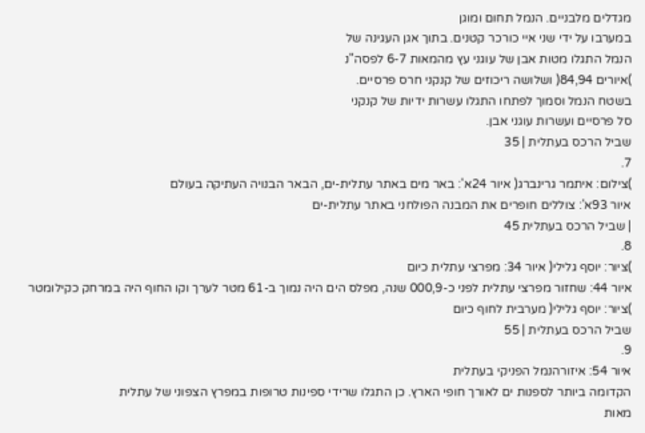מגדלים מלבניים. הנמל תחום ומוגן
במערבו על ידי שני איי כורכר קטנים. בתוך אגן העגינה של
הנמל התגלו מטות אבן של עוגני עץ מהמאות 6-7 לפסה"נ
)איורים 84,94( ושלושה ריכוזים של קנקני חרס פרסיים.
בשטח הנמל וסמוך לפתחו התגלו עשרות ידיות של קנקני
סל פרסיים ועשרות עוגני אבן.
שביל הרכס בעתלית | 35
7.
)צילום: איתמר גרינברג( איור 24א': באר מים באתר עתלית-ים, הבאר הבנויה העתיקה בעולם
איור 93א': צוללים חופרים את המבנה הפולחני באתר עתלית-ים
| שביל הרכס בעתלית 45
8.
)ציור: יוסף גלילי( איור 34: מפרצי עתלית כיום
איור 44: שחזור מפרצי עתלית לפני כ-000,9 שנה, מפלס הים היה נמוך ב-61 מטר לערך וקו החוף היה במרחק כקילומטר
)ציור: יוסף גלילי( מערבית לחוף כיום
שביל הרכס בעתלית | 55
9.
איור 54: איזורהנמל הפניקי בעתלית
הקדומה ביותר לספנות ים לאורך חופי הארץ. כן התגלו שרידי ספינות טרופות במפרץ הצפוני של עתלית
מאות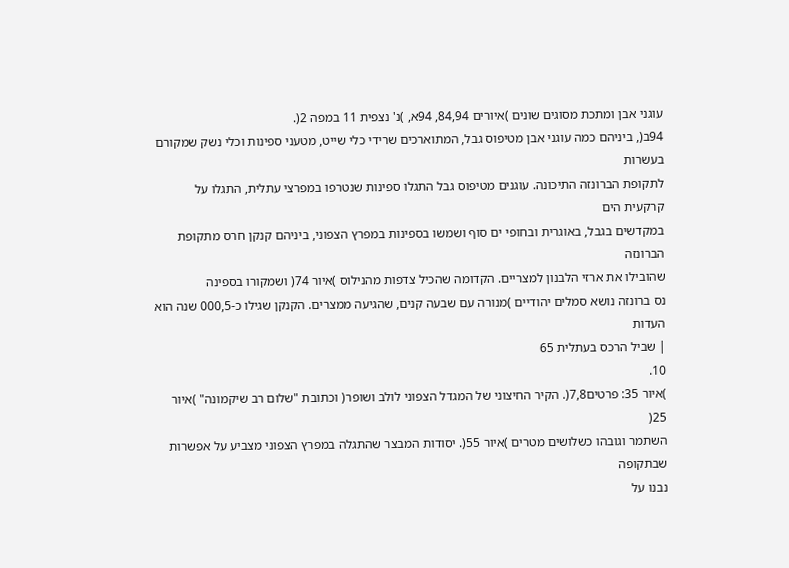עוגני אבן ומתכת מסוגים שונים )איורים 84,94, 94א, )נ' נצפית 11 במפה 2(.
94ב(, ביניהם כמה עוגני אבן מטיפוס גבל, המתוארכים שרידי כלי שייט, מטעני ספינות וכלי נשק שמקורם בעשרות
לתקופת הברונזה התיכונה. עוגנים מטיפוס גבל התגלו ספינות שנטרפו במפרצי עתלית, התגלו על קרקעית הים
במקדשים בגבל, באוגרית ובחופי ים סוף ושמשו בספינות במפרץ הצפוני, ביניהם קנקן חרס מתקופת הברונזה
שהובילו את ארזי הלבנון למצריים. הקדומה שהכיל צדפות מהנילוס )איור 74( ושמקורו בספינה
נס ברונזה נושא סמלים יהודיים )מנורה עם שבעה קנים, שהגיעה ממצרים. הקנקן שגילו כ-000,5 שנה הוא העדות
| שביל הרכס בעתלית 65
10.
)איור 35: פרטים7,8(. הקיר החיצוני של המגדל הצפוני לולב ושופר( וכתובת "שלום רב שיקמונה" )איור 25(
השתמר וגובהו כשלושים מטרים )איור 55(. יסודות המבצר שהתגלה במפרץ הצפוני מצביע על אפשרות שבתקופה
נבנו על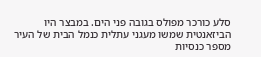סלע כורכר מפולס בגובה פני הים. במבצר היו הביזאנטית שמשו מעגני עתלית כנמל הבית של העיר
מספר כנסיות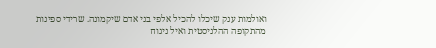ואולמות ענק שיכלו להכיל אלפי בני אדם שיקמונה. שרידי ספינות מהתקופה ההלניסטית ואיל ניגוח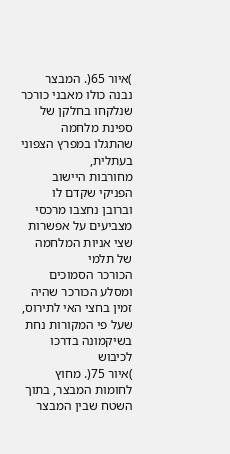)איור 65(. המבצר נבנה כולו מאבני כורכר שנלקחו בחלקן של ספינת מלחמה שהתגלו במפרץ הצפוני בעתלית,
מחורבות היישוב הפניקי שקדם לו וברובן נחצבו מרכסי מצביעים על אפשרות שצי אניות המלחמה של תלמי
הכורכר הסמוכים ומסלע הכורכר שהיה זמין בחצי האי לתירוס, שעל פי המקורות נחת בשיקמונה בדרכו לכיבוש
)איור 75(. מחוץ לחומות המבצר, בתוך השטח שבין המבצר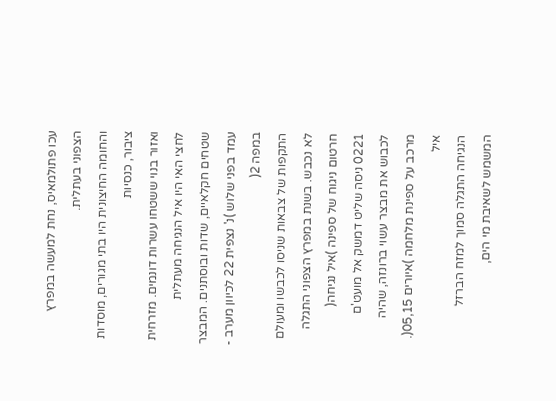עכו פתולמאיס, נחת למעשה במפרץ הצפוני בעתלית.
והחומה החיצונית היו בתי מגורים, מוסדות ציבור, כנסיות
ואזור בנוי ששטחו עשרות דונמים. מזרחית לחצי האי היו איל הנגיחה מעתלית
שטחים חקלאיים, שדות ובוסתנים. המבצר עמד בפני שלוש )נ' נצפית 22 לכיוון מערב - במפה 2(
התקפות של צבאות שניסו לכבשו ומעולם לא נכבש. בשנת במפרץ הצפוני התגלה חרטום ניגוח של ספינה )איל נגיחה(
0221 ניסה שליט דמשק אל מועט'ם לכבוש את מבצר עשוי ברונזה, שהיה מרכב על ספינת מלחמה )איורים 05,15(. איל
הנגיחה התגלה סמוך למזח הברזל המשמש לשאיבת מי הים,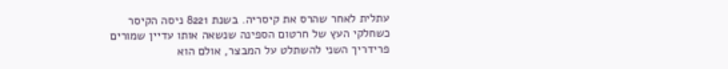עתלית לאחר שהרס את קיסריה. בשנת 8221 ניסה הקיסר
כשחלקי העץ של חרטום הספינה שנשאה אותו עדיין שמורים
פרידריך השני להשתלט על המבצר, אולם הוא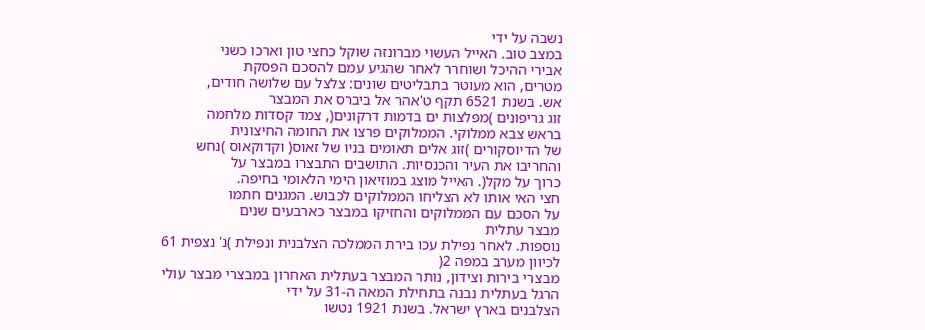נשבה על ידי
במצב טוב. האייל העשוי מברונזה שוקל כחצי טון וארכו כשני
אבירי ההיכל ושוחרר לאחר שהגיע עמם להסכם הפסקת
מטרים, הוא מעוטר בתבליטים שונים: צלצל עם שלושה חודים,
אש. בשנת 6521 תקף ט'אהר אל ביברס את המבצר
זוג גריפונים )מפלצות ים בדמות דרקונים(, צמד קסדות מלחמה
בראש צבא ממלוקי. הממלוקים פרצו את החומה החיצונית
של הדיוסקורים )זוג אלים תאומים בניו של זאוס( וקדוקאוס )נחש
והחריבו את העיר והכנסיות. התושבים התבצרו במבצר על
כרוך על מקל(. האייל מוצג במוזיאון הימי הלאומי בחיפה.
חצי האי אותו לא הצליחו הממלוקים לכבוש. המגנים חתמו
על הסכם עם הממלוקים והחזיקו במבצר כארבעים שנים
מבצר עתלית
נוספות. לאחר נפילת עכו בירת הממלכה הצלבנית ונפילת )נ' נצפית 61 לכיוון מערב במפה 2(
מבצרי בירות וצידון, נותר המבצר בעתלית האחרון במבצרי מבצר עולי הרגל בעתלית נבנה בתחילת המאה ה-31 על ידי
הצלבנים בארץ ישראל. בשנת 1921 נטשו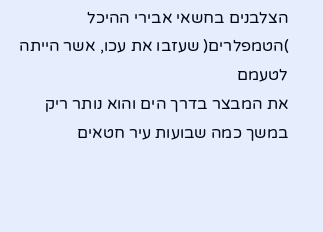הצלבנים בחשאי אבירי ההיכל )הטמפלרים( שעזבו את עכו, אשר הייתה לטעמם
את המבצר בדרך הים והוא נותר ריק במשך כמה שבועות עיר חטאים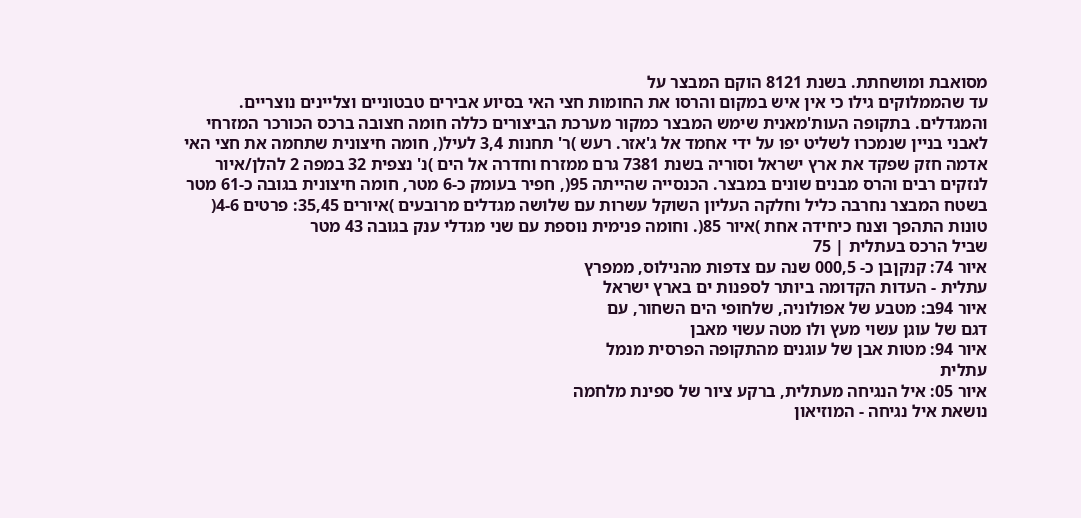מסואבת ומושחתת. בשנת 8121 הוקם המבצר על
עד שהממלוקים גילו כי אין איש במקום והרסו את החומות חצי האי בסיוע אבירים טבטוניים וצליינים נוצריים.
והמגדלים. בתקופה העות'מאנית שימש המבצר כמקור מערכת הביצורים כללה חומה חצובה ברכס הכורכר המזרחי
לאבני בניין שנמכרו לשליט יפו על ידי אחמד אל ג'אזר. רעש )ר' תחנות 3,4 לעיל(, חומה חיצונית שתחמה את חצי האי
אדמה חזק שפקד את ארץ ישראל וסוריה בשנת 7381 גרם ממזרח וחדרה אל הים )נ' נצפית 32 במפה 2 להלן/איור
לנזקים רבים והרס מבנים שונים במבצר. הכנסייה שהייתה 95(, חפיר בעומק כ-6 מטר, חומה חיצונית בגובה כ-61 מטר
בשטח המבצר נחרבה כליל וחלקה העליון השוקל עשרות עם שלושה מגדלים מרובעים )איורים 35,45: פרטים 4-6(
טונות התהפך וצנח כיחידה אחת )איור 85(. וחומה פנימית נוספת עם שני מגדלי ענק בגובה 43 מטר
שביל הרכס בעתלית | 75
איור 74: קנקןבן כ- 000,5 שנה עם צדפות מהנילוס, ממפרץ
עתלית - העדות הקדומה ביותר לספנות ים בארץ ישראל
איור 94ב: מטבע של אפולוניה, שלחופי הים השחור, עם
דגם של עוגן עשוי מעץ ולו מטה עשוי מאבן
איור 94: מטות אבן של עוגנים מהתקופה הפרסית מנמל
עתלית
איור 05: איל הנגיחה מעתלית, ברקע ציור של ספינת מלחמה
נושאת איל נגיחה - המוזיאון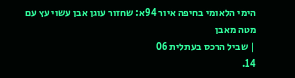הימי הלאומי בחיפה איור 94א: שחזור עוגן אבן עשוי עץ עם מטה מאבן
| שביל הרכס בעתלית 06
14.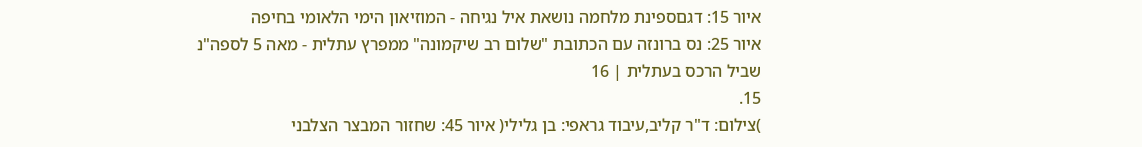איור 15: דגםספינת מלחמה נושאת איל נגיחה - המוזיאון הימי הלאומי בחיפה
איור 25: נס ברונזה עם הכתובת "שלום רב שיקמונה" ממפרץ עתלית - מאה 5 לספה"נ
שביל הרכס בעתלית | 16
15.
)צילום: ד"ר קליב,עיבוד גראפי: בן גלילי( איור 45: שחזור המבצר הצלבני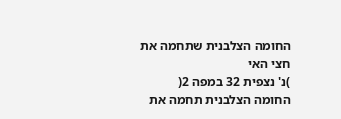החומה הצלבנית שתחמה את חצי האי
)נ' נצפית 32 במפה 2(
החומה הצלבנית תחמה את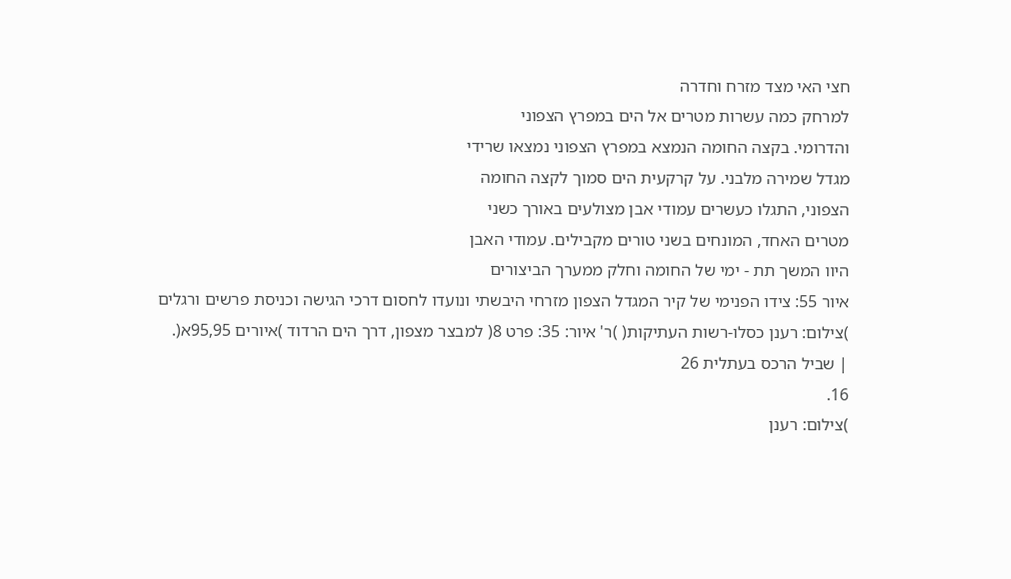חצי האי מצד מזרח וחדרה
למרחק כמה עשרות מטרים אל הים במפרץ הצפוני
והדרומי. בקצה החומה הנמצא במפרץ הצפוני נמצאו שרידי
מגדל שמירה מלבני. על קרקעית הים סמוך לקצה החומה
הצפוני, התגלו כעשרים עמודי אבן מצולעים באורך כשני
מטרים האחד, המונחים בשני טורים מקבילים. עמודי האבן
היוו המשך תת - ימי של החומה וחלק ממערך הביצורים
איור 55: צידו הפנימי של קיר המגדל הצפון מזרחי היבשתי ונועדו לחסום דרכי הגישה וכניסת פרשים ורגלים
)צילום: רענן כסלו-רשות העתיקות( )ר' איור: 35: פרט 8( למבצר מצפון, דרך הים הרדוד )איורים 95,95א(.
| שביל הרכס בעתלית 26
16.
)צילום: רענן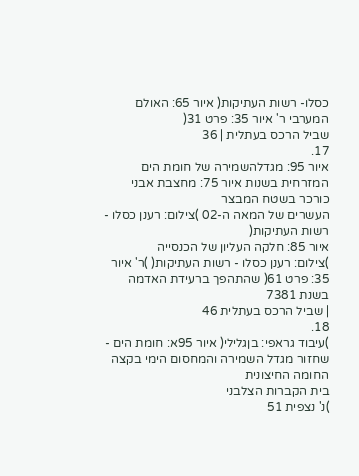כסלו- רשות העתיקות( איור 65: האולם המערבי ר' איור 35: פרט 31(
שביל הרכס בעתלית | 36
17.
איור 95: מגדלהשמירה של חומת הים המזרחית בשנות איור 75: מחצבת אבני כורכר בשטח המבצר
העשרים של המאה ה-02 )צילום: רענן כסלו - רשות העתיקות(
איור 85: חלקה העליון של הכנסייה
)צילום: רענן כסלו - רשות העתיקות( )ר' איור 35: פרט 61( שהתהפך ברעידת האדמה בשנת 7381
| שביל הרכס בעתלית 46
18.
)עיבוד גראפי: בןגלילי( איור 95א: חומת הים - שחזור מגדל השמירה והמחסום הימי בקצה החומה החיצונית
בית הקברות הצלבני
)נ' נצפית 51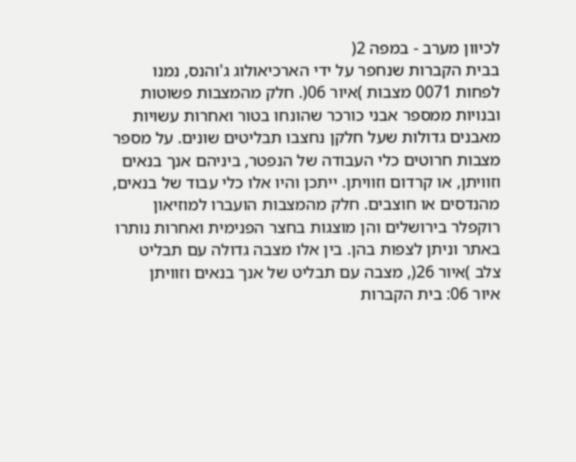לכיוון מערב - במפה 2(
בבית הקברות שנחפר על ידי הארכיאולוג ג'והנס, נמנו
לפחות 0071 מצבות )איור 06(. חלק מהמצבות פשוטות
ובנויות ממספר אבני כורכר שהונחו בטור ואחרות עשויות
מאבנים גדולות שעל חלקן נחצבו תבליטים שונים. על מספר
מצבות חרוטים כלי העבודה של הנפטר, ביניהם אנך בנאים
וזוויתן, או קרדום וזוויתן. ייתכן והיו אלו כלי עבוד של בנאים,
מהנדסים או חוצבים. חלק מהמצבות הועברו למוזיאון
רוקפלר בירושלים והן מוצגות בחצר הפנימית ואחרות נותרו
באתר וניתן לצפות בהן. בין אלו מצבה גדולה עם תבליט
צלב )איור 26(, מצבה עם תבליט של אנך בנאים וזוויתן
איור 06: בית הקברות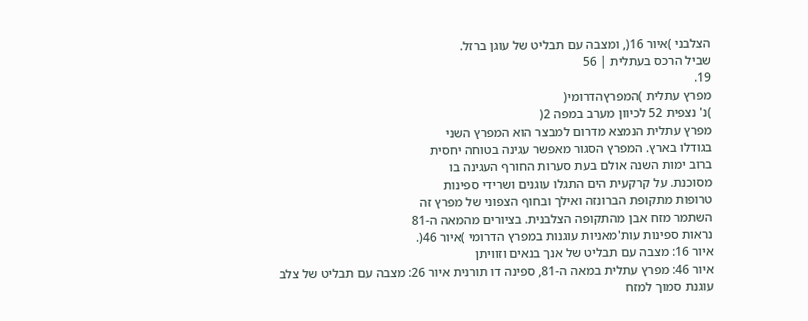הצלבני )איור 16(, ומצבה עם תבליט של עוגן ברזל.
שביל הרכס בעתלית | 56
19.
מפרץ עתלית )המפרץהדרומי(
)נ' נצפית 52 לכיוון מערב במפה 2(
מפרץ עתלית הנמצא מדרום למבצר הוא המפרץ השני
בגודלו בארץ. המפרץ הסגור מאפשר עגינה בטוחה יחסית
ברוב ימות השנה אולם בעת סערות החורף העגינה בו
מסוכנת. על קרקעית הים התגלו עוגנים ושרידי ספינות
טרופות מתקופת הברונזה ואילך ובחוף הצפוני של מפרץ זה
השתמר מזח אבן מהתקופה הצלבנית. בציורים מהמאה ה-81
נראות ספינות עות'מאניות עוגנות במפרץ הדרומי )איור 46(.
איור 16: מצבה עם תבליט של אנך בנאים וזוויתן
איור 46: מפרץ עתלית במאה ה-81, ספינה דו תורנית איור 26: מצבה עם תבליט של צלב
עוגנת סמוך למזח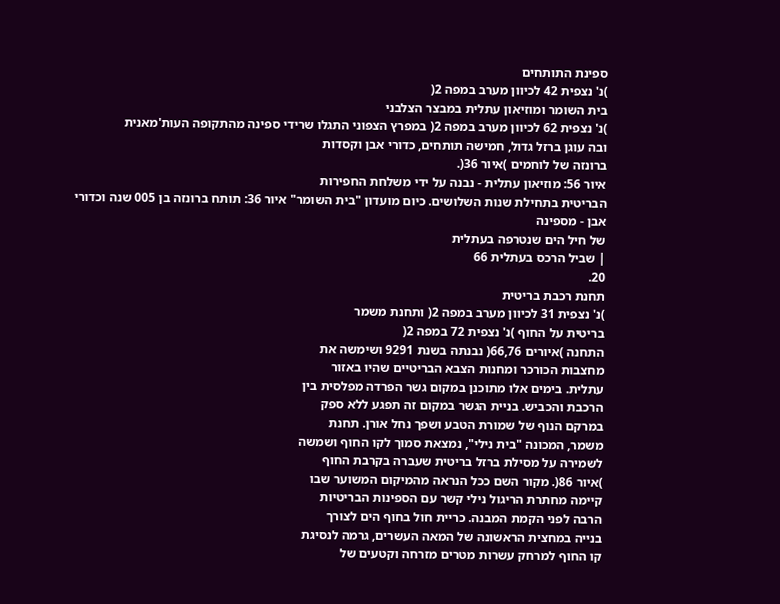ספינת התותחים
)נ' נצפית 42 לכיוון מערב במפה 2(
בית השומר ומוזיאון עתלית במבצר הצלבני
)נ' נצפית 62 לכיוון מערב במפה 2( במפרץ הצפוני התגלו שרידי ספינה מהתקופה העות'מאנית
ובה עוגן ברזל גדול, חמישה תותחים, כדורי אבן וקסדות
ברונזה של לוחמים )איור 36(.
איור 56: מוזיאון עתלית - נבנה על ידי משלחת החפירות
הבריטית בתחילת שנות השלושים. כיום מועדון "בית השומר" איור 36: תותח ברונזה בן 005 שנה וכדורי אבן - מספינה
של חיל הים שנטרפה בעתלית
| שביל הרכס בעתלית 66
20.
תחנת רכבת בריטית
)נ' נצפית 31 לכיוון מערב במפה 2( ותחנת משמר
בריטית על החוף )נ' נצפית 72 במפה 2(
התחנה )איורים 66,76( נבנתה בשנת 9291 ושימשה את
מחצבות הכורכר ומחנות הצבא הבריטיים שהיו באזור
עתלית. בימים אלו מתוכנן במקום גשר הפרדה מפלסית בין
הרכבת והכביש. בניית הגשר במקום זה תפגע ללא ספק
במרקם הנוף של שמורת הטבע ושפך נחל אורן. תחנת
משמר, המכונה "בית נילי", נמצאת סמוך לקו החוף ושמשה
לשמירה על מסילת ברזל בריטית שעברה בקרבת החוף
)איור 86(. מקור השם ככל הנראה מהמיקום המשוער שבו
קיימה מחתרת הריגול נילי קשר עם הספינות הבריטיות
הרבה לפני הקמת המבנה. כריית חול בחוף הים לצורך
בנייה במחצית הראשונה של המאה העשרים, גרמה לנסיגת
קו החוף למרחק עשרות מטרים מזרחה וקטעים של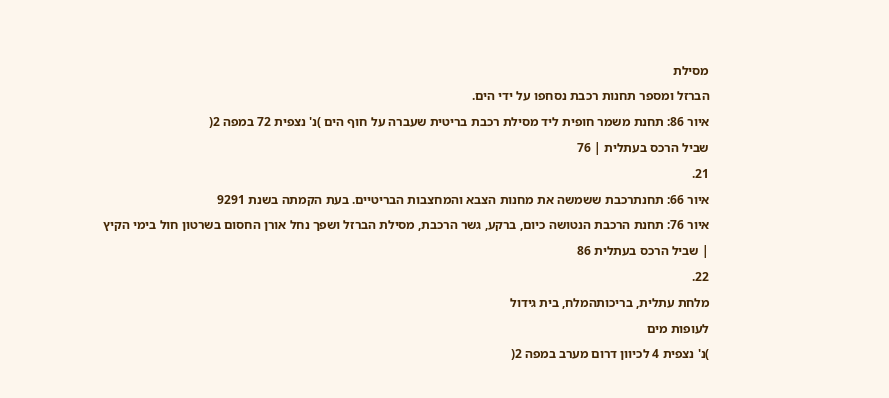מסילת
הברזל ומספר תחנות רכבת נסחפו על ידי הים.
איור 86: תחנת משמר חופית ליד מסילת רכבת בריטית שעברה על חוף הים )נ' נצפית 72 במפה 2(
שביל הרכס בעתלית | 76
21.
איור 66: תחנתרכבת ששמשה את מחנות הצבא והמחצבות הבריטיים. בעת הקמתה בשנת 9291
איור 76: תחנת הרכבת הנטושה כיום, ברקע, גשר הרכבת, מסילת הברזל ושפך נחל אורן החסום בשרטון חול בימי הקיץ
| שביל הרכס בעתלית 86
22.
מלחת עתלית, בריכותהמלח, בית גידול
לעופות מים
)נ' נצפית 4 לכיוון דרום מערב במפה 2(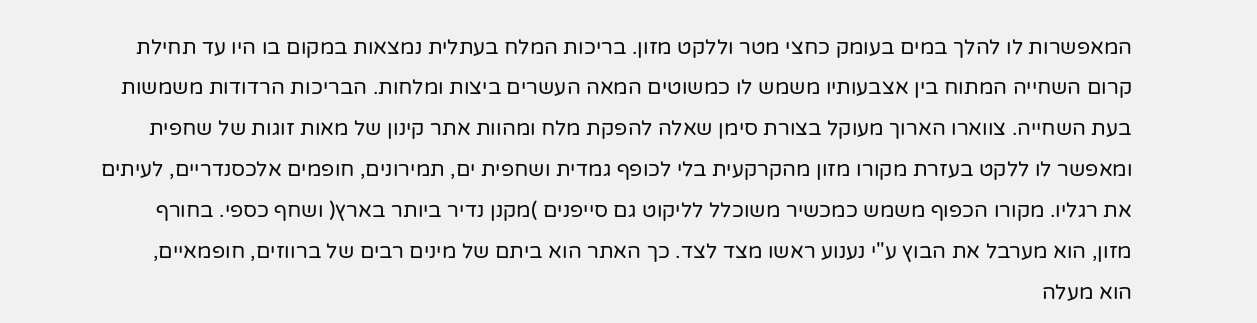המאפשרות לו להלך במים בעומק כחצי מטר וללקט מזון. בריכות המלח בעתלית נמצאות במקום בו היו עד תחילת
קרום השחייה המתוח בין אצבעותיו משמש לו כמשוטים המאה העשרים ביצות ומלחות. הבריכות הרדודות משמשות
בעת השחייה. צווארו הארוך מעוקל בצורת סימן שאלה להפקת מלח ומהוות אתר קינון של מאות זוגות של שחפית
ומאפשר לו ללקט בעזרת מקורו מזון מהקרקעית בלי לכופף גמדית ושחפית ים, תמירונים, חופמים אלכסנדריים, לעיתים
את רגליו. מקורו הכפוף משמש כמכשיר משוכלל לליקוט גם סייפנים )מקנן נדיר ביותר בארץ( ושחף כספי. בחורף
מזון, הוא מערבל את הבוץ ע"י נענוע ראשו מצד לצד. כך האתר הוא ביתם של מינים רבים של ברווזים, חופמאיים,
הוא מעלה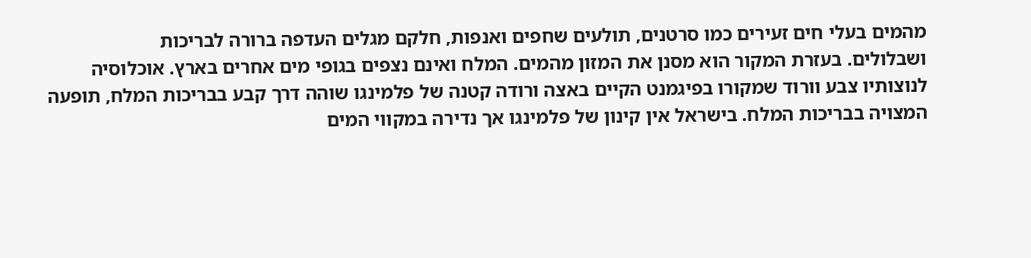מהמים בעלי חים זעירים כמו סרטנים, תולעים שחפים ואנפות, חלקם מגלים העדפה ברורה לבריכות
ושבלולים. בעזרת המקור הוא מסנן את המזון מהמים. המלח ואינם נצפים בגופי מים אחרים בארץ. אוכלוסיה
לנוצותיו צבע וורוד שמקורו בפיגמנט הקיים באצה ורודה קטנה של פלמינגו שוהה דרך קבע בבריכות המלח, תופעה
המצויה בבריכות המלח. בישראל אין קינון של פלמינגו אך נדירה במקווי המים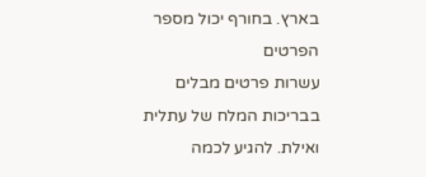בארץ. בחורף יכול מספר הפרטים
עשרות פרטים מבלים בבריכות המלח של עתלית ואילת. להגיע לכמה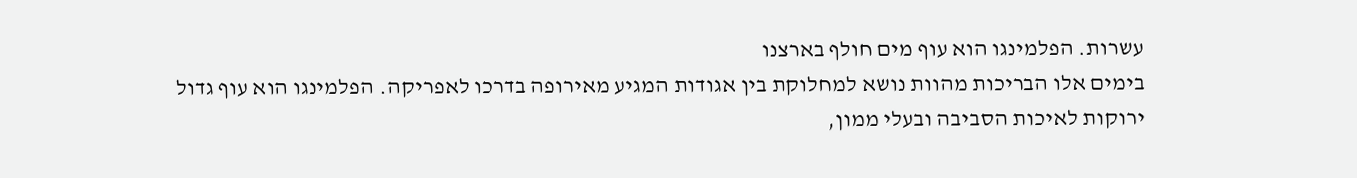עשרות. הפלמינגו הוא עוף מים חולף בארצנו
בימים אלו הבריכות מהוות נושא למחלוקת בין אגודות המגיע מאירופה בדרכו לאפריקה. הפלמינגו הוא עוף גדול
ירוקות לאיכות הסביבה ובעלי ממון,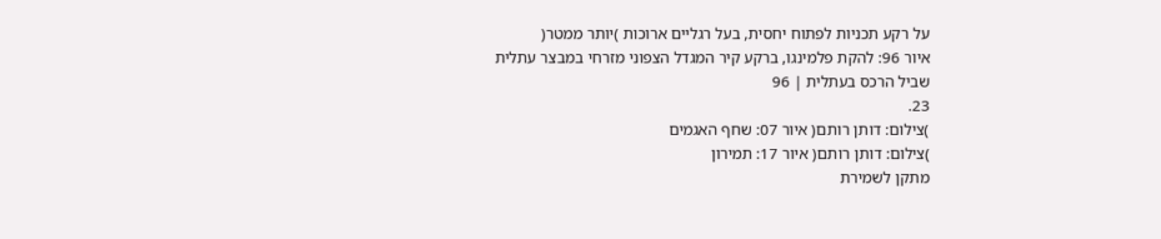על רקע תכניות לפתוח יחסית, בעל רגליים ארוכות )יותר ממטר(
איור 96: להקת פלמינגו, ברקע קיר המגדל הצפוני מזרחי במבצר עתלית
שביל הרכס בעתלית | 96
23.
)צילום: דותן רותם( איור 07: שחף האגמים
)צילום: דותן רותם( איור 17: תמירון
מתקן לשמירת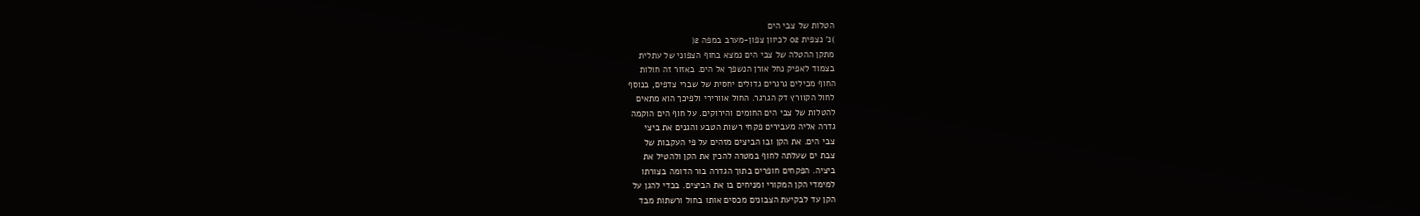הטלות של צבי הים
)נ' נצפית 02 לכיוון צפון-מערב במפה 2(
מתקן ההטלה של צבי הים נמצא בחוף הצפוני של עתלית
בצמוד לאפיק נחל אורן הנשפך אל הים. באזור זה חולות
החוף מכילים גרגרים גדולים יחסית של שברי צדפים, בנוסף
לחול הקוורץ דק הגרגר. החול אוורירי ולפיכך הוא מתאים
להטלות של צבי הים החומים והירוקים. על חוף הים הוקמה
גדרה אליה מעבירים פקחי רשות הטבע והגנים את ביצי
צבי הים. את הקן ובו הביצים מזהים על פי העקבות של
צבת ים שעלתה לחוף במטרה להכין את הקן ולהטיל את
ביציה. הפקחים חופרים בתוך הגדרה בור הדומה בצורתו
למימדי הקן המקורי ומניחים בו את הביצים. בכדי להגן על
הקן עד לבקיעת הצבונים מכסים אותו בחול ורשתות מבד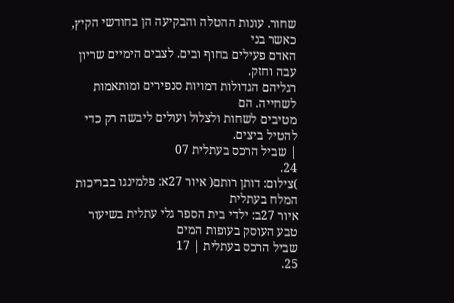שחור. עונות ההטלה והבקיעה הן בחודשי הקיץ, כאשר בני
האדם פעילים בחוף ובים. לצבים הימיים שריון עבה וחזק.
רגליהם הגדולות דמויות סנפירים ומותאמות לשחייה. הם
מטיבים לשחות ולצלול ועולים ליבשה רק כדי להטיל ביצים.
| שביל הרכס בעתלית 07
24.
)צילום: דותן רותם( איור 27א: פלמינגו בבריכות המלח בעתלית
איור 27ב: ילדי בית הספר גלי עתלית בשיעור טבע העוסק בעופות המים
שביל הרכס בעתלית | 17
25.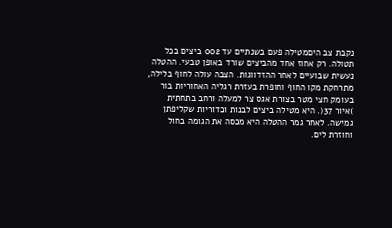נקבת צב היםמטילה פעם בשנתיים עד 002 ביצים בכל
תטולה. רק אחוז אחד מהביצים שורד באופן טבעי. ההטלה
נעשית שבועיים לאחר ההזדווגות. הצבה עולה לחוף בלילה,
מתרחקת מקו החוף וחופרת בעזרת רגליה האחוריות בור
בעומק חצי מטר בצורת אגס צר למעלה ורחב בתחתית
)איור 37(. היא מטילה ביצים לבנות וכדוריות שקליפתן
גמישה. לאחר גמר ההטלה היא מכסה את הגומה בחול
וחוזרת לים.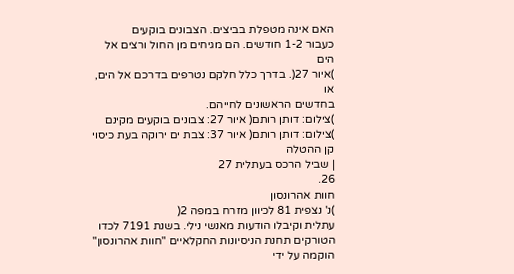האם אינה מטפלת בביצים. הצבונים בוקעים
כעבור 1-2 חודשים. הם מגיחים מן החול ורצים אל הים
)איור 27(. בדרך כלל חלקם נטרפים בדרכם אל הים, או
בחדשים הראשונים לחייהם.
)צילום: דותן רותם( איור 27: צבונים בוקעים מקינם
)צילום: דותן רותם( איור 37: צבת ים ירוקה בעת כיסוי קן ההטלה
| שביל הרכס בעתלית 27
26.
חוות אהרונסון
)נ' נצפית 81 לכיוון מזרח במפה 2(
עתלית וקיבלו הודעות מאנשי נילי. בשנת 7191 לכדו הטורקים תחנת הניסיונות החקלאיים "חוות אהרונסון" הוקמה על ידי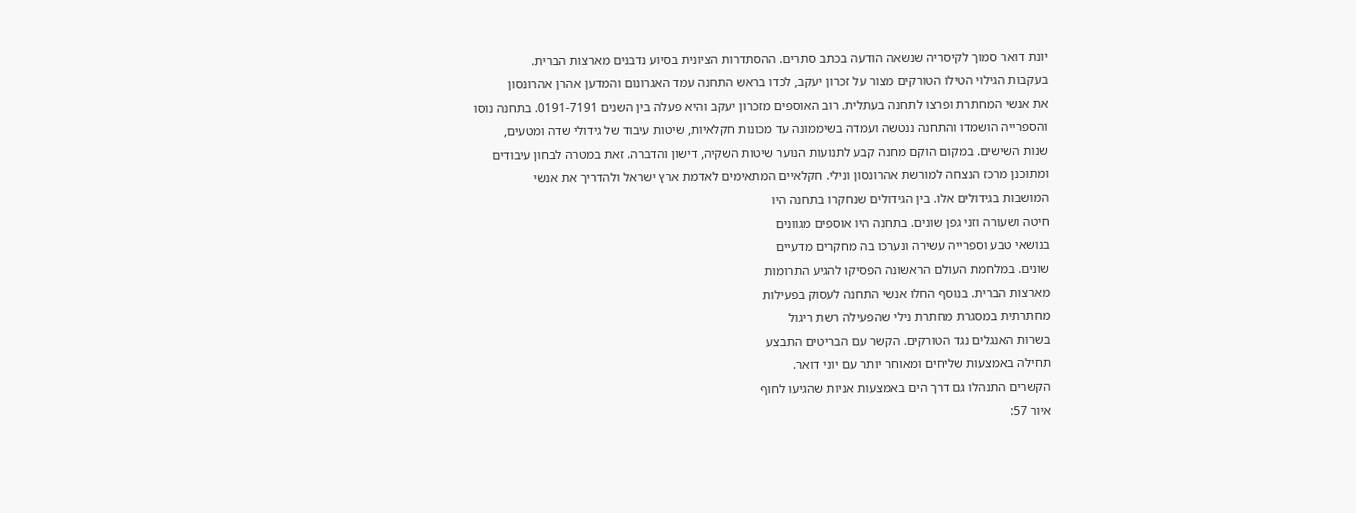יונת דואר סמוך לקיסריה שנשאה הודעה בכתב סתרים. ההסתדרות הציונית בסיוע נדבנים מארצות הברית.
בעקבות הגילוי הטילו הטורקים מצור על זכרון יעקב, לכדו בראש התחנה עמד האגרונום והמדען אהרן אהרונסון
את אנשי המחתרת ופרצו לתחנה בעתלית. רוב האוספים מזכרון יעקב והיא פעלה בין השנים 0191-7191. בתחנה נוסו
והספרייה הושמדו והתחנה ננטשה ועמדה בשיממונה עד מכונות חקלאיות, שיטות עיבוד של גידולי שדה ומטעים,
שנות השישים. במקום הוקם מחנה קבע לתנועות הנוער שיטות השקיה, דישון והדברה. זאת במטרה לבחון עיבודים
ומתוכנן מרכז הנצחה למורשת אהרונסון ונילי. חקלאיים המתאימים לאדמת ארץ ישראל ולהדריך את אנשי
המושבות בגידולים אלו. בין הגידולים שנחקרו בתחנה היו
חיטה ושעורה וזני גפן שונים. בתחנה היו אוספים מגוונים
בנושאי טבע וספרייה עשירה ונערכו בה מחקרים מדעיים
שונים. במלחמת העולם הראשונה הפסיקו להגיע התרומות
מארצות הברית. בנוסף החלו אנשי התחנה לעסוק בפעילות
מחתרתית במסגרת מחתרת נילי שהפעילה רשת ריגול
בשרות האנגלים נגד הטורקים. הקשר עם הבריטים התבצע
תחילה באמצעות שליחים ומאוחר יותר עם יוני דואר.
הקשרים התנהלו גם דרך הים באמצעות אניות שהגיעו לחוף
איור 57: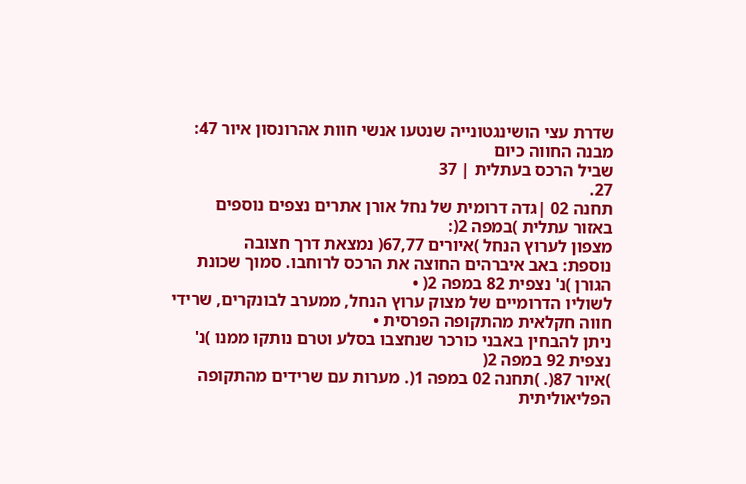שדרת עצי הושינגטונייה שנטעו אנשי חוות אהרונסון איור 47: מבנה החווה כיום
שביל הרכס בעתלית | 37
27.
תחנה 02 |גדה דרומית של נחל אורן אתרים נצפים נוספים באזור עתלית )במפה 2(:
מצפון לערוץ הנחל )איורים 67,77( נמצאת דרך חצובה
נוספת: באב איברהים החוצה את הרכס לרוחבו. סמוך שכונת הגורן )נ' נצפית 82 במפה 2( •
לשוליו הדרומיים של מצוק ערוץ הנחל, ממערב לבונקרים, שרידי חווה חקלאית מהתקופה הפרסית •
ניתן להבחין באבני כורכר שנחצבו בסלע וטרם נותקו ממנו )נ' נצפית 92 במפה 2(
)איור 87(. )תחנה 02 במפה 1(. מערות עם שרידים מהתקופה הפליאוליתית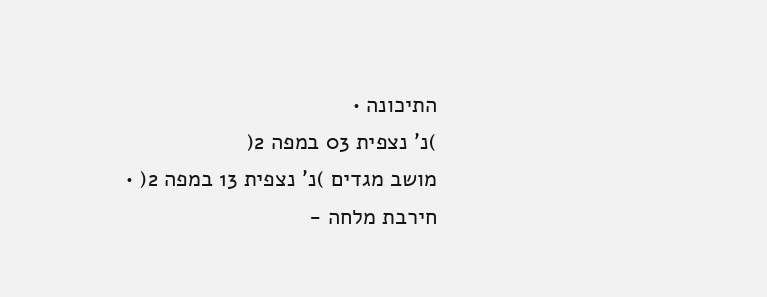התיכונה •
)נ' נצפית 03 במפה 2(
מושב מגדים )נ' נצפית 13 במפה 2( •
חירבת מלחה -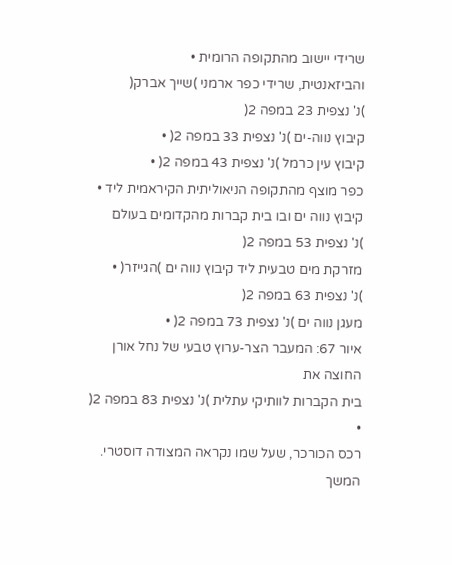שרידי יישוב מהתקופה הרומית •
והביזאנטית, שרידי כפר ארמני )שייך אברק(
)נ' נצפית 23 במפה 2(
קיבוץ נווה-ים )נ' נצפית 33 במפה 2( •
קיבוץ עין כרמל )נ' נצפית 43 במפה 2( •
כפר מוצף מהתקופה הניאוליתית הקיראמית ליד •
קיבוץ נווה ים ובו בית קברות מהקדומים בעולם
)נ' נצפית 53 במפה 2(
מזרקת מים טבעית ליד קיבוץ נווה ים )הגייזר( •
)נ' נצפית 63 במפה 2(
מעגן נווה ים )נ' נצפית 73 במפה 2( •
איור 67: המעבר הצר-ערוץ טבעי של נחל אורן החוצה את
בית הקברות לוותיקי עתלית )נ' נצפית 83 במפה 2( •
רכס הכורכר, שעל שמו נקראה המצודה דוסטרי.
המשך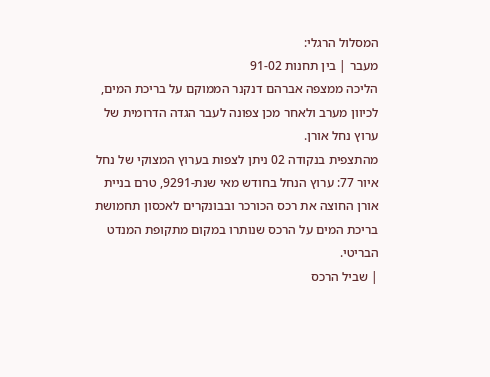המסלול הרגלי:
מעבר | בין תחנות 91-02
הליכה ממצפה אברהם דנקנר הממוקם על בריכת המים,
לכיוון מערב ולאחר מכן צפונה לעבר הגדה הדרומית של
ערוץ נחל אורן.
מהתצפית בנקודה 02 ניתן לצפות בערוץ המצוקי של נחל
איור 77: ערוץ הנחל בחודש מאי שנת-9291, טרם בניית אורן החוצה את רכס הכורכר ובבונקרים לאכסון תחמושת
בריכת המים על הרכס שנותרו במקום מתקופת המנדט הבריטי.
| שביל הרכס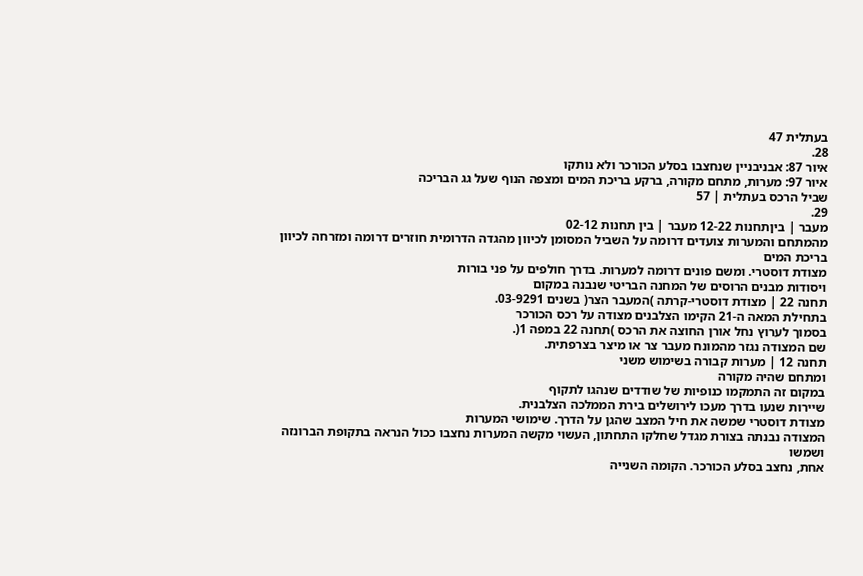בעתלית 47
28.
איור 87: אבניבניין שנחצבו בסלע הכורכר ולא נותקו
איור 97: מערות, מתחם מקורה, ברקע בריכת המים ומצפה הנוף שעל גג הבריכה
שביל הרכס בעתלית | 57
29.
מעבר | ביןתחנות 12-22 מעבר | בין תחנות 02-12
מהמתחם והמערות צועדים דרומה על השביל המסומן לכיוון מהגדה הדרומית חוזרים דרומה ומזרחה לכיוון בריכת המים
מצודת דוסטרי. ומשם פונים דרומה למערות. בדרך חולפים על פני בורות
ויסודות מבנים הרוסים של המחנה הבריטי שנבנה במקום
תחנה 22 | מצודת דוסטרי-קרתה )המעבר הצר( בשנים 03-9291.
בתחילת המאה ה-21 הקימו הצלבנים מצודה על רכס הכורכר
בסמוך לערוץ נחל אורן החוצה את הרכס )תחנה 22 במפה 1(.
שם המצודה נגזר מהמונח מעבר צר או מיצר בצרפתית.
תחנה 12 | מערות קבורה בשימוש משני
ומתחם שהיה מקורה
במקום זה התמקמו כנופיות של שודדים שנהגו לתקוף
שיירות שנעו בדרך מעכו לירושלים בירת הממלכה הצלבנית.
מצודת דוסטרי שמשה את חיל המצב שהגן על הדרך. שימושי המערות
המצודה נבנתה בצורת מגדל שחלקו התחתון, העשוי מקשה המערות נחצבו ככול הנראה בתקופת הברונזה ושמשו
אחת, נחצב בסלע הכורכר. הקומה השנייה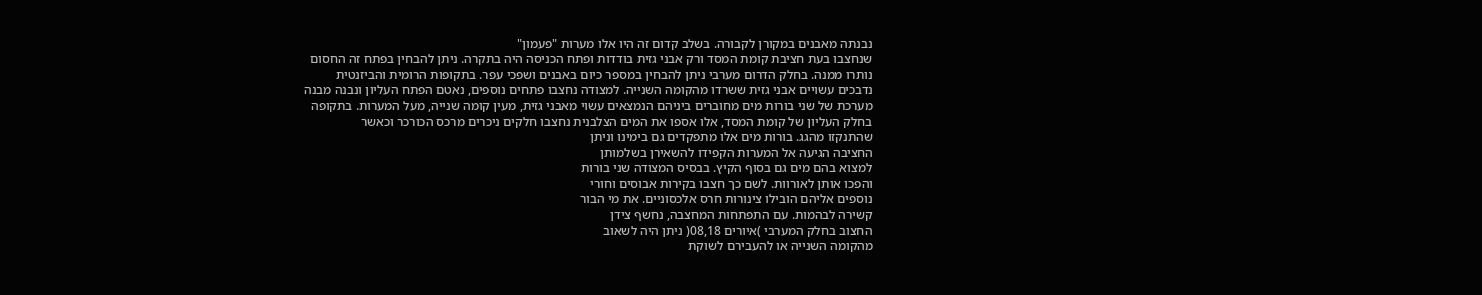נבנתה מאבנים במקורן לקבורה. בשלב קדום זה היו אלו מערות "פעמון"
שנחצבו בעת חציבת קומת המסד ורק אבני גזית בודדות ופתח הכניסה היה בתקרה. ניתן להבחין בפתח זה החסום
נותרו ממנה. בחלק הדרום מערבי ניתן להבחין במספר כיום באבנים ושפכי עפר. בתקופות הרומית והביזנטית
נדבכים עשויים אבני גזית ששרדו מהקומה השנייה. למצודה נחצבו פתחים נוספים, נאטם הפתח העליון ונבנה מבנה
מערכת של שני בורות מים מחוברים ביניהם הנמצאים עשוי מאבני גזית, מעין קומה שנייה, מעל המערות. בתקופה
בחלק העליון של קומת המסד, אלו אספו את המים הצלבנית נחצבו חלקים ניכרים מרכס הכורכר וכאשר
שהתנקזו מהגג. בורות מים אלו מתפקדים גם בימינו וניתן
החציבה הגיעה אל המערות הקפידו להשאירן בשלמותן
למצוא בהם מים גם בסוף הקיץ. בבסיס המצודה שני בורות
והפכו אותן לאורוות. לשם כך חצבו בקירות אבוסים וחורי
נוספים אליהם הובילו צינורות חרס אלכסוניים. את מי הבור
קשירה לבהמות. עם התפתחות המחצבה, נחשף צידן
החצוב בחלק המערבי )איורים 08,18( ניתן היה לשאוב
מהקומה השנייה או להעבירם לשוקת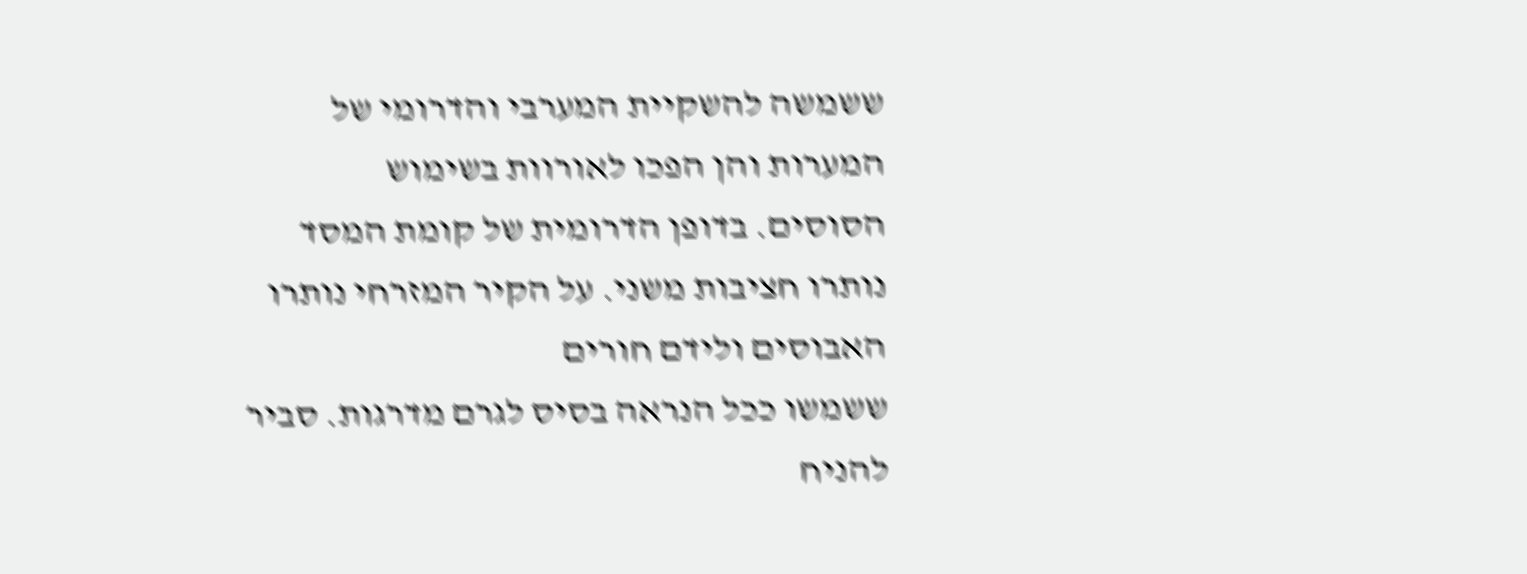ששמשה להשקיית המערבי והדרומי של המערות והן הפכו לאורוות בשימוש
הסוסים. בדופן הדרומית של קומת המסד נותרו חציבות משני. על הקיר המזרחי נותרו האבוסים ולידם חורים
ששמשו ככל הנראה בסיס לגרם מדרגות. סביר להניח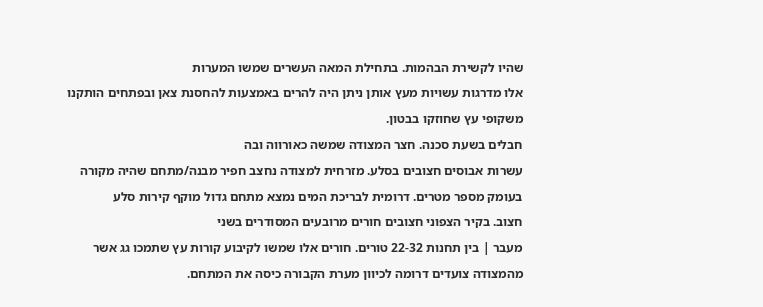שהיו לקשירת הבהמות. בתחילת המאה העשרים שמשו המערות
אלו מדרגות עשויות מעץ אותן ניתן היה להרים באמצעות להחסנת צאן ובפתחים הותקנו משקופי עץ שחוזקו בבטון.
חבלים בשעת סכנה. חצר המצודה שמשה כאורווה ובה
עשרות אבוסים חצובים בסלע. מזרחית למצודה נחצב חפיר מבנה/מתחם שהיה מקורה
בעומק מספר מטרים. דרומית לבריכת המים נמצא מתחם גדול מוקף קירות סלע
חצוב. בקיר הצפוני חצובים חורים מרובעים המסודרים בשני
מעבר | בין תחנות 22-32 טורים. חורים אלו שמשו לקיבוע קורות עץ שתמכו גג אשר
מהמצודה צועדים דרומה לכיוון מערת הקבורה כיסה את המתחם.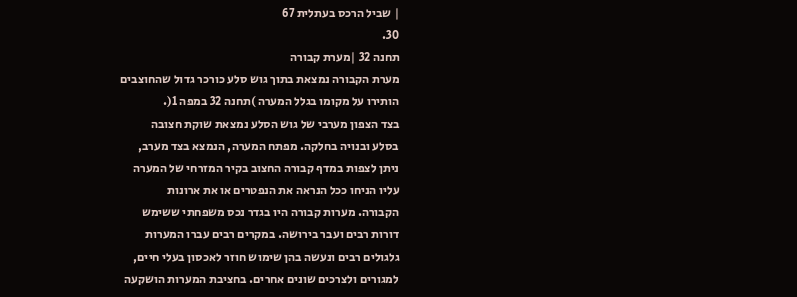| שביל הרכס בעתלית 67
30.
תחנה 32 |מערת קבורה
מערת הקבורה נמצאת בתוך גוש סלע כורכר גדול שהחוצבים
הותירו על מקומו בגלל המערה )תחנה 32 במפה 1(.
בצד הצפון מערבי של גוש הסלע נמצאת שוקת חצובה
בסלע ובנויה בחלקה. מפתח המערה, הנמצא בצד מערב,
ניתן לצפות במדף קבורה החצוב בקיר המזרחי של המערה
עליו הניחו ככל הנראה את הנפטרים או את ארונות
הקבורה. מערות קבורה היו בגדר נכס משפחתי ששימש
דורות רבים ועבר בירושה. במקרים רבים עברו המערות
גלגולים רבים ונעשה בהן שימוש חוזר לאכסון בעלי חיים,
למגורים ולצרכים שונים אחרים. בחציבת המערות הושקעה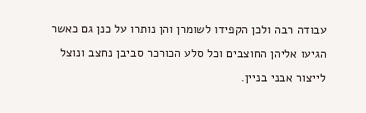עבודה רבה ולכן הקפידו לשומרן והן נותרו על כנן גם כאשר
הגיעו אליהן החוצבים וכל סלע הכורכר סביבן נחצב ונוצל
לייצור אבני בניין.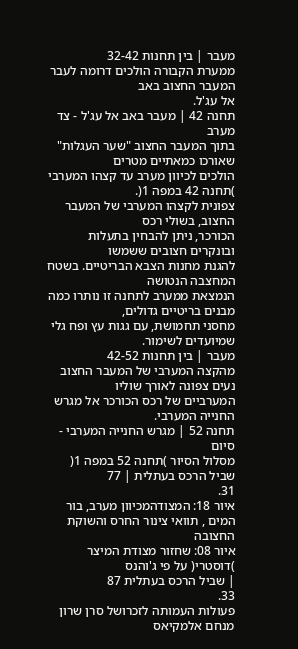מעבר | בין תחנות 32-42
ממערת הקבורה הולכים דרומה לעבר המעבר החצוב באב
אל עג'ל.
תחנה 42 | מעבר באב אל עג'ל - צד מערב
בתוך המעבר החצוב "שער העגלות" שאורכו כמאתיים מטרים
הולכים לכיוון מערב עד קצהו המערבי )תחנה 42 במפה 1(.
צפונית לקצהו המערבי של המעבר החצוב, בשולי רכס
הכורכר, ניתן להבחין בתעלות ובונקרים חצובים ששמשו
להגנת מחנות הצבא הבריטיים. בשטח המחצבה הנטושה
הנמצאת ממערב לתחנה זו נותרו כמה מבנים בריטיים גדולים,
מחסני תחמושת, עם גגות עץ ופח גלי שמיועדים לשימור.
מעבר | בין תחנות 42-52
מהקצה המערבי של המעבר החצוב נעים צפונה לאורך שוליו
המערביים של רכס הכורכר אל מגרש החנייה המערבי.
תחנה 52 | מגרש החנייה המערבי - סיום
מסלול הסיור )תחנה 52 במפה 1(
שביל הרכס בעתלית | 77
31.
איור 18: המצודהמכיוון מערב, בור המים , תוואי צינור החרס והשוקת החצובה
איור 08: שחזור מצודת המיצר )דוסטרי( על פי ג'והנס
| שביל הרכס בעתלית 87
33.
פעולות העמותה לזכרושל סרן שרון
מנחם אלמקיאס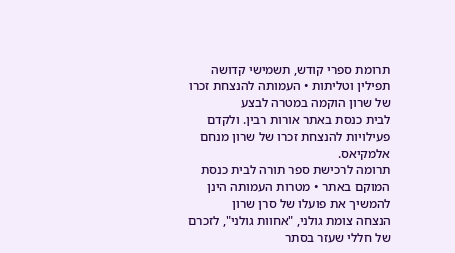תרומת ספרי קודש, תשמישי קדושה תפילין וטליתות • העמותה להנצחת זכרו של שרון הוקמה במטרה לבצע
לבית כנסת באתר אורות רבין. ולקדם פעילויות להנצחת זכרו של שרון מנחם אלמקיאס.
תרומה לרכישת ספר תורה לבית כנסת המוקם באתר • מטרות העמותה הינן להמשיך את פועלו של סרן שרון
הנצחה צומת גולני, "אחוות גולני", לזכרם של חללי שעזר בסתר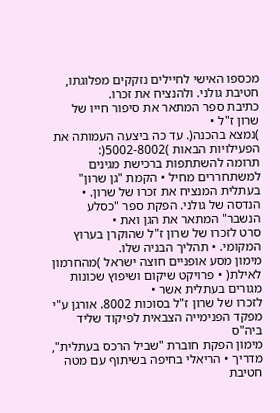מכספו האישי לחיילים נזקקים מפלוגתו,
חטיבת גולני. ולהנציח את זכרו.
כתיבת ספר המתאר את סיפור חייו של שרון ז"ל •
)נמצא בהכנה(. עד כה ביצעה העמותה את הפעילויות הבאות )5002-8002(:
תרומה להשתתפות ברכישת מגינים למשתחררים מחיל • הקמת "גן שרון" בעתלית המנציח את זכרו של שרון. •
הנדסה של גולני. הפקת ספר "כסלע הנשבר" המתאר את הגן ואת •
סרט לזכרו של שרון ז"ל שהוקרן בערוץ המקומי. • תהליך הבניה שלו.
מימון מסע אופניים חוצה ישראל )מהחרמון לאילת( • פרויקט שיקום ושיפוץ שכונות מגורים בעתלית אשר •
לזכרו של שרון ז"ל בסוכות 8002. אורגן ע"י מפקד הפנימייה הצבאית לפיקוד שליד ביה"ס
מימון הפקת חוברת "שביל הרכס בעתלית", מדריך • הריאלי בחיפה בשיתוף עם מטה חטיבת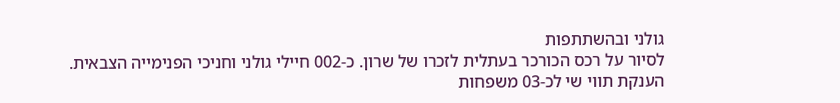גולני ובהשתתפות
לסיור על רכס הכורכר בעתלית לזכרו של שרון. כ-002 חיילי גולני וחניכי הפנימייה הצבאית.
הענקת תווי שי לכ-03 משפחות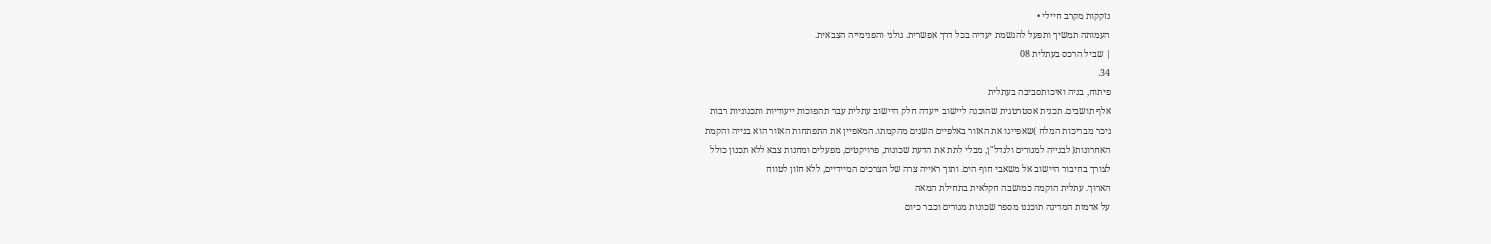נזקקות מקרב חיילי •
העמותה תמשיך ותפעל להגשמת יעדיה בכל דרך אפשרית. גולני והפנימייה הצבאית.
| שביל הרכס בעתלית 08
34.
פיתוח, בניה ואיכותסביבה בעתלית
אלף תושבים. תכנית אסטרטגית שהוכנה ליישוב ייעדה חלק היישוב עתלית עבר תהפוכות ייעודיות ותכנוניות רבות
ניכר מבריכות המלח )שאפיינו את האזור באלפיים השנים מהקמתו. המאפיין את התפתחות האזור הוא בנייה והקמת
האחרונות( לבנייה למגורים ולנדל"ן, מבלי לתת את הדעת שכונות, פרויקטים, מפעלים ומחנות צבא ללא תכנון כולל
לצורך בחיבור היישוב אל משאבי חוף הים. ותוך ראייה צרה של הצרכים המיידיים, ללא חזון לטווח
הארוך. עתלית הוקמה כמושבה חקלאית בתחילת המאה
על אדמות המדינה תוכננו מספר שכונות מגורים וכבר כיום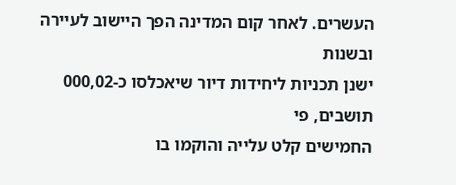העשרים. לאחר קום המדינה הפך היישוב לעיירה ובשנות
ישנן תכניות ליחידות דיור שיאכלסו כ-000,02 תושבים, פי
החמישים קלט עלייה והוקמו בו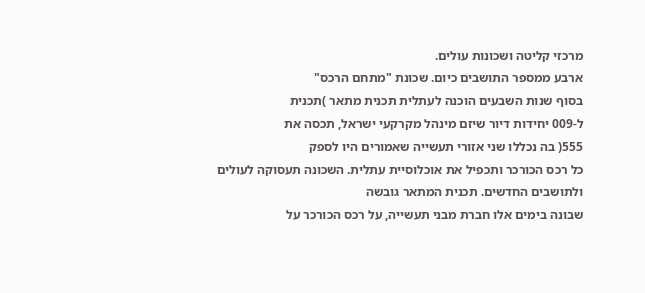מרכזי קליטה ושכונות עולים.
ארבע ממספר התושבים כיום. שכונת "מתחם הרכס"
בסוף שנות השבעים הוכנה לעתלית תכנית מתאר )תכנית
ל-009 יחידות דיור שיזם מינהל מקרקעי ישראל, תכסה את
555( בה נכללו שני אזורי תעשייה שאמורים היו לספק
כל רכס הכורכר ותכפיל את אוכלוסיית עתלית. השכונה תעסוקה לעולים ולתושבים החדשים. תכנית המתאר גובשה
שבונה בימים אלו חברת מבני תעשייה, על רכס הכורכר על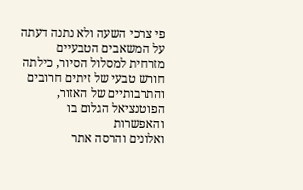פי צרכי השעה ולא נתנה דעתה על המשאבים הטבעיים
מזרחית למסלול הסיור, כילתה חורש טבעי של זיתים חרובים והתרבותיים של האזור, הפוטנציאל הגלום בו והאפשרות
ואלונים והרסה אתר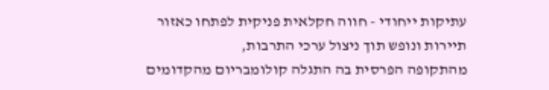עתיקות ייחודי - חווה חקלאית פניקית לפתחו כאזור תיירות ונופש תוך ניצול ערכי התרבות,
מהתקופה הפרסית בה התגלה קולומבריום מהקדומים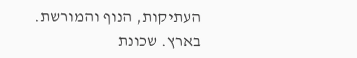העתיקות, הנוף והמורשת.
בארץ. שכונת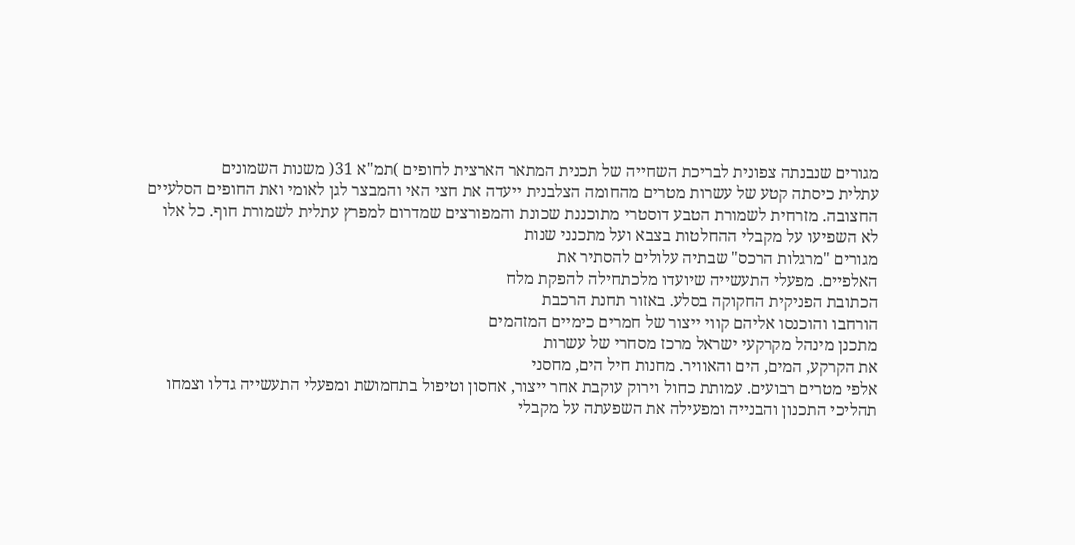מגורים שנבנתה צפונית לבריכת השחייה של תכנית המתאר הארצית לחופים )תמ"א 31( משנות השמונים
עתלית כיסתה קטע של עשרות מטרים מהחומה הצלבנית ייעדה את חצי האי והמבצר לגן לאומי ואת החופים הסלעיים
החצובה. מזרחית לשמורת הטבע דוסטרי מתוכננת שכונת והמפורצים שמדרום למפרץ עתלית לשמורת חוף. כל אלו
לא השפיעו על מקבלי ההחלטות בצבא ועל מתכנני שנות
מגורים "מרגלות הרכס" שבתיה עלולים להסתיר את
האלפיים. מפעלי התעשייה שיועדו מלכתחילה להפקת מלח
הכתובת הפניקית החקוקה בסלע. באזור תחנת הרכבת
הורחבו והוכנסו אליהם קווי ייצור של חמרים כימיים המזהמים
מתכנן מינהל מקרקעי ישראל מרכז מסחרי של עשרות
את הקרקע, המים, הים והאוויר. מחנות חיל הים, מחסני
אלפי מטרים רבועים. עמותת כחול וירוק עוקבת אחר ייצור, אחסון וטיפול בתחמושת ומפעלי התעשייה גדלו וצמחו
תהליכי התכנון והבנייה ומפעילה את השפעתה על מקבלי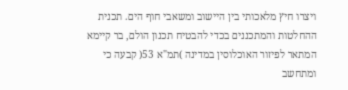ויצרו חיץ מלאכותי בין היישוב ומשאבי חוף הים. תכנית
ההחלטות והמתכננים בכדי להבטיח תכנון הולם, בר קיימא המתאר לפיזור האוכלוסין במדינה )תמ"א 53( קבעה כי
ומתחשב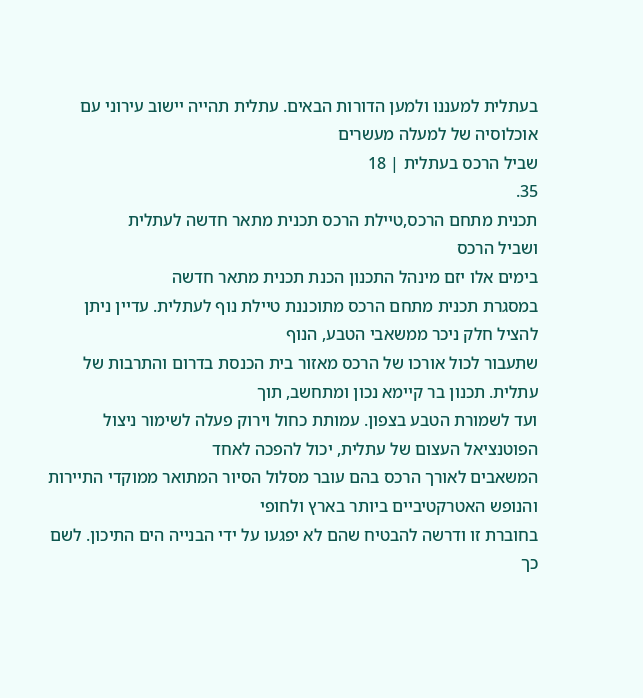בעתלית למעננו ולמען הדורות הבאים. עתלית תהייה יישוב עירוני עם אוכלוסיה של למעלה מעשרים
שביל הרכס בעתלית | 18
35.
תכנית מתחם הרכס,טיילת הרכס תכנית מתאר חדשה לעתלית
ושביל הרכס
בימים אלו יזם מינהל התכנון הכנת תכנית מתאר חדשה
במסגרת תכנית מתחם הרכס מתוכננת טיילת נוף לעתלית. עדיין ניתן להציל חלק ניכר ממשאבי הטבע, הנוף
שתעבור לכול אורכו של הרכס מאזור בית הכנסת בדרום והתרבות של עתלית. תכנון בר קיימא נכון ומתחשב, תוך
ועד לשמורת הטבע בצפון. עמותת כחול וירוק פעלה לשימור ניצול הפוטנציאל העצום של עתלית, יכול להפכה לאחד
המשאבים לאורך הרכס בהם עובר מסלול הסיור המתואר ממוקדי התיירות והנופש האטרקטיביים ביותר בארץ ולחופי
בחוברת זו ודרשה להבטיח שהם לא יפגעו על ידי הבנייה הים התיכון. לשם כך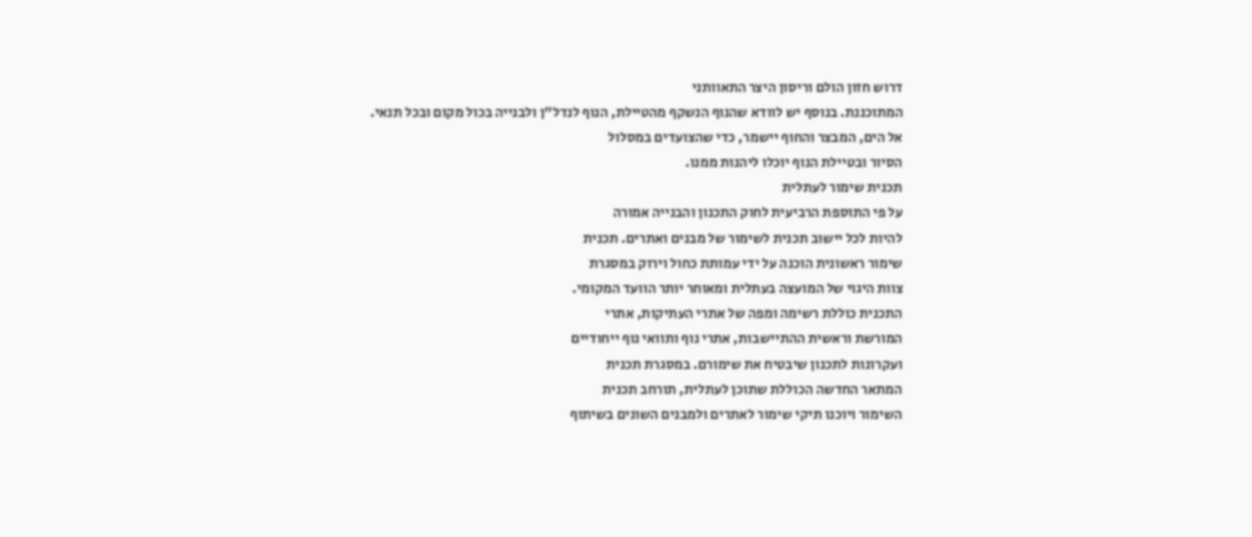דרוש חזון הולם וריסון היצר התאוותני
המתוכננת. בנוסף יש לוודא שהנוף הנשקף מהטיילת, הנוף לנדל"ן ולבנייה בכול מקום ובכל תנאי.
אל הים, המבצר והחוף יישמר, כדי שהצועדים במסלול
הסיור ובטיילת הנוף יוכלו ליהנות ממנו.
תכנית שימור לעתלית
על פי התוספת הרביעית לחוק התכנון והבנייה אמורה
להיות לכל יישוב תכנית לשימור של מבנים ואתרים. תכנית
שימור ראשונית הוכנה על ידי עמותת כחול וירוק במסגרת
צוות היגוי של המועצה בעתלית ומאוחר יותר הוועד המקומי.
התכנית כוללת רשימה ומפה של אתרי העתיקות, אתרי
המורשת וראשית ההתיישבות, אתרי נוף ותוואי נוף ייחודיים
ועקרונות לתכנון שיבטיח את שימורם. במסגרת תכנית
המתאר החדשה הכוללת שתוכן לעתלית, תורחב תכנית
השימור ויוכנו תיקי שימור לאתרים ולמבנים השונים בשיתוף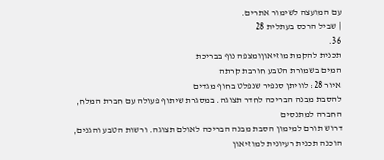עם המועצה לשימור אתרים.
| שביל הרכס בעתלית 28
36.
תכנית להקמת מוזיאוןומצפה נוף בבריכת
המים בשמורת הטבע חורבת קרתה
איור 28: לוויתן סנפיר שנפלט בחוף מגדים
להסבת מבנה הבריכה לחדר תצוגה. במסגרת שיתוף פעולה עם חברת המלח, החברה למתנסים
דרוש תורם למימון הסבת מבנה הבריכה לאולם תצוגה. ורשות הטבע והגנים, הוכנה תכנית רעיונית למוזיאון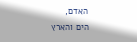האדם,
הים והארץ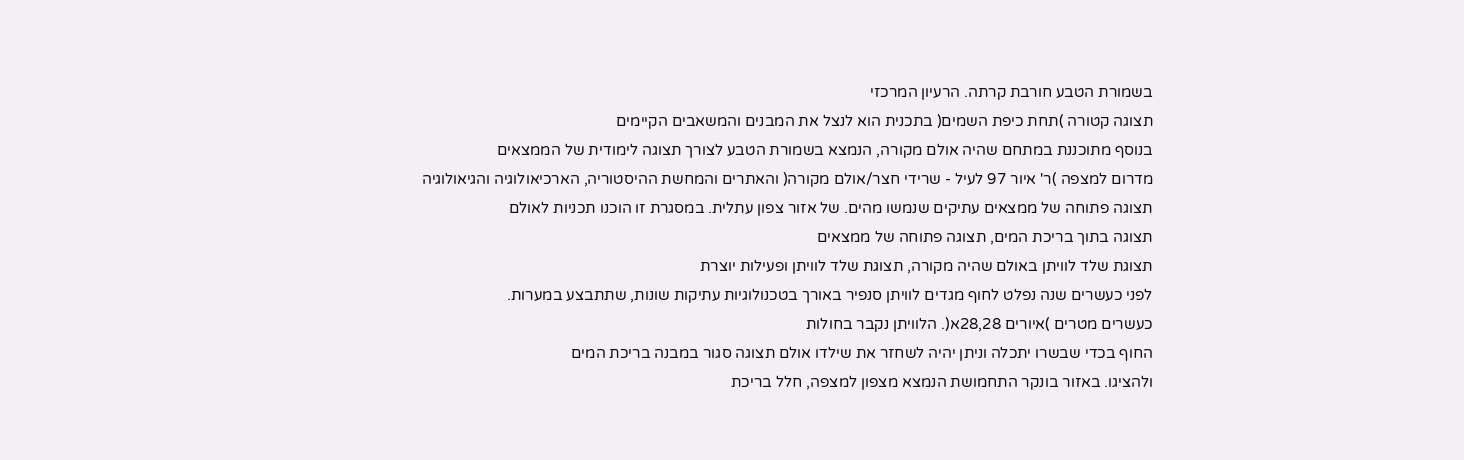בשמורת הטבע חורבת קרתה. הרעיון המרכזי
תצוגה קטורה )תחת כיפת השמים( בתכנית הוא לנצל את המבנים והמשאבים הקיימים
בנוסף מתוכננת במתחם שהיה אולם מקורה, הנמצא בשמורת הטבע לצורך תצוגה לימודית של הממצאים
מדרום למצפה )ר' איור 97 לעיל - שרידי חצר/אולם מקורה( והאתרים והמחשת ההיסטוריה, הארכיאולוגיה והגיאולוגיה
תצוגה פתוחה של ממצאים עתיקים שנמשו מהים. של אזור צפון עתלית. במסגרת זו הוכנו תכניות לאולם
תצוגה בתוך בריכת המים, תצוגה פתוחה של ממצאים
תצוגת שלד לוויתן באולם שהיה מקורה, תצוגת שלד לוויתן ופעילות יוצרת
לפני כעשרים שנה נפלט לחוף מגדים לוויתן סנפיר באורך בטכנולוגיות עתיקות שונות, שתתבצע במערות.
כעשרים מטרים )איורים 28,28א(. הלוויתן נקבר בחולות
החוף בכדי שבשרו יתכלה וניתן יהיה לשחזר את שילדו אולם תצוגה סגור במבנה בריכת המים
ולהציגו. באזור בונקר התחמושת הנמצא מצפון למצפה, חלל בריכת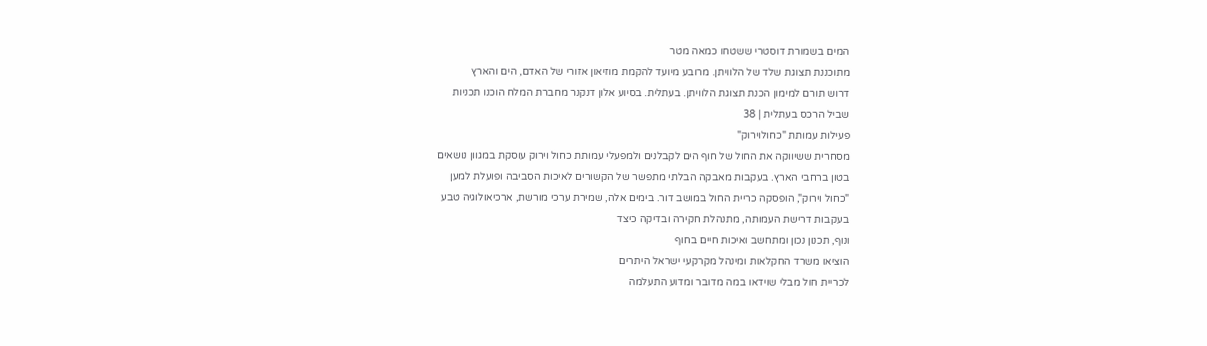המים בשמורת דוסטרי ששטחו כמאה מטר
מתוכננת תצוגת שלד של הלוויתן. מרובע מיועד להקמת מוזיאון אזורי של האדם, הים והארץ
דרוש תורם למימון הכנת תצוגת הלוויתן. בעתלית. בסיוע אלון דנקנר מחברת המלח הוכנו תכניות
שביל הרכס בעתלית | 38
פעילות עמותת "כחולוירוק"
מסחרית ששיווקה את החול של חוף הים לקבלנים ולמפעלי עמותת כחול וירוק עוסקת במגוון נושאים
בטון ברחבי הארץ. בעקבות מאבקה הבלתי מתפשר של הקשורים לאיכות הסביבה ופועלת למען
"כחול וירוק", הופסקה כריית החול במושב דור. בימים אלה, שמירת ערכי מורשת, ארכיאולוגיה טבע
בעקבות דרישת העמותה, מתנהלת חקירה ובדיקה כיצד
ונוף, תכנון נכון ומתחשב ואיכות חיים בחוף
הוציאו משרד החקלאות ומינהל מקרקעי ישראל היתרים
לכריית חול מבלי שוידאו במה מדובר ומדוע התעלמה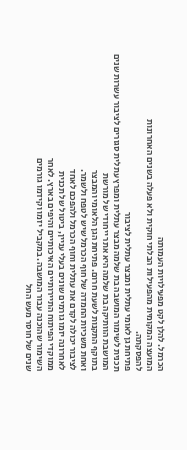הכרמל. להלן לקט מפעילויות העמותה
המועצה המקומית מהפעילות הבלתי חוקית ולא פעלה בשנים האחרונות
להפסקתה.
פתיחת גן לאומי עתלית ומבצר עתלית לציבור
תכנית לשימור המושבה בת שלמה מבצר עתלית ומפרץ עתלית סגורים לציבור עשרות שנים
המושבת הוותיקה בת שלמה היא אתר ייחודי של מורשת
בתוקף התקנות לשעת חרום. פתיחת הגן הלאומי והמבצר
ואחת משכיות החמדה של חוף הכרמל שיש לטפח ולשמר.
לציבור יכולה לקדם את עתלית וחוף הכרמל ולהפכם לאחד
לאחרונה יזמו גורמים שונים בעלי עניין, ביטול של תכנית
ממוקדי הפיתוח התיירותיים האיכותיים והיפים בארץ. לאחר
השימור שהוכנה עבור המושבה. במקביל יזמו וקידמו גורמים
שנים של חוסר מעש החל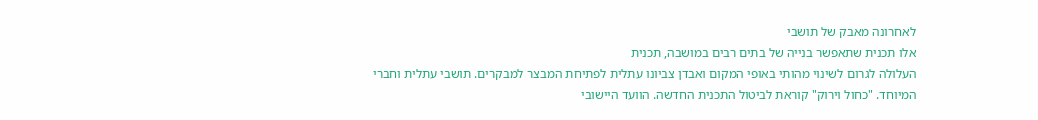לאחרונה מאבק של תושבי
אלו תכנית שתאפשר בנייה של בתים רבים במושבה, תכנית
העלולה לגרום לשינוי מהותי באופי המקום ואבדן צביונו עתלית לפתיחת המבצר למבקרים. תושבי עתלית וחברי
המיוחד. "כחול וירוק" קוראת לביטול התכנית החדשה. הוועד היישובי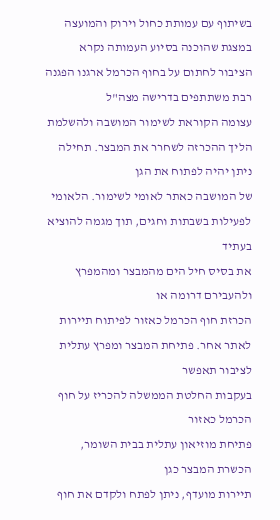בשיתוף עם עמותת כחול וירוק והמועצה
במצגת שהוכנה בסיוע העמותה נקרא הציבור לחתום על בחוף הכרמל ארגנו הפגנה רבת משתתפים בדרישה מצה"ל
עצומה הקוראת לשימור המושבה ולהשלמת הליך ההכרזה לשחרר את המבצר. תחילה ניתן יהיה לפתוח את הגן
של המושבה כאתר לאומי לשימור. הלאומי לפעילות בשבתות וחגים, תוך מגמה להוציא בעתיד
את בסיס חיל הים מהמבצר ומהמפרץ ולהעבירם דרומה או
הכרזת חוף הכרמל כאזור לפיתוח תיירות לאתר אחר. פתיחת המבצר ומפרץ עתלית לציבור תאפשר
בעקבות החלטת הממשלה להכריז על חוף הכרמל כאזור
פתיחת מוזיאון עתלית בבית השומר, הכשרת המבצר כגן
תיירות מועדף, ניתן לפתח ולקדם את חוף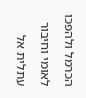הכרמל ולהפכו
לאומי וחיבור עתלית אל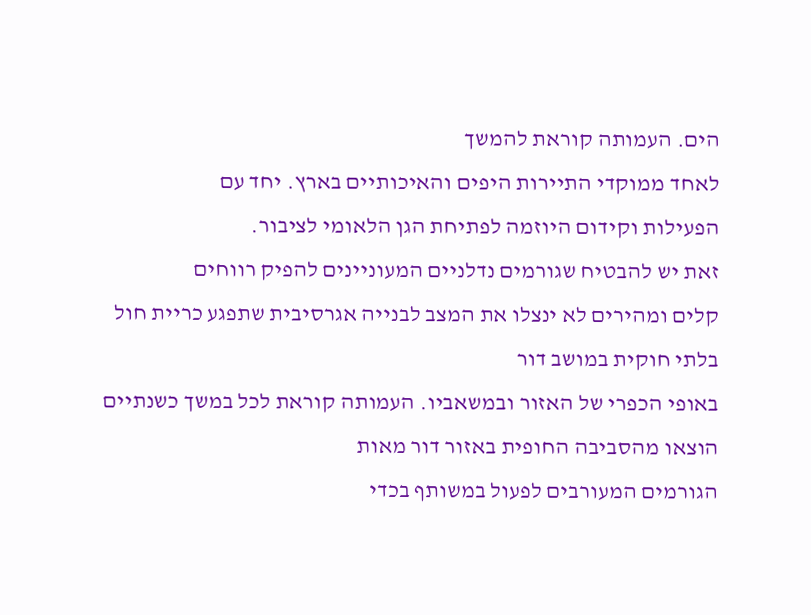הים. העמותה קוראת להמשך
לאחד ממוקדי התיירות היפים והאיכותיים בארץ. יחד עם
הפעילות וקידום היוזמה לפתיחת הגן הלאומי לציבור.
זאת יש להבטיח שגורמים נדלניים המעוניינים להפיק רווחים
קלים ומהירים לא ינצלו את המצב לבנייה אגרסיבית שתפגע כריית חול בלתי חוקית במושב דור
באופי הכפרי של האזור ובמשאביו. העמותה קוראת לכל במשך כשנתיים הוצאו מהסביבה החופית באזור דור מאות
הגורמים המעורבים לפעול במשותף בכדי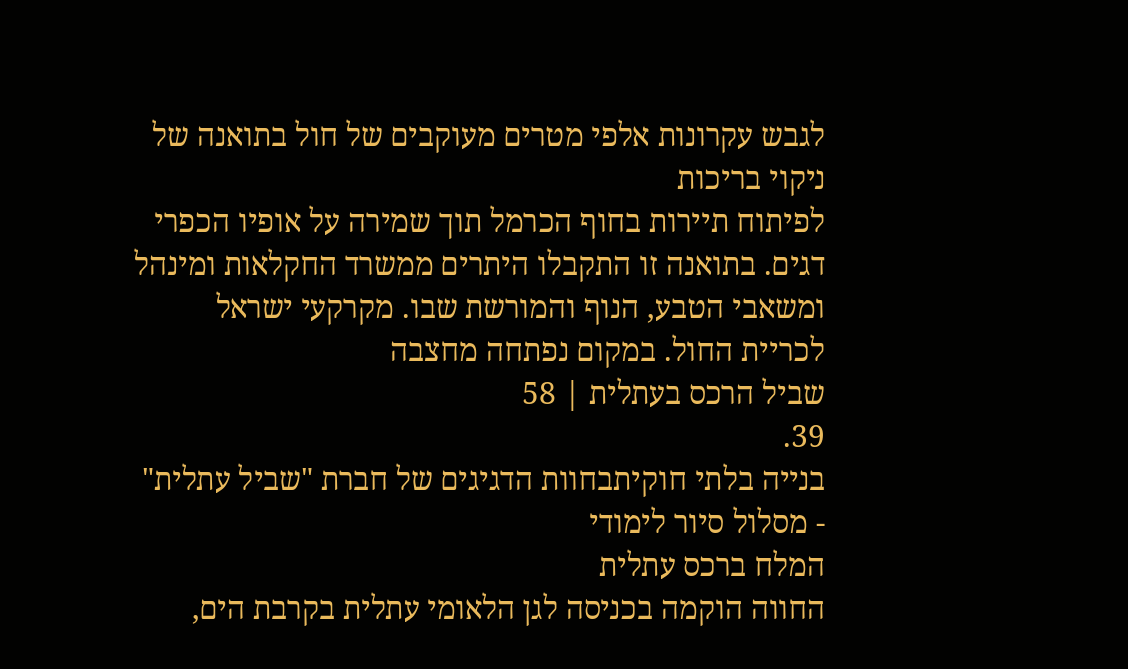לגבש עקרונות אלפי מטרים מעוקבים של חול בתואנה של ניקוי בריכות
לפיתוח תיירות בחוף הכרמל תוך שמירה על אופיו הכפרי דגים. בתואנה זו התקבלו היתרים ממשרד החקלאות ומינהל
ומשאבי הטבע, הנוף והמורשת שבו. מקרקעי ישראל לכריית החול. במקום נפתחה מחצבה
שביל הרכס בעתלית | 58
39.
בנייה בלתי חוקיתבחוות הדגיגים של חברת "שביל עתלית" - מסלול סיור לימודי
המלח ברכס עתלית
החווה הוקמה בכניסה לגן הלאומי עתלית בקרבת הים,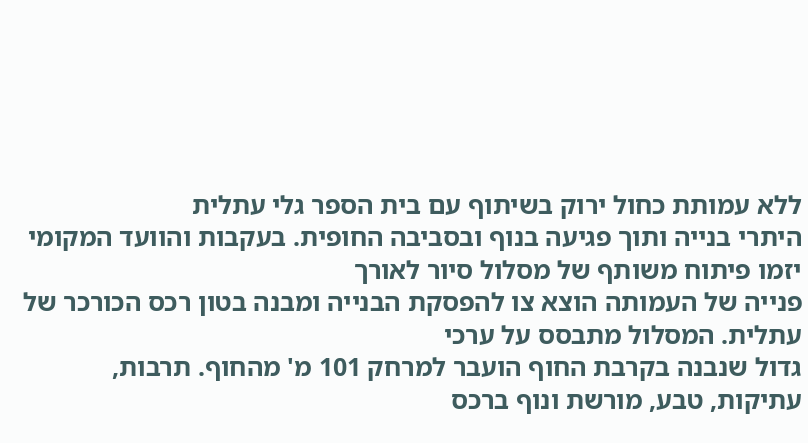ללא עמותת כחול ירוק בשיתוף עם בית הספר גלי עתלית
היתרי בנייה ותוך פגיעה בנוף ובסביבה החופית. בעקבות והוועד המקומי יזמו פיתוח משותף של מסלול סיור לאורך
פנייה של העמותה הוצא צו להפסקת הבנייה ומבנה בטון רכס הכורכר של עתלית. המסלול מתבסס על ערכי
גדול שנבנה בקרבת החוף הועבר למרחק 101 מ' מהחוף. תרבות, עתיקות, טבע, מורשת ונוף ברכס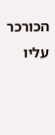הכורכר עליו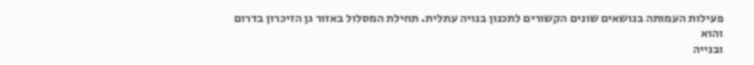פעילות העמותה בנושאים שונים הקשורים לתכנון בנויה עתלית. תחילת המסלול באזור גן הזיכרון בדרום והוא
ובנייה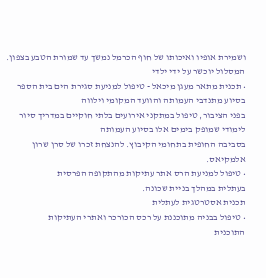ושמירת אופיו ואיכותו של חוף הכרמל נמשך עד שמורת הטבע בצפון. המסלול יוכשר על ידי ילדי
• תכנית מתאר מעגן מיכאל - טיפול למניעת סגירת הים בית הספר בסיוע מתנדבי העמותה והוועד המקומי וילווה
בפני הציבור, טיפול במתקני אירועים בלתי חוקיים במדריך סיור לימודי שמופק בימים אלו בסיוע העמותה
בסביבה החופית בתחומי הקיבוץ. להנצחת זכרו של סרן שרון אלמקיאס.
• טיפול למניעת הרס אתר עתיקות מהתקופה הפרסית
בעתלית במהלך בניית שכונה.
תכנית אסטרטגית לעתלית
• טיפול בבניה מתוכננת על רכס הכורכר ואתרי העתיקות
התוכנית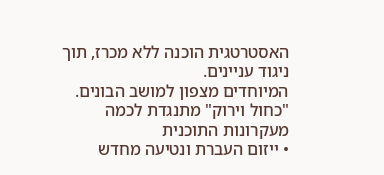האסטרטגית הוכנה ללא מכרז, תוך ניגוד עניינים.
המיוחדים מצפון למושב הבונים.
"כחול וירוק" מתנגדת לכמה מעקרונות התוכנית
• ייזום העברת ונטיעה מחדש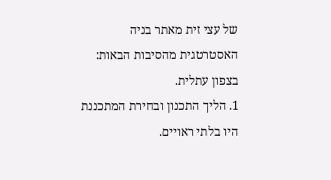של עצי זית מאתר בניה
האסטרטגית מהסיבות הבאות:
בצפון עתלית.
1. הליך התכנון ובחירת המתכננת היו בלתי ראויים.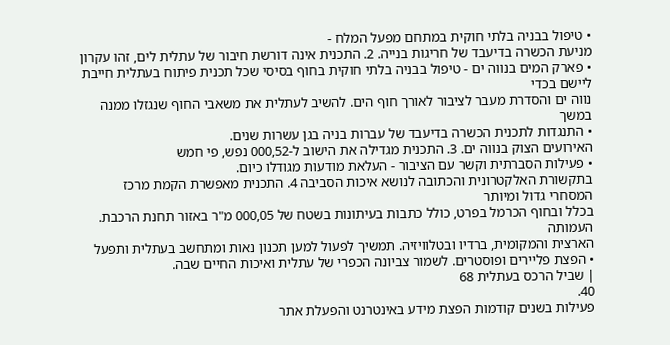• טיפול בבניה בלתי חוקית במתחם מפעל המלח -
מניעת הכשרה בדיעבד של חריגות בנייה. 2. התכנית אינה דורשת חיבור של עתלית לים, זהו עקרון
• פארק המים בנווה ים - טיפול בבניה בלתי חוקית בחוף בסיסי שכל תכנית פיתוח בעתלית חייבת ליישם בכדי
נווה ים והסדרת מעבר לציבור לאורך חוף הים. להשיב לעתלית את משאבי החוף שנגזלו ממנה במשך
• התנגדות לתכנית הכשרה בדיעבד של עברות בניה בגן עשרות שנים.
האירועים הצוק בנווה ים. 3. התכנית מגדילה את הישוב ל-000,52 נפש, פי חמש
• פעילות הסברתית וקשר עם הציבור - העלאת מודעות מגודלו כיום.
בתקשורת האלקטרונית והכתובה לנושא איכות הסביבה 4. התכנית מאפשרת הקמת מרכז המסחרי גדול ומיותר
בכלל ובחוף הכרמל בפרט, כולל כתבות בעיתונות בשטח של 000,05 מ"ר באזור תחנת הרכבת. העמותה
הארצית והמקומית, ברדיו ובטלוויזיה. תמשיך לפעול למען תכנון נאות ומתחשב בעתלית ותפעל
• הפצת פליירים ופוסטרים. לשמור צביונה הכפרי של עתלית ואיכות החיים שבה.
| שביל הרכס בעתלית 68
40.
פעילות בשנים קודמות הפצת מידע באינטרנט והפעלת אתר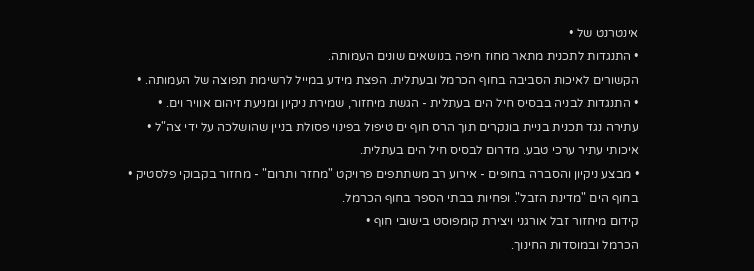אינטרנט של •
• התנגדות לתכנית מתאר מחוז חיפה בנושאים שונים העמותה.
הקשורים לאיכות הסביבה בחוף הכרמל ובעתלית. הפצת מידע במייל לרשימת תפוצה של העמותה. •
• התנגדות לבניה בבסיס חיל הים בעתלית - הגשת מיחזור, שמירת ניקיון ומניעת זיהום אוויר וים. •
עתירה נגד תכנית בניית בונקרים תוך הרס חוף ים טיפול בפינוי פסולת בניין שהושלכה על ידי צה"ל •
איכותי עתיר ערכי טבע. מדרום לבסיס חיל הים בעתלית.
• מבצע ניקיון והסברה בחופים - אירוע רב משתתפים פרויקט "מחזר ותרום" - מחזור בקבוקי פלסטיק •
בחוף הים "מדינת הזבל". ופחיות בבתי הספר בחוף הכרמל.
קידום מיחזור זבל אורגני ויצירת קומפוסט בישובי חוף •
הכרמל ובמוסדות החינוך.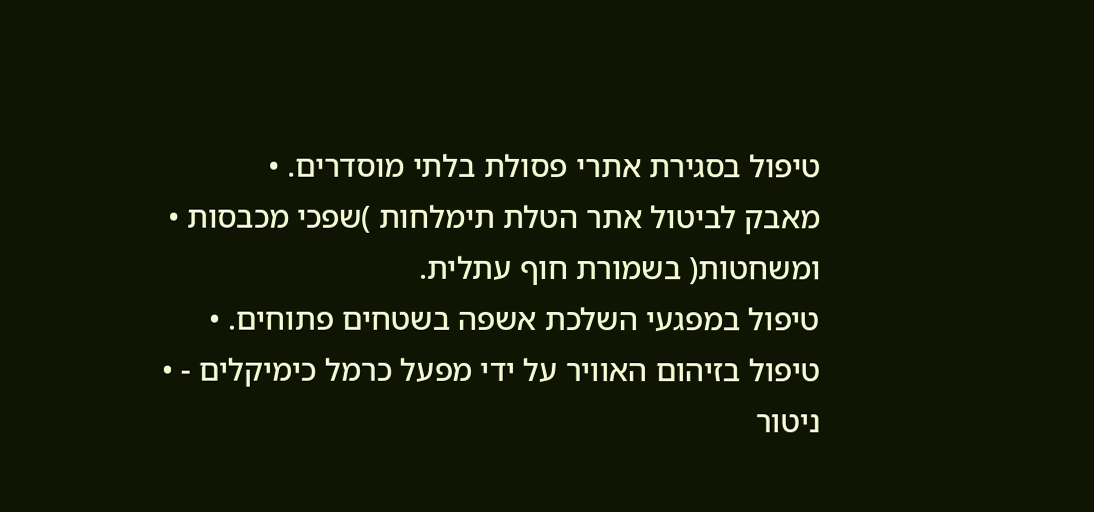טיפול בסגירת אתרי פסולת בלתי מוסדרים. •
מאבק לביטול אתר הטלת תימלחות )שפכי מכבסות •
ומשחטות( בשמורת חוף עתלית.
טיפול במפגעי השלכת אשפה בשטחים פתוחים. •
טיפול בזיהום האוויר על ידי מפעל כרמל כימיקלים - •
ניטור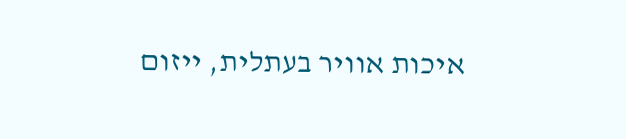איכות אוויר בעתלית, ייזום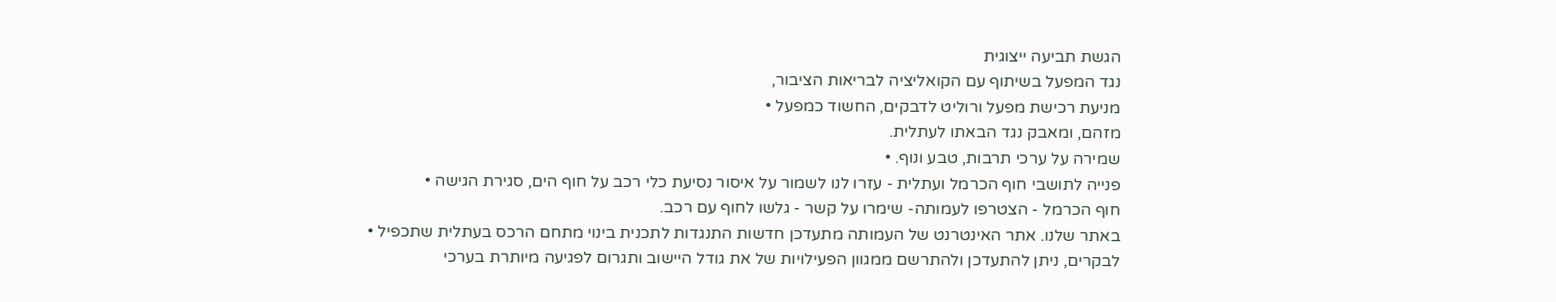הגשת תביעה ייצוגית
נגד המפעל בשיתוף עם הקואליציה לבריאות הציבור,
מניעת רכישת מפעל ורוליט לדבקים, החשוד כמפעל •
מזהם, ומאבק נגד הבאתו לעתלית.
שמירה על ערכי תרבות, טבע ונוף. •
פנייה לתושבי חוף הכרמל ועתלית - עזרו לנו לשמור על איסור נסיעת כלי רכב על חוף הים, סגירת הגישה •
חוף הכרמל - הצטרפו לעמותה- שימרו על קשר - גלשו לחוף עם רכב.
באתר שלנו. אתר האינטרנט של העמותה מתעדכן חדשות התנגדות לתכנית בינוי מתחם הרכס בעתלית שתכפיל •
לבקרים, ניתן להתעדכן ולהתרשם ממגוון הפעילויות של את גודל היישוב ותגרום לפגיעה מיותרת בערכי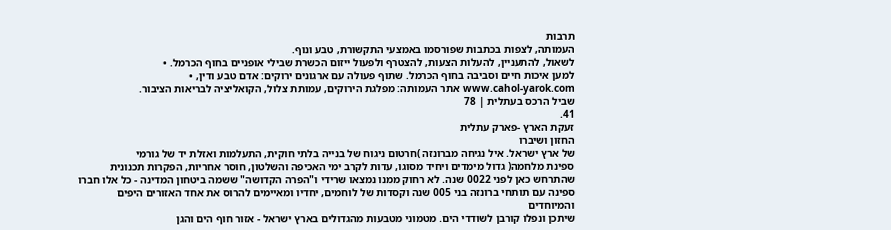תרבות
העמותה, לצפות בכתבות שפורסמו באמצעי התקשורת, טבע ונוף.
לשאול, להתעניין, להעלות הצעות, להצטרף ולפעול ייזום הכשרת שבילי אופניים בחוף הכרמל. •
למען איכות חיים וסביבה בחוף הכרמל. שתוף פעולה עם ארגונים ירוקים: אדם טבע ודין, •
www.cahol-yarok.com אתר העמותה: מפלגת הירוקים, עמותת צלול, הקואליציה לבריאות הציבור.
שביל הרכס בעתלית | 78
41.
זעקת הארץ -פארק עתלית
החזון ושיברו
של ארץ ישראל. איל נגיחה מברונזה )חרטום ניגוח של בנייה בלתי חוקית, התעלמות ואזלת יד של גורמי
ספינת מלחמה( גדול מימדים ויחיד מסוגו, עדות לקרב ימי האכיפה והשלטון, חוסר אחריות, הפקרות תכנונית
שהתרחש כאן לפני 0022 שנה. לא רחוק ממנו נמצאו שרידי ו"הפרה הקדושה" ששמה ביטחון המדינה - כל אלו חברו
ספינה עם תותחי ברונזה בני 005 שנה וקסדות של לוחמים, יחדיו ומאיימים להרוס את אחד האזורים היפים והמיוחדים
שיתכן ונפלו קורבן לשודדי הים. מטמוני מטבעות מהגדולים בארץ ישראל - אזור חוף הים והגן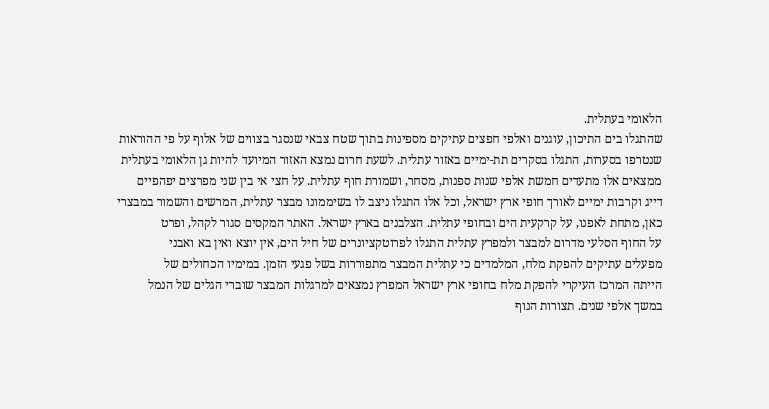הלאומי בעתלית.
שהתגלו בים התיכון, עוגנים ואלפי חפצים עתיקים מספינות בתוך שטח צבאי שנסגר בצווים של אלוף על פי ההוראות
שנטרפו בסערות, התגלו בסקרים תת-ימיים באזור עתלית. לשעת חרום נמצא האזור המיועד להיות גן הלאומי בעתלית
ממצאים אלו מתעדים חמשת אלפי שנות ספנות, מסחר, ושמורת חוף עתלית. על חצי אי בין שני מפרצים יפהפיים
דייג וקרבות ימיים לאורך חופי ארץ ישראל, וכל אלו התגלו ניצב לו בשיממונו מבצר עתלית, המרשים והשמור במבצרי
כאן, מתחת לאפנו, על קרקעית הים ובחופי עתלית. הצלבנים בארץ ישראל. האתר המקסים סגור לקהל, ופרט
על החוף הסלעי מדרום למבצר ולמפרץ עתלית התגלו לפרוטקציונרים של חיל הים, אין יוצא ואין בא ואבני
מפעלים עתיקים להפקת מלח, המלמדים כי עתלית המבצר מתפוררות בשל פגעי הזמן. במימיו הכחולים של
הייתה המרכז העיקרי להפקת מלח בחופי ארץ ישראל המפרץ נמצאים למרגלות המבצר שוברי הגלים של הנמל
במשך אלפי שנים. תצורות הנוף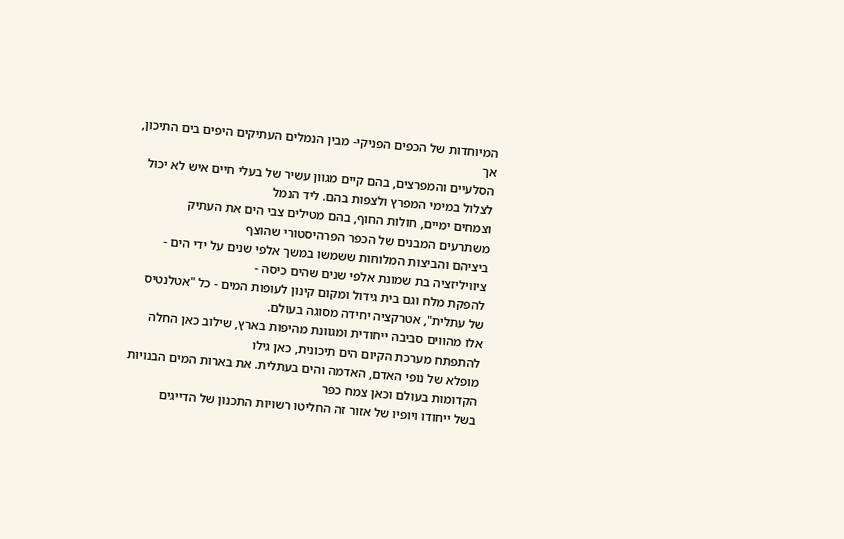המיוחדות של הכפים הפניקי- מבין הנמלים העתיקים היפים בים התיכון, אך
הסלעיים והמפרצים, בהם קיים מגוון עשיר של בעלי חיים איש לא יכול לצלול במימי המפרץ ולצפות בהם. ליד הנמל
וצמחים ימיים, חולות החוף, בהם מטילים צבי הים את העתיק משתרעים המבנים של הכפר הפרהיסטורי שהוצף
ביציהם והביצות המלוחות ששמשו במשך אלפי שנים על ידי הים - ציוויליזציה בת שמונת אלפי שנים שהים כיסה -
להפקת מלח וגם בית גידול ומקום קינון לעופות המים - כל "אטלנטיס של עתלית", אטרקציה יחידה מסוגה בעולם.
אלו מהווים סביבה ייחודית ומגוונת מהיפות בארץ, שילוב כאן החלה להתפתח מערכת הקיום הים תיכונית, כאן גילו
מופלא של נופי האדם, האדמה והים בעתלית. את בארות המים הבנויות הקדומות בעולם וכאן צמח כפר
בשל ייחודו ויופיו של אזור זה החליטו רשויות התכנון של הדייגים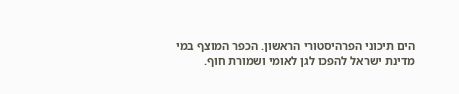הים תיכוני הפרהיסטורי הראשון. הכפר המוצף במי
מדינת ישראל להפכו לגן לאומי ושמורת חוף.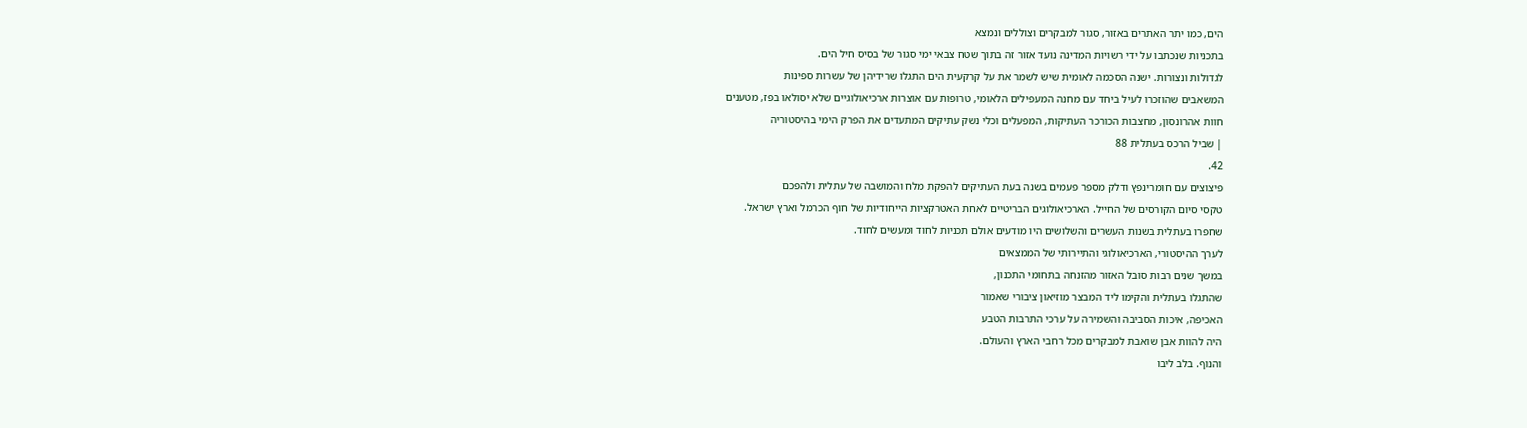הים, כמו יתר האתרים באזור, סגור למבקרים וצוללים ונמצא
בתכניות שנכתבו על ידי רשויות המדינה נועד אזור זה בתוך שטח צבאי ימי סגור של בסיס חיל הים.
לגדולות ונצורות. ישנה הסכמה לאומית שיש לשמר את על קרקעית הים התגלו שרידיהן של עשרות ספינות
המשאבים שהוזכרו לעיל ביחד עם מחנה המעפילים הלאומי, טרופות עם אוצרות ארכיאולוגיים שלא יסולאו בפז, מטענים
חוות אהרונסון, מחצבות הכורכר העתיקות, המפעלים וכלי נשק עתיקים המתעדים את הפרק הימי בהיסטוריה
| שביל הרכס בעתלית 88
42.
פיצוצים עם חומרינפץ ודלק מספר פעמים בשנה בעת העתיקים להפקת מלח והמושבה של עתלית ולהפכם
טקסי סיום הקורסים של החייל. הארכיאולוגים הבריטיים לאחת האטרקציות הייחודיות של חוף הכרמל וארץ ישראל.
שחפרו בעתלית בשנות העשרים והשלושים היו מודעים אולם תכניות לחוד ומעשים לחוד.
לערך ההיסטורי, הארכיאולוגי והתיירותי של הממצאים
במשך שנים רבות סובל האזור מהזנחה בתחומי התכנון,
שהתגלו בעתלית והקימו ליד המבצר מוזיאון ציבורי שאמור
האכיפה, איכות הסביבה והשמירה על ערכי התרבות הטבע
היה להוות אבן שואבת למבקרים מכל רחבי הארץ והעולם.
והנוף. בלב ליבו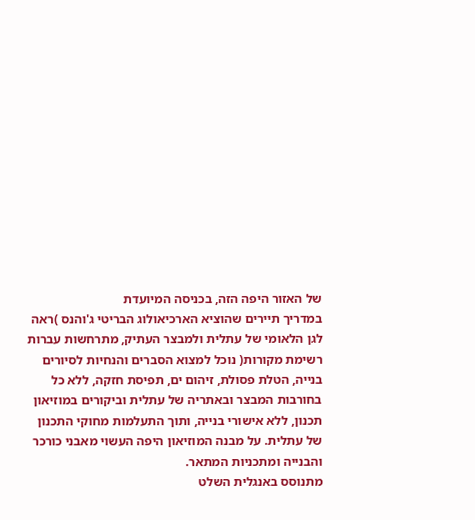של האזור היפה הזה, בכניסה המיועדת
במדריך תיירים שהוציא הארכיאולוג הבריטי ג'והנס )ראה
לגן הלאומי של עתלית ולמבצר העתיק, מתרחשות עברות
רשימת מקורות( נוכל למצוא הסברים והנחיות לסיורים
בנייה, הטלת פסולת, זיהום ים, תפיסת חזקה, ללא כל
בחורבות המבצר ובאתריה של עתלית וביקורים במוזיאון
תכנון, ללא אישורי בנייה, ותוך התעלמות מחוקי התכנון
של עתלית. על מבנה המוזיאון היפה העשוי מאבני כורכר
והבנייה ומתכניות המתאר.
מתנוסס באנגלית השלט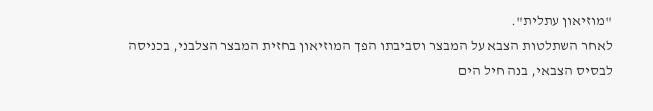"מוזיאון עתלית".
לאחר השתלטות הצבא על המבצר וסביבתו הפך המוזיאון בחזית המבצר הצלבני, בכניסה לבסיס הצבאי, בנה חיל הים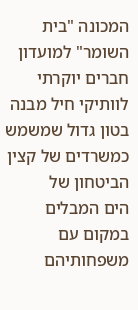המכונה "בית השומר" למועדון חברים יוקרתי לוותיקי חיל מבנה בטון גדול שמשמש כמשרדים של קצין הביטחון של
הים המבלים במקום עם משפחותיהם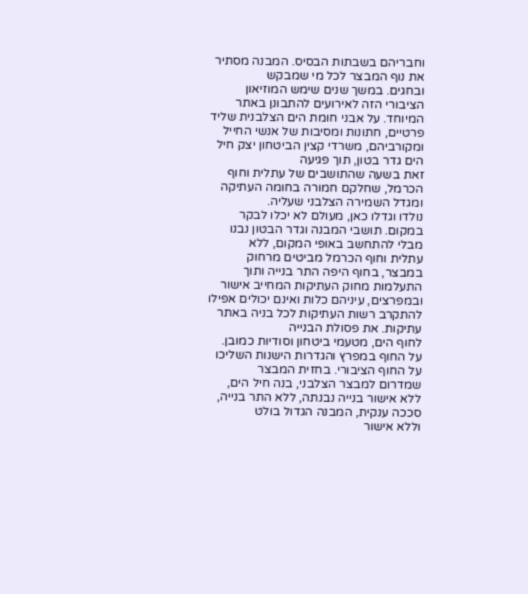וחבריהם בשבתות הבסיס. המבנה מסתיר את נוף המבצר לכל מי שמבקש
ובחגים. במשך שנים שימש המוזיאון הציבורי הזה לאירועים להתבונן באתר המיוחד. על אבני חומת הים הצלבנית שליד
פרטיים, חתונות ומסיבות של אנשי החייל ומקורביהם, משרדי קצין הביטחון יצק חיל הים גדר בטון, תוך פגיעה
זאת בשעה שהתושבים של עתלית וחוף הכרמל, שחלקם חמורה בחומה העתיקה ומגדל השמירה הצלבני שעליה.
נולדו וגדלו כאן, מעולם לא יכלו לבקר במקום. תושבי המבנה וגדר הבטון נבנו מבלי להתחשב באופי המקום, ללא
עתלית וחוף הכרמל מביטים מרחוק במבצר, בחוף היפה התר בנייה ותוך התעלמות מחוק העתיקות המחייב אישור
ובמפרצים, עיניהם כלות ואינם יכולים אפילו להתקרב רשות העתיקות לכל בניה באתר עתיקות. את פסולת הבנייה
לחוף הים, מטעמי ביטחון וסודיות כמובן. על החוף במפרץ והגדרות הישנות השליכו על החוף הציבורי. בחזית המבצר
שמדרום למבצר הצלבני, בנה חיל הים, ללא אישור בנייה נבנתה, ללא התר בנייה, סככה ענקית, המבנה הגדול בולט
וללא אישור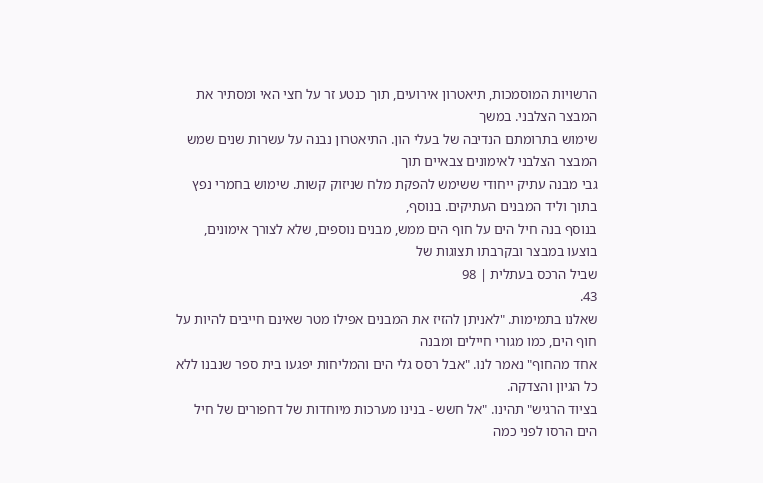הרשויות המוסמכות, תיאטרון אירועים, תוך כנטע זר על חצי האי ומסתיר את המבצר הצלבני. במשך
שימוש בתרומתם הנדיבה של בעלי הון. התיאטרון נבנה על עשרות שנים שמש המבצר הצלבני לאימונים צבאיים תוך
גבי מבנה עתיק ייחודי ששימש להפקת מלח שניזוק קשות. שימוש בחמרי נפץ בתוך וליד המבנים העתיקים. בנוסף,
בנוסף בנה חיל הים על חוף הים ממש, מבנים נוספים, שלא לצורך אימונים, בוצעו במבצר ובקרבתו תצוגות של
שביל הרכס בעתלית | 98
43.
שאלנו בתמימות. "לאניתן להזיז את המבנים אפילו מטר שאינם חייבים להיות על חוף הים, כמו מגורי חיילים ומבנה
אחד מהחוף" נאמר לנו. "אבל רסס גלי הים והמליחות יפגעו בית ספר שנבנו ללא כל הגיון והצדקה.
בציוד הרגיש" תהינו. "אל חשש - בנינו מערכות מיוחדות של דחפורים של חיל הים הרסו לפני כמה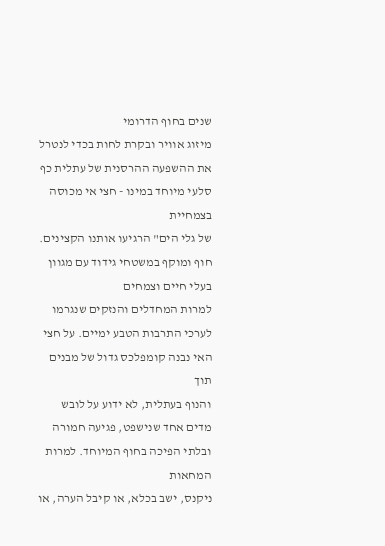שנים בחוף הדרומי
מיזוג אוויר ובקרת לחות בכדי לנטרל את ההשפעה ההרסנית של עתלית כף סלעי מיוחד במינו - חצי אי מכוסה בצמחיית
של גלי הים" הרגיעו אותנו הקצינים. חוף ומוקף במשטחי גידוד עם מגוון בעלי חיים וצמחים
למרות המחדלים והנזקים שנגרמו לערכי התרבות הטבע ימיים. על חצי האי נבנה קומפלכס גדול של מבנים תוך
והנוף בעתלית, לא ידוע על לובש מדים אחד שנישפט, פגיעה חמורה ובלתי הפיכה בחוף המיוחד. למרות המחאות
ניקנס, ישב בכלא, או קיבל הערה, או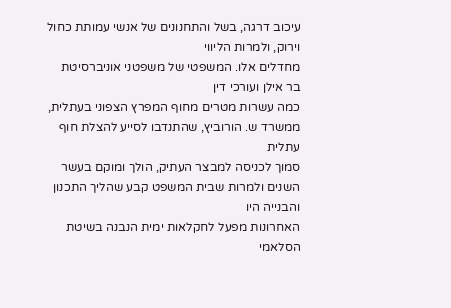עיכוב דרגה, בשל והתחנונים של אנשי עמותת כחול וירוק, ולמרות הליווי
מחדלים אלו. המשפטי של משפטני אוניברסיטת בר אילן ועורכי דין
כמה עשרות מטרים מחוף המפרץ הצפוני בעתלית, ממשרד ש. הורוביץ, שהתנדבו לסייע להצלת חוף עתלית
סמוך לכניסה למבצר העתיק, הולך ומוקם בעשר השנים ולמרות שבית המשפט קבע שהליך התכנון והבנייה היו
האחרונות מפעל לחקלאות ימית הנבנה בשיטת הסלאמי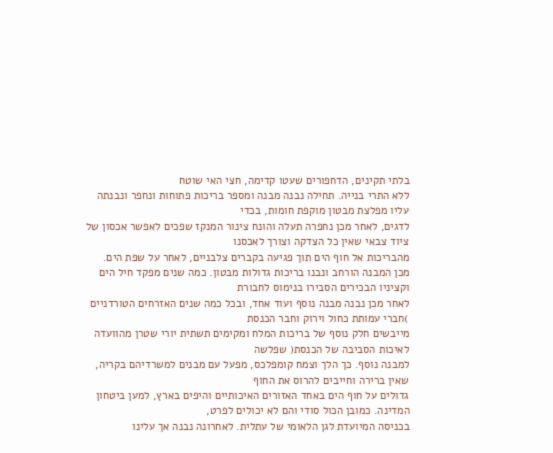בלתי תקינים, הדחפורים שעטו קדימה, חצי האי שוטח
ללא התרי בנייה. תחילה נבנה מבנה ומספר בריכות פתוחות ונחפר ונבנתה עליו מפלצת מבטון מוקפת חומות, בכדי
לדגים, לאחר מכן נחפרה תעלה והונח צינור המנקז שפכים לאפשר אכסון של ציוד צבאי שאין כל הצדקה וצורך לאכסנו
מהבריכות אל חוף הים תוך פגיעה בקברים צלבניים, לאחר על שפת הים.
מכן המבנה הורחב ונבנו בריכות גדולות מבטון. כמה שנים מפקד חיל הים וקציניו הבכירים הסבירו בנימוס לחבורת
לאחר מכן נבנה מבנה נוסף ועוד אחד, ובכל כמה שנים האזרחים הטורדניים )חברי עמותת כחול וירוק וחבר הכנסת
מייבשים חלק נוסף של בריכות המלח ומקימים תשתית יורי שטרן מהוועדה לאיכות הסביבה של הכנסת( שפלשה
למבנה נוסף. כך הלך וצמח קומפלכס, מפעל עם מבנים למשרדיהם בקריה, שאין ברירה וחייבים להרוס את החוף
גדולים על חוף הים באחד האזורים האיכותיים והיפים בארץ, למען ביטחון המדינה. כמובן הכול סודי והם לא יכולים לפרט,
בכניסה המיועדת לגן הלאומי של עתלית. לאחרונה נבנה אך עלינו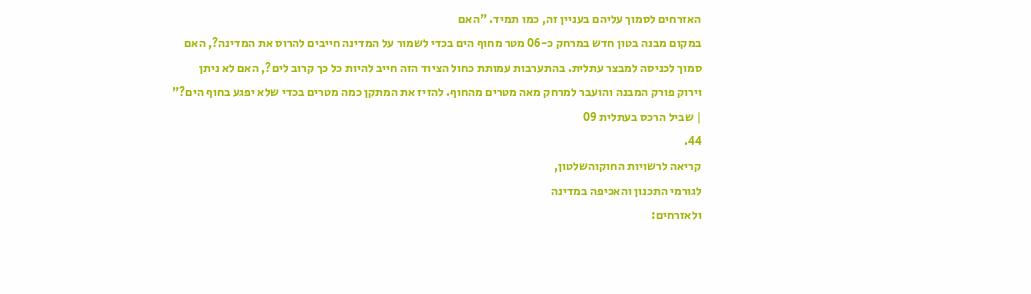האזרחים לסמוך עליהם בעניין זה, כמו תמיד. "האם
במקום מבנה בטון חדש במרחק כ-06 מטר מחוף הים בכדי לשמור על המדינה חייבים להרוס את המדינה?, האם
סמוך לכניסה למבצר עתלית. בהתערבות עמותת כחול הציוד הזה חייב להיות כל כך קרוב לים?, האם לא ניתן
וירוק פורק המבנה והועבר למרחק מאה מטרים מהחוף. להזיז את המתקן כמה מטרים בכדי שלא יפגע בחוף הים?"
| שביל הרכס בעתלית 09
44.
קריאה לרשויות החוקוהשלטון,
לגורמי התכנון והאכיפה במדינה
ולאזרחים: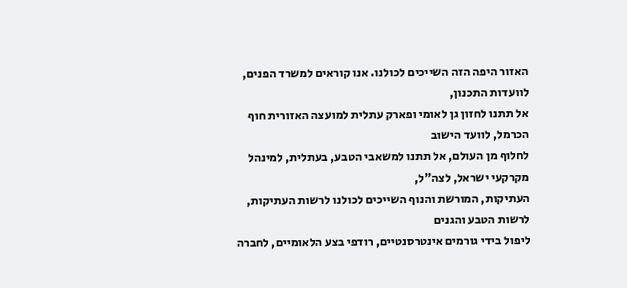האזור היפה הזה השייכים לכולנו. אנו קוראים למשרד הפנים, לוועדות התכנון,
אל תתנו לחזון גן לאומי ופארק עתלית למועצה האזורית חוף הכרמל, לוועד הישוב
לחלוף מן העולם, אל תתנו למשאבי הטבע, בעתלית, למינהל מקרקעי ישראל, לצה"ל,
העתיקות, המורשת והנוף השייכים לכולנו לרשות העתיקות, לרשות הטבע והגנים
ליפול בידי גורמים אינטרסנטיים, רודפי בצע הלאומיים, לחברה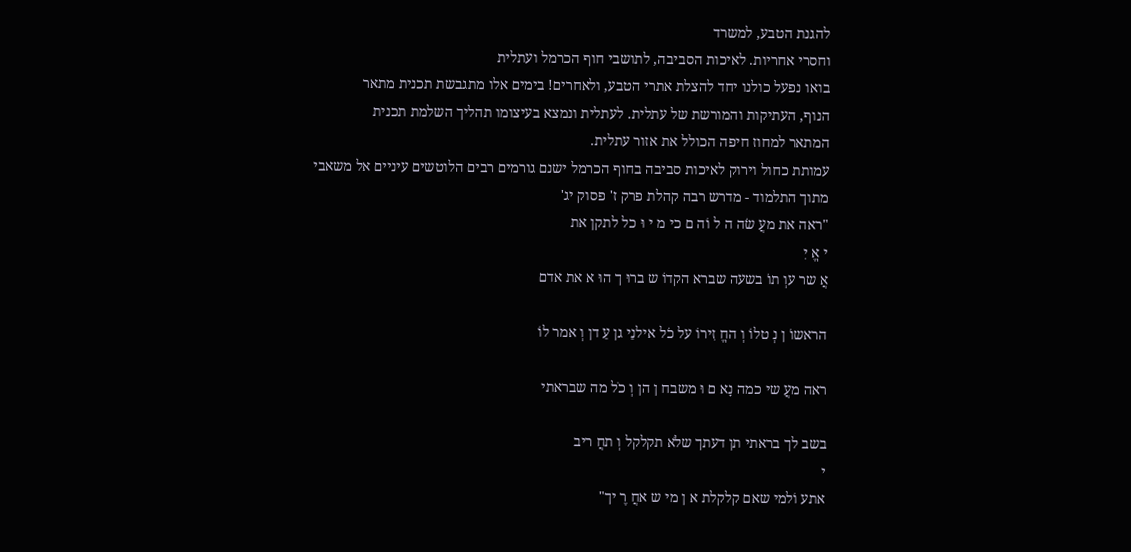להגנת הטבע, למשרד
וחסרי אחריות. לאיכות הסביבה, לתושבי חוף הכרמל ועתלית
בואו נפעל כולנו יחד להצלת אתרי הטבע, ולאחרים! בימים אלו מתגבשת תכנית מתאר
הנוף, העתיקות והמורשת של עתלית. לעתלית ונמצא בעיצומו תהליך השלמת תכנית
המתאר למחוז חיפה הכולל את אזור עתלית.
עמותת כחול וירוק לאיכות סביבה בחוף הכרמל ישנם גורמים רבים הלוטשים עיניים אל משאבי
מתוך התלמוד - מדרש רבה קהלת פרק ז' פסוק יג'
"ראה את מעֲ שׂה ה ל וֹה ם כי מ י וּ כל לתקן את
י אֱ יִ
אֲ שר עוְ תוׄ בשעה שברא הקדוׄ ש ברוּ ך הוּ א את אדם

הראשוׄ ן נְ טלוׄ וְ החֱ זִירוׄ על כׂל אילנֵי גן עֵ דן וְ אמר לוׄ

ראה מעֲ שי כמה נָא ם וּ משבח ן הן וְ כֹל מה שבראתי

בשב לך בראתי תן דעתך שלֹא תקלקל וְ תחֲ ריב
י
אתע וֹלמי שאם קלקלת א ן מי ש אחֲ רֶ יך"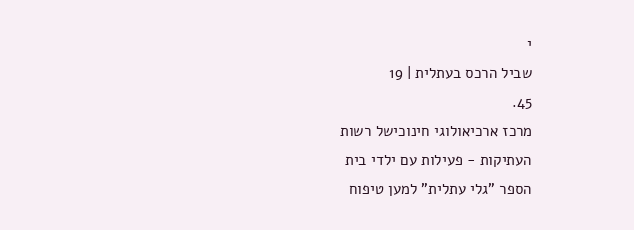י
שביל הרכס בעתלית | 19
45.
מרכז ארכיאולוגי חינוכישל רשות
העתיקות - פעילות עם ילדי בית
הספר "גלי עתלית" למען טיפוח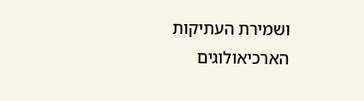ושמירת העתיקות
הארכיאולוגים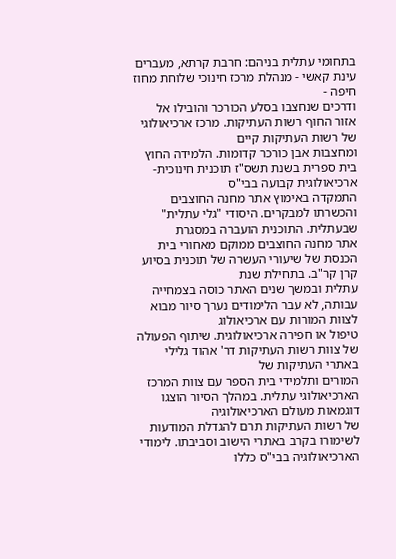בתחומי עתלית בניהם: חרבת קרתא, מעברים עינת קאשי - מנהלת מרכז חינוכי שלוחת מחוז חיפה -
ודרכים שנחצבו בסלע הכורכר והובילו אל אזור החוף רשות העתיקות. מרכז ארכיאולוגי של רשות העתיקות קיים
ומחצבות אבן כורכר קדומות. הלמידה החוץ בית ספרית בשנת תשס"ז תוכנית חינוכית-ארכיאולוגית קבועה בבי"ס
התמקדה באימוץ אתר מחנה החוצבים והכשרתו למבקרים. היסודי "גלי עתלית" שבעתלית. התוכנית הועברה במסגרת
אתר מחנה החוצבים ממוקם מאחורי בית הכנסת של שיעורי העשרה של תוכנית בסיוע קרן קר"ב. בתחילת שנת
עתלית ובמשך שנים האתר כוסה בצמחייה עבותה, לא עבר הלימודים נערך סיור מבוא לצוות המורות עם ארכיאולוג
טיפול או חפירה ארכיאולוגית. שיתוף הפעולה של צוות רשות העתיקות דר' אהוד גלילי באתרי העתיקות של
המורים ותלמידי בית הספר עם צוות המרכז הארכיאולוגי עתלית. במהלך הסיור הוצגו דוגמאות מעולם הארכיאולוגיה
של רשות העתיקות תרם להגדלת המודעות לשימורו בקרב באתרי הישוב וסביבתו. לימודי הארכיאולוגיה בבי"ס כללו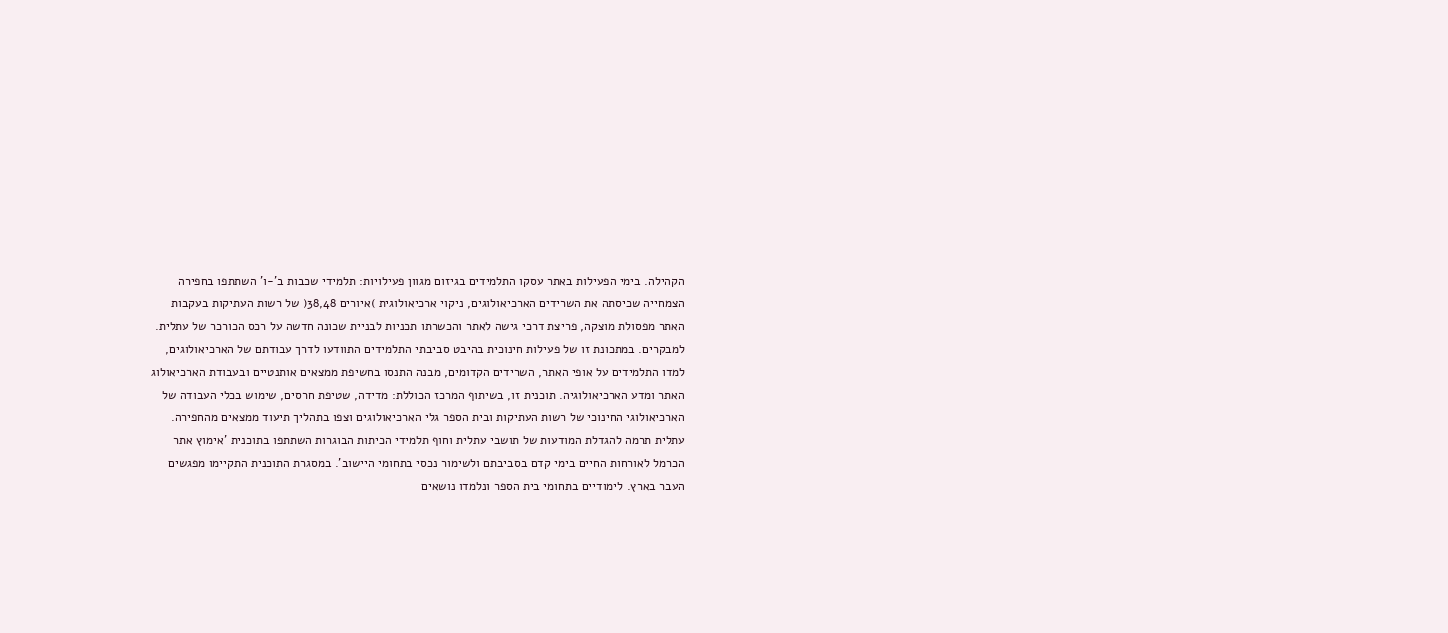הקהילה. בימי הפעילות באתר עסקו התלמידים בגיזום מגוון פעילויות: תלמידי שכבות ב'-ו' השתתפו בחפירה
הצמחייה שכיסתה את השרידים הארכיאולוגים, ניקוי ארכיאולוגית )איורים 38,48( של רשות העתיקות בעקבות
האתר מפסולת מוצקה, פריצת דרכי גישה לאתר והכשרתו תכניות לבניית שכונה חדשה על רכס הכורכר של עתלית.
למבקרים. במתכונת זו של פעילות חינוכית בהיבט סביבתי התלמידים התוודעו לדרך עבודתם של הארכיאולוגים,
למדו התלמידים על אופי האתר, השרידים הקדומים, מבנה התנסו בחשיפת ממצאים אותנטיים ובעבודת הארכיאולוג
האתר ומדע הארכיאולוגיה. תוכנית זו, בשיתוף המרכז הכוללת: מדידה, שטיפת חרסים, שימוש בכלי העבודה של
הארכיאולוגי החינוכי של רשות העתיקות ובית הספר גלי הארכיאולוגים וצפו בתהליך תיעוד ממצאים מהחפירה.
עתלית תרמה להגדלת המודעות של תושבי עתלית וחוף תלמידי הכיתות הבוגרות השתתפו בתוכנית 'אימוץ אתר
הכרמל לאורחות החיים בימי קדם בסביבתם ולשימור נכסי בתחומי היישוב'. במסגרת התוכנית התקיימו מפגשים
העבר בארץ. לימודיים בתחומי בית הספר ונלמדו נושאים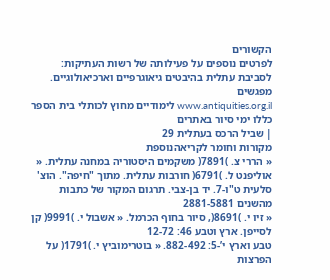הקשורים
לפרטים נוספים על פעילותה של רשות העתיקות: לסביבת עתלית בהיבטים גיאוגרפיים וארכיאולוגיים. מפגשים
www.antiquities.org.il לימודיים מחוץ לכותלי בית הספר כללו ימי סיור באתרים
| שביל הרכס בעתלית 29
מקורות וחומר לקריאהנוספת
« הררי צ. )7891( משקמים היסטוריה במחנה עתלית. « אוליפנט ל. )6791( חורבות עתלית. מתוך "חיפה". הוצ'
סלעית ט"ו-7. יד בן-צבי. תרגום המקור של כתבות מהשנים 2881-5881
« זיו י. )8691(, סיור בחוף הכרמל. « אשבול י. )9991( קן לסייפן. ארץ וטבע 46: 12-72
טבע וארץ י’-5: 882-492. « בוטרימוביץ י. )1791( על הפרצות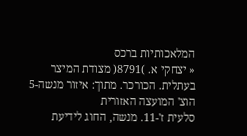המלאכותיות ברכס
« יצחקי א. )8791( מצודת המיצר בעתלית. הכורכר. מתוך: איזור מנשה-5 הוצ' המועצה האזורית
סלעית ז'-11. מנשה, החוג לידיעת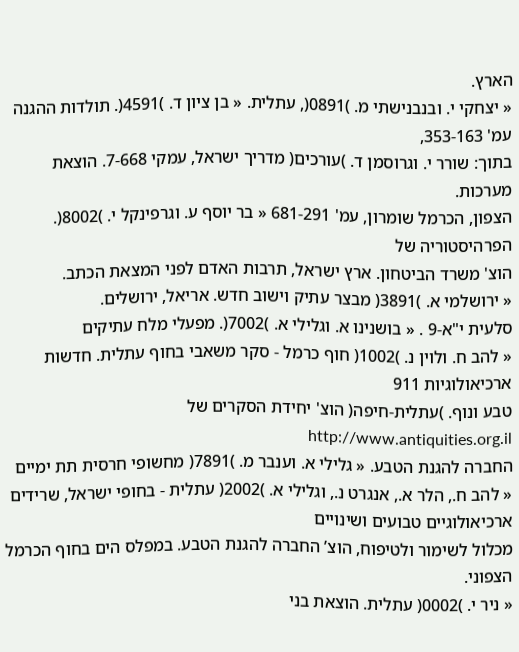הארץ.
« יצחקי י. ובנבנישתי מ. )0891(, עתלית. « בן ציון ד. )4591(. תולדות ההגנה עמ' 353-163,
בתוך: שורר י. וגרוסמן ד. )עורכים( מדריך ישראל, עמקי 7-668. הוצאת מערכות.
הצפון, הכרמל שומרון, עמ' 681-291 « בר יוסף ע. וגרפינקל י. )8002(. הפרהיסטוריה של
הוצ' משרד הביטחון. ארץ ישראל, תרבות האדם לפני המצאת הכתב.
« ירושלמי א. )3891( מבצר עתיק וישוב חדש. אריאל, ירושלים.
סלעית י"א-9 . « בושנינו א. וגלילי א. )7002(. מפעלי מלח עתיקים
« להב ח. ולוין נ. )1002( חוף כרמל - סקר משאבי בחוף עתלית. חדשות ארכיאולוגיות 911
טבע ונוף. )עתלית-חיפה( הוצ' יחידת הסקרים של http://www.antiquities.org.il
החברה להגנת הטבע. « גלילי א. וענבר מ. )7891( מחשופי חרסית תת ימיים
« להב ח., הלר א., אנגרט נ., וגלילי א. )2002( עתלית - בחופי ישראל, שרידים ארכיאולוגיים טבועים ושינויים
מכלול לשימור ולטיפוח, הוצ’ החברה להגנת הטבע. במפלס הים בחוף הכרמל הצפוני.
« ניר י. )0002( עתלית. הוצאת בני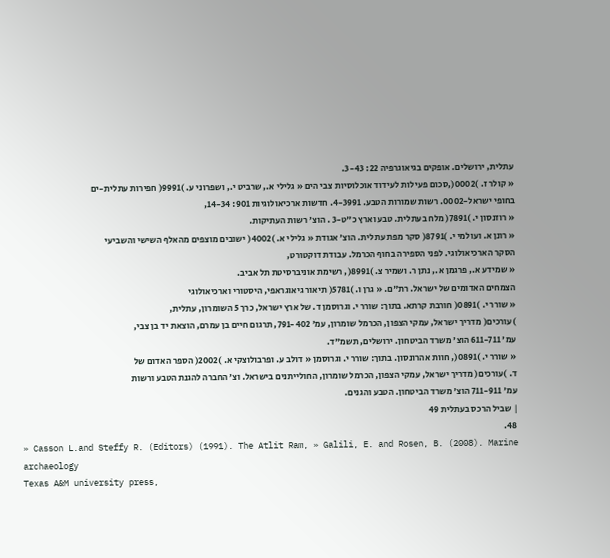עתלית, ירושלים. אופקים בגיאוגרפיה 22: 3-43.
« קולר ז. )0002(,סכום פעילות לעידוד אוכלוסיות צבי הים « גלילי א., שרביט י., ושפרוני ע. )9991( חפירות עתלית-ים
בחופי ישראל-0002. רשות שמורות הטבע. 4-3991. חדשות ארכיאולוגיות 901: 14-34,
« רוזנסון י. )7891( מלח בעתלית. טבע וארץ כ"ט-3 . הוצ’ רשות העתיקות.
« רונן א. ועולמי י. )8791( סקר מפת עתלית. הוצ' אגודת « גלילי א. )4002( ישובים מוצפים מהאלף השישי והשביעי
הסקר הארכיאולוגי. לפני הספירה בחוף הכרמל. עבודת דוקטורט,
« שמידע א., פרגמן א., נתן ר. ושמיר צ. )8991(, רשימת אוניברסיטת תל אביב.
הצמחים האדומים של ישראל. רת"ם. « גרן ו. )5781( תיאור גיאוגראפי, היסטורי וארכיאולוגי
« שורר י. )0891( חורבת קרתא. בתוך: שורר י. וגרוסמן ד. של ארץ ישראל, כרך 5 השומרון, עתלית,
)עורכים( מדריך ישראל, עמקי הצפון, הכרמל שומרון, עמ’ 791-402, תרגום חיים בן עמרם, הוצאת יד בן צבי,
עמ' 611-711 הוצ' משרד הביטחון. ירושלים, תשמ"ד.
« שורר י. )0891(, חוות אהרונסון. בתוך: שורר י. וגרוסמן « דולב ע. ופרבולוצקי א. )2002( הספר האדום של
ד. )עורכים( מדריך ישראל, עמקי הצפון, הכרמל שומרון, החולייתנים בישראל. וצ’ החברה להגנת הטבע ורשות
עמ' 711-911 הוצ' משרד הביטחון. הטבע והגנים.
| שביל הרכס בעתלית 49
48.
» Casson L.and Steffy R. (Editors) (1991). The Atlit Ram, » Galili, E. and Rosen, B. (2008). Marine archaeology
Texas A&M university press,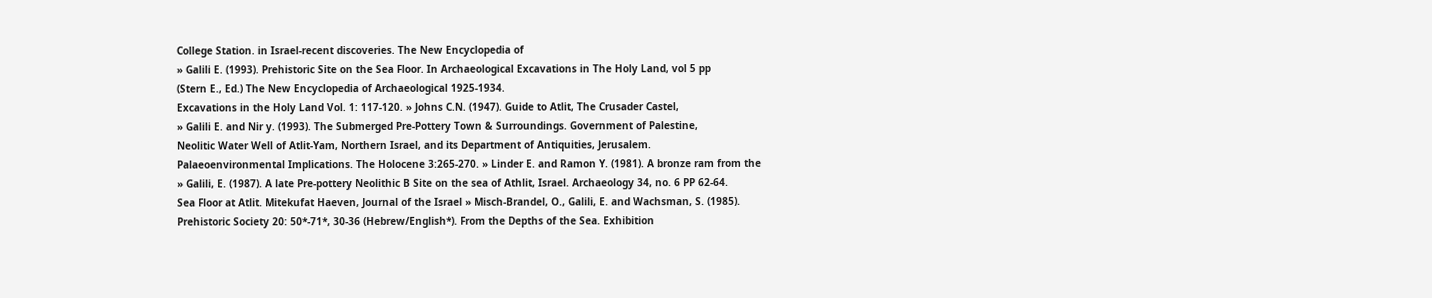College Station. in Israel-recent discoveries. The New Encyclopedia of
» Galili E. (1993). Prehistoric Site on the Sea Floor. In Archaeological Excavations in The Holy Land, vol 5 pp
(Stern E., Ed.) The New Encyclopedia of Archaeological 1925-1934.
Excavations in the Holy Land Vol. 1: 117-120. » Johns C.N. (1947). Guide to Atlit, The Crusader Castel,
» Galili E. and Nir y. (1993). The Submerged Pre-Pottery Town & Surroundings. Government of Palestine,
Neolitic Water Well of Atlit-Yam, Northern Israel, and its Department of Antiquities, Jerusalem.
Palaeoenvironmental Implications. The Holocene 3:265-270. » Linder E. and Ramon Y. (1981). A bronze ram from the
» Galili, E. (1987). A late Pre-pottery Neolithic B Site on the sea of Athlit, Israel. Archaeology 34, no. 6 PP 62-64.
Sea Floor at Atlit. Mitekufat Haeven, Journal of the Israel » Misch-Brandel, O., Galili, E. and Wachsman, S. (1985).
Prehistoric Society 20: 50*-71*, 30-36 (Hebrew/English*). From the Depths of the Sea. Exhibition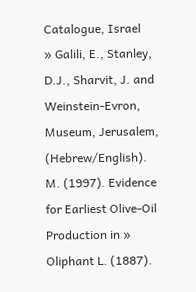Catalogue, Israel
» Galili, E., Stanley, D.J., Sharvit, J. and Weinstein-Evron, Museum, Jerusalem, (Hebrew/English).
M. (1997). Evidence for Earliest Olive-Oil Production in » Oliphant L. (1887).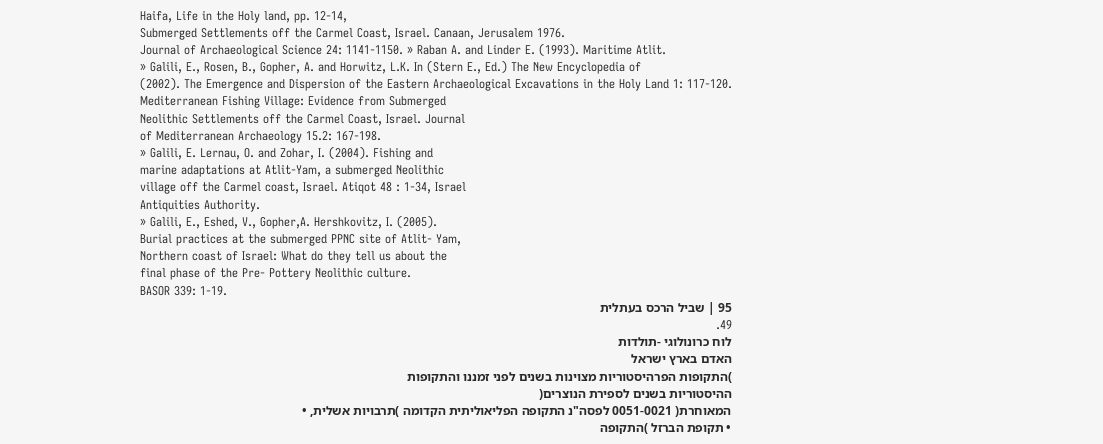Haifa, Life in the Holy land, pp. 12-14,
Submerged Settlements off the Carmel Coast, Israel. Canaan, Jerusalem 1976.
Journal of Archaeological Science 24: 1141-1150. » Raban A. and Linder E. (1993). Maritime Atlit.
» Galili, E., Rosen, B., Gopher, A. and Horwitz, L.K. In (Stern E., Ed.) The New Encyclopedia of
(2002). The Emergence and Dispersion of the Eastern Archaeological Excavations in the Holy Land 1: 117-120.
Mediterranean Fishing Village: Evidence from Submerged
Neolithic Settlements off the Carmel Coast, Israel. Journal
of Mediterranean Archaeology 15.2: 167-198.
» Galili, E. Lernau, O. and Zohar, I. (2004). Fishing and
marine adaptations at Atlit-Yam, a submerged Neolithic
village off the Carmel coast, Israel. Atiqot 48 : 1-34, Israel
Antiquities Authority.
» Galili, E., Eshed, V., Gopher,A. Hershkovitz, I. (2005).
Burial practices at the submerged PPNC site of Atlit- Yam,
Northern coast of Israel: What do they tell us about the
final phase of the Pre- Pottery Neolithic culture.
BASOR 339: 1-19.
95 | שביל הרכס בעתלית
49.
לוח כרונולוגי -תולדות
האדם בארץ ישראל
)התקופות הפרהיסטוריות מצוינות בשנים לפני זמננו והתקופות
ההיסטוריות בשנים לספירת הנוצרים(
המאוחרת( 0051-0021 לפסה"נ התקופה הפליאוליתית הקדומה )תרבויות אשלית, •
• תקופת הברזל )התקופה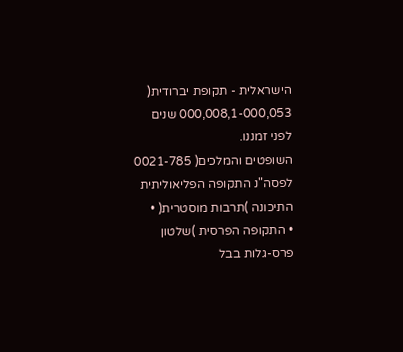הישראלית - תקופת יברודית( 000,008,1-000,053 שנים לפני זמננו.
השופטים והמלכים( 0021-785 לפסה"נ התקופה הפליאוליתית התיכונה )תרבות מוסטרית( •
• התקופה הפרסית )שלטון פרס-גלות בבל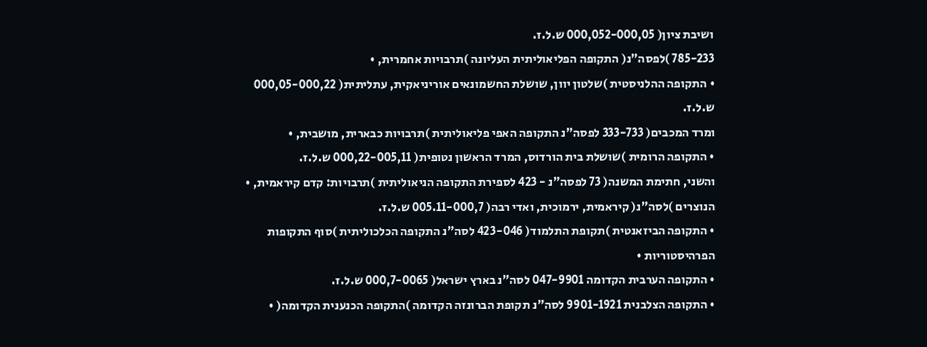ושיבת ציון( 000,052-000,05 ש.ל.ז.
785-233 )לפסה"נ( התקופה הפליאוליתית העליונה )תרבויות אחמרית, •
• התקופה ההלניסטית )שלטון יוון, שושלת החשמונאים אוריניאקית, עתליתית( 000,05-000,22 ש.ל.ז.
ומרד המכבים( 333-733 לפסה"נ התקופה האפי פליאוליתית )תרבויות כבארית, מושבית, •
• התקופה הרומית )שושלת בית הורדוס, המרד הראשון נטופית( 000,22-005,11 ש.ל.ז.
והשני, חתימת המשנה( 73 לפסה"נ - 423 לספירת התקופה הניאוליתית )תרבויות: קדם קיראמית, •
הנוצרים )לסה"נ( קיראמית, ירמוכית, ואדי רבה( 005.11-000,7 ש.ל.ז.
• התקופה הביזאנטית )תקופת התלמוד( 423-046 לסה"נ התקופה הכלכוליתית )סוף התקופות הפרהיסטוריות •
• התקופה הערבית הקדומה 047-9901 לסה"נ בארץ ישראל( 000,7-0065 ש.ל.ז.
• התקופה הצלבנית 9901-1921 לסה"נ תקופת הברונזה הקדומה )התקופה הכנענית הקדומה( •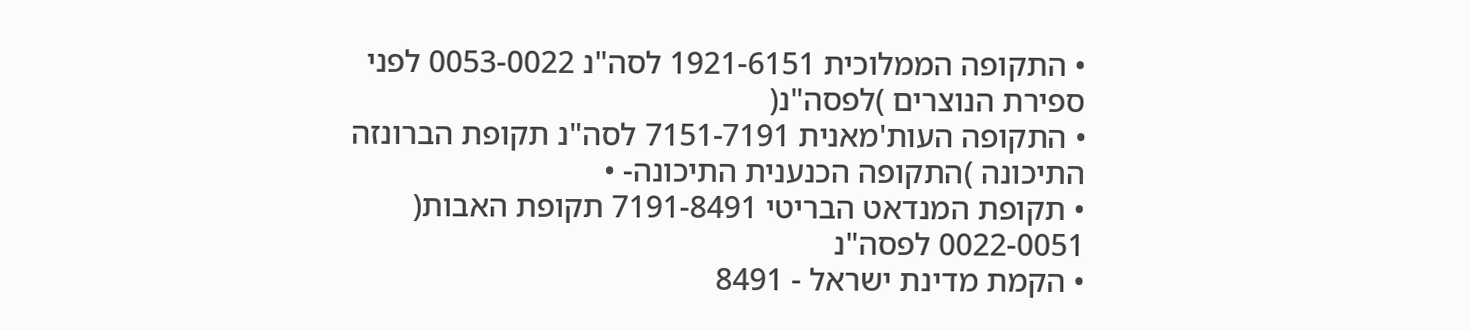• התקופה הממלוכית 1921-6151 לסה"נ 0053-0022 לפני ספירת הנוצרים )לפסה"נ(
• התקופה העות'מאנית 7151-7191 לסה"נ תקופת הברונזה התיכונה )התקופה הכנענית התיכונה- •
• תקופת המנדאט הבריטי 7191-8491 תקופת האבות( 0022-0051 לפסה"נ
• הקמת מדינת ישראל - 8491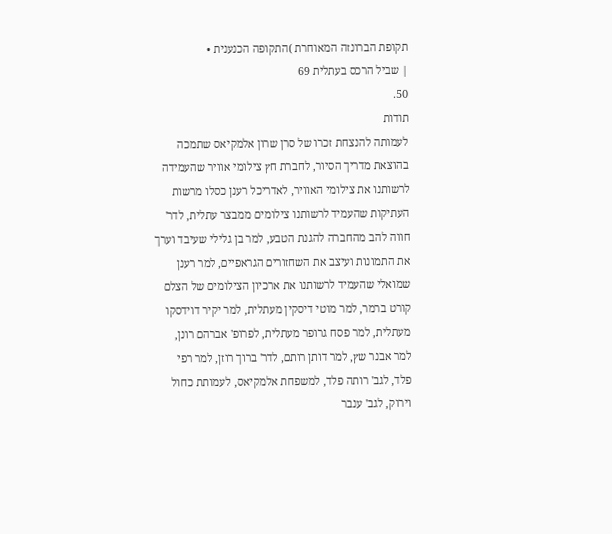תקופת הברונזה המאוחרת )התקופה הכנענית •
| שביל הרכס בעתלית 69
50.
תודות
לעמותה להנצחת זכרו של סרן שרון אלמקיאס שתמכה
בהוצאת מדריך הסיור, לחברת חץ צילומי אוויר שהעמידה
לרשותנו את צילומי האוויר, לאדריכל רענן כסלו מרשות
העתיקות שהעמיד לרשותנו צילומים ממבצר עתלית, לדר'
חווה להב מהחברה להגנת הטבע, למר בן גלילי שעיבד וערך
את התמונות ועיצב את השחזורים הגראפיים, למר רענן
שמואלי שהעמיד לרשותנו את ארכיון הצילומים של הצלם
קורט ברמר, למר מוטי דיסקין מעתלית, למר יקיר דוידסקו
מעתלית, למר פסח גרופר מעתלית, לפרופ' אברהם רונן,
למר אבנר שץ, למר דותן רותם, לדר' ברוך רוזן, למר רפי
פלד, לגב' רותה פלד, למשפחת אלמקיאס, לעמותת כחול
וירוק, לגב' ענבר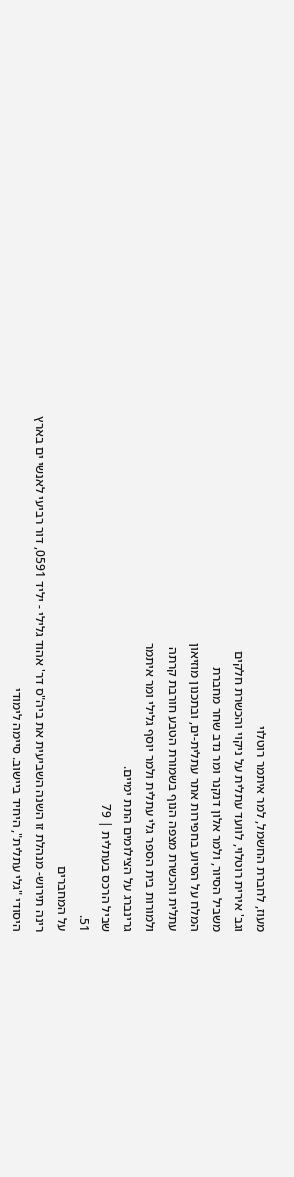מעוז, לחברת החשמל, למר איתמר רוטלוי
וגב' אירית רוטלוי, לוועד עתלית על ניקוי והכשרת חלקים
משביל הסיור, ולמר אלון דנקנר ומר נדב שחר מחברת
המלח על הסיוע בחפירות אתר עתלית-ים, ובתכנון מוזיאון
עתלית והכשרת מצפה הנוף בשמורת הטבע חורבת קרתה
ולמורות בית הספר גלי עתלית ולמר יוסף גלילי ומר איתמר
גרינברג על הצילומים התת ימיים.
שביל הרכס בעתלית | 79
51.
על המחברים
רינה תירוש- מנהלת זו השנה השביעית את ביה"ס דר' אהוד גלילי - יליד 0591, דור רביעי לאנשי ים בארץ
היסודי "גלי עתלית", היחיד ביישוב. סיימה לימודי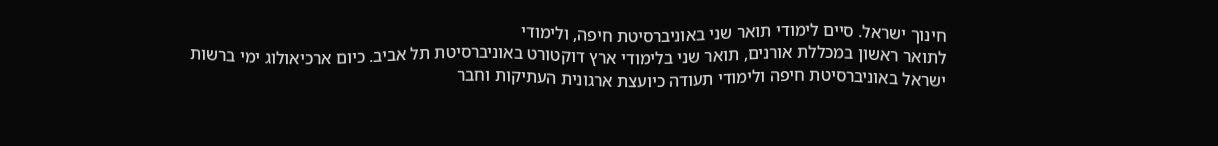חינוך ישראל. סיים לימודי תואר שני באוניברסיטת חיפה, ולימודי
לתואר ראשון במכללת אורנים, תואר שני בלימודי ארץ דוקטורט באוניברסיטת תל אביב. כיום ארכיאולוג ימי ברשות
ישראל באוניברסיטת חיפה ולימודי תעודה כיועצת ארגונית העתיקות וחבר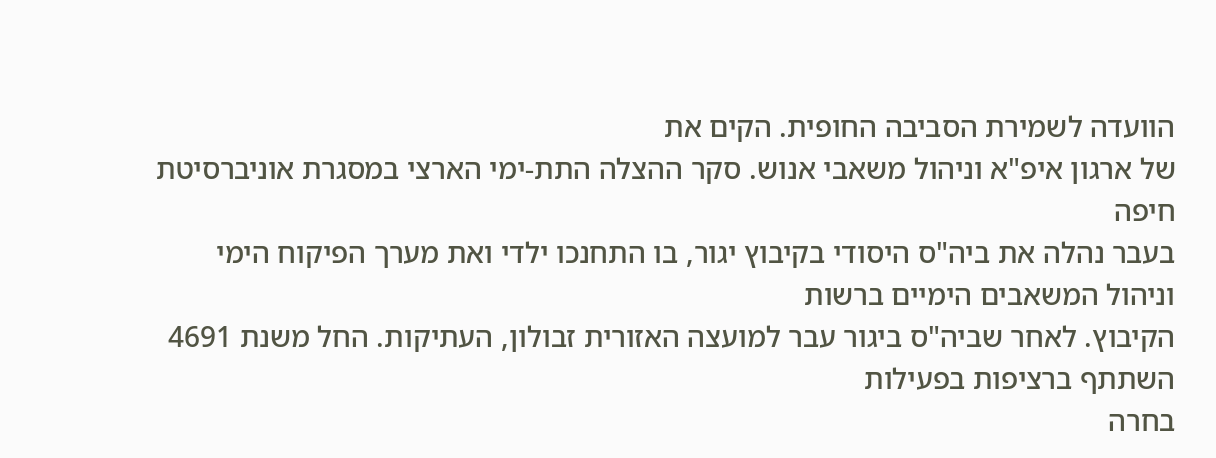הוועדה לשמירת הסביבה החופית. הקים את
של ארגון איפ"א וניהול משאבי אנוש. סקר ההצלה התת-ימי הארצי במסגרת אוניברסיטת חיפה
בעבר נהלה את ביה"ס היסודי בקיבוץ יגור, בו התחנכו ילדי ואת מערך הפיקוח הימי וניהול המשאבים הימיים ברשות
הקיבוץ. לאחר שביה"ס ביגור עבר למועצה האזורית זבולון, העתיקות. החל משנת 4691 השתתף ברציפות בפעילות
בחרה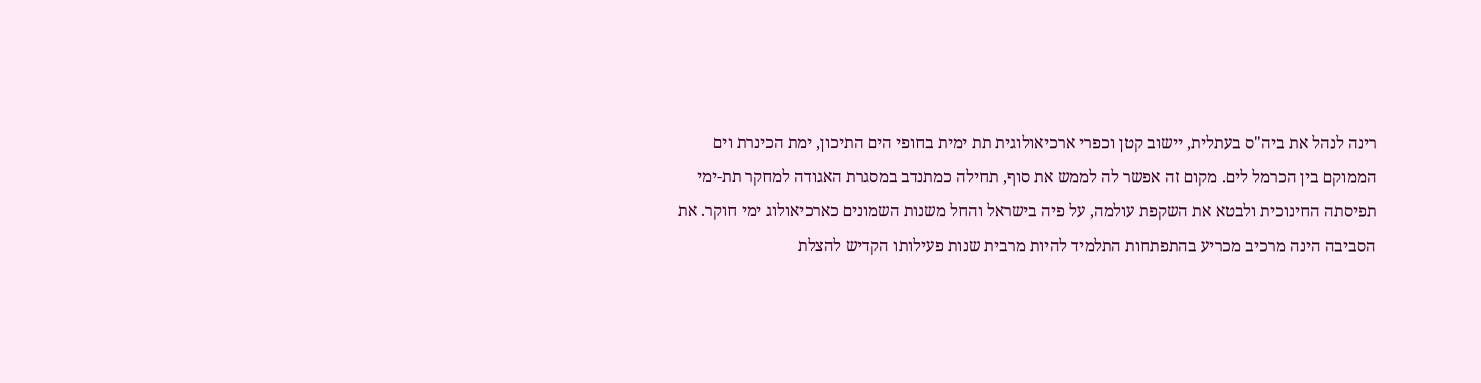רינה לנהל את ביה"ס בעתלית, יישוב קטן וכפרי ארכיאולוגית תת ימית בחופי הים התיכון, ימת הכינרת וים
הממוקם בין הכרמל לים. מקום זה אפשר לה לממש את סוף, תחילה כמתנדב במסגרת האגודה למחקר תת-ימי
תפיסתה החינוכית ולבטא את השקפת עולמה, על פיה בישראל והחל משנות השמונים כארכיאולוג ימי חוקר. את
הסביבה הינה מרכיב מכריע בהתפתחות התלמיד להיות מרבית שנות פעילותו הקדיש להצלת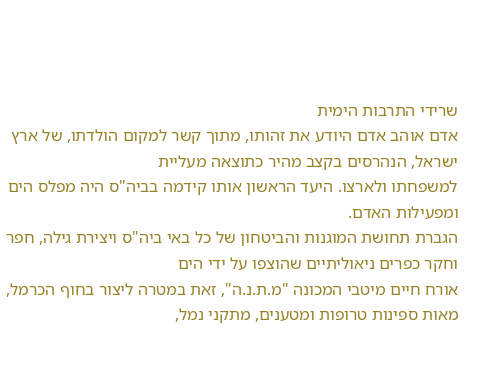שרידי התרבות הימית
אדם אוהב אדם היודע את זהותו, מתוך קשר למקום הולדתו, של ארץ ישראל, הנהרסים בקצב מהיר כתוצאה מעליית
למשפחתו ולארצו. היעד הראשון אותו קידמה בביה"ס היה מפלס הים ומפעילות האדם.
הגברת תחושת המוגנות והביטחון של כל באי ביה"ס ויצירת גילה, חפר וחקר כפרים ניאוליתיים שהוצפו על ידי הים
אורח חיים מיטבי המכונה "מ.ת.נ.ה", זאת במטרה ליצור בחוף הכרמל, מאות ספינות טרופות ומטענים, מתקני נמל,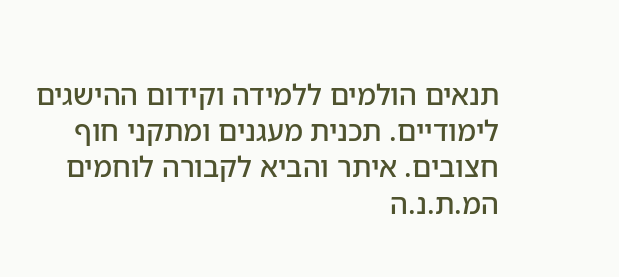תנאים הולמים ללמידה וקידום ההישגים לימודיים. תכנית מעגנים ומתקני חוף חצובים. איתר והביא לקבורה לוחמים
המ.ת.נ.ה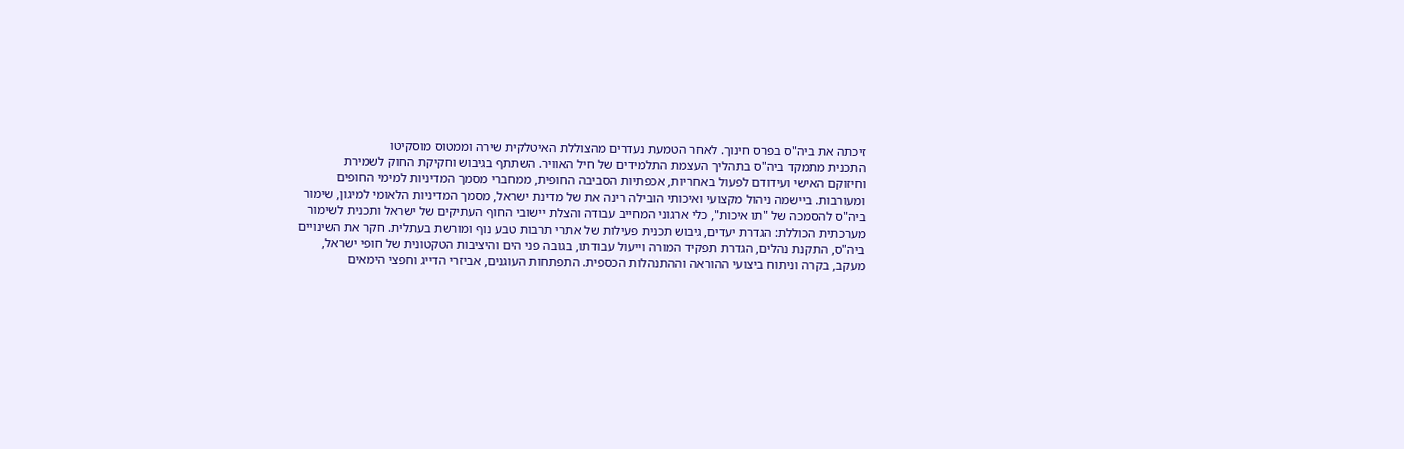זיכתה את ביה"ס בפרס חינוך. לאחר הטמעת נעדרים מהצוללת האיטלקית שירה וממטוס מוסקיטו
התכנית מתמקד ביה"ס בתהליך העצמת התלמידים של חיל האוויר. השתתף בגיבוש וחקיקת החוק לשמירת
וחיזוקם האישי ועידודם לפעול באחריות, אכפתיות הסביבה החופית, ממחברי מסמך המדיניות למימי החופים
ומעורבות. ביישמה ניהול מקצועי ואיכותי הובילה רינה את של מדינת ישראל, מסמך המדיניות הלאומי למיגון, שימור
ביה"ס להסמכה של "תו איכות", כלי ארגוני המחייב עבודה והצלת יישובי החוף העתיקים של ישראל ותכנית לשימור
מערכתית הכוללת: הגדרת יעדים, גיבוש תכנית פעילות של אתרי תרבות טבע נוף ומורשת בעתלית. חקר את השינויים
ביה"ס, התקנת נהלים, הגדרת תפקיד המורה וייעול עבודתו, בגובה פני הים והיציבות הטקטונית של חופי ישראל,
מעקב, בקרה וניתוח ביצועי ההוראה וההתנהלות הכספית. התפתחות העוגנים, אביזרי הדייג וחפצי הימאים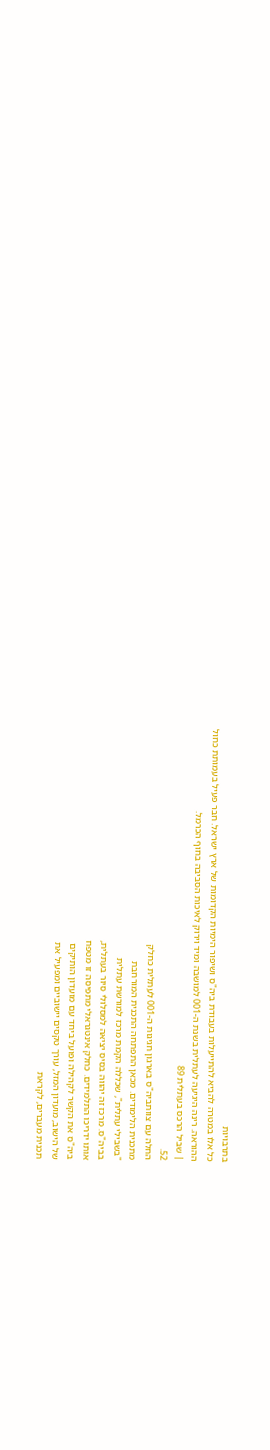בתרבויות
כל אלו במטרה להביא להתייעלות בעבודת ביה"ס ושיפור הימיות הקדומות של ארץ ישראל. חבר פעיל בעמותת כחול
ההוראה. רינה היגיעה לעתלית בשנת ה-001 למושבה ומיד וירוק לאיכות הסביבה בחוף הכרמל.
| שביל הרכס בעתלית 89
52.
החלה עם צוותביה"ס בארגון חגיגות ה-001 לעתלית כחלק
מתכנית הלימודים. מכאן התפתחה התכנית המורחבת
"בשבילי עתלית", שכללה הקמת מרכז למורשת עתלית
בביה"ס. מרכז זה יהווה בסיס יציאה למסלולי סיור בעתלית,
אותו ידריכו התלמידים. כחלק אינטגראלי מתפיסה זו מטפח
ביה"ס את הקשר לקהילה ופועל ביחד עם מועדון הותיקים
של הישוב, מועדון המזל, עורך טקסים יישוביים ומפעיל את
תכנית מעברים, לקראת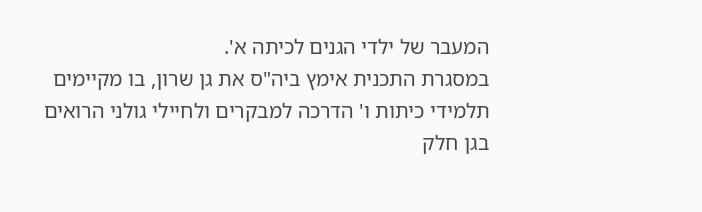המעבר של ילדי הגנים לכיתה א'.
במסגרת התכנית אימץ ביה"ס את גן שרון, בו מקיימים
תלמידי כיתות ו' הדרכה למבקרים ולחיילי גולני הרואים
בגן חלק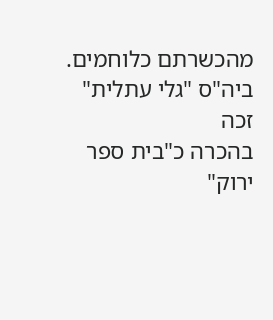מהכשרתם כלוחמים. ביה"ס "גלי עתלית" זכה
בהכרה כ"בית ספר ירוק"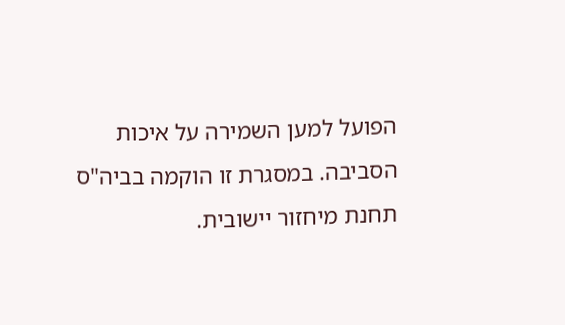הפועל למען השמירה על איכות
הסביבה. במסגרת זו הוקמה בביה"ס תחנת מיחזור יישובית.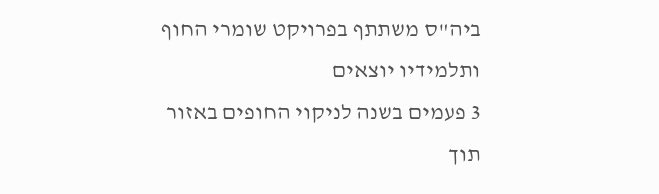ביה"ס משתתף בפרויקט שומרי החוף ותלמידיו יוצאים
3 פעמים בשנה לניקוי החופים באזור תוך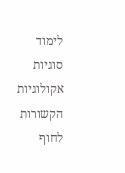לימוד סוגיות
אקולוגיות הקשורות לחוף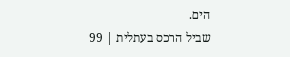הים.
שביל הרכס בעתלית | 99